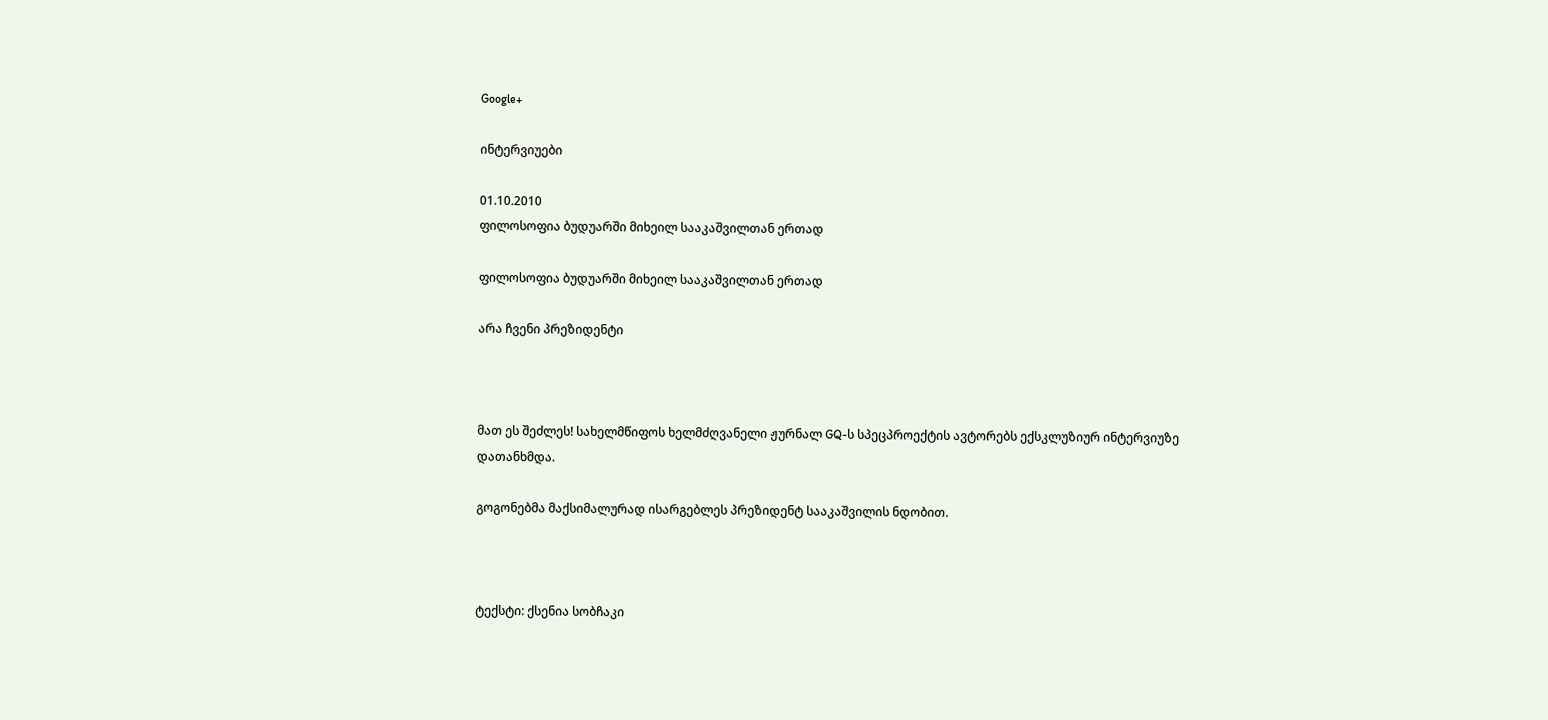Google+

ინტერვიუები

01.10.2010
ფილოსოფია ბუდუარში მიხეილ სააკაშვილთან ერთად

ფილოსოფია ბუდუარში მიხეილ სააკაშვილთან ერთად

არა ჩვენი პრეზიდენტი



მათ ეს შეძლეს! სახელმწიფოს ხელმძღვანელი ჟურნალ GQ-ს სპეცპროექტის ავტორებს ექსკლუზიურ ინტერვიუზე დათანხმდა.

გოგონებმა მაქსიმალურად ისარგებლეს პრეზიდენტ სააკაშვილის ნდობით.



ტექსტი: ქსენია სობჩაკი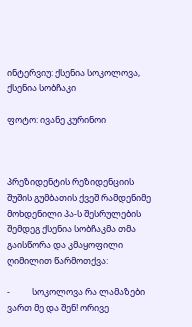ინტერვიუ: ქსენია სოკოლოვა, ქსენია სობჩაკი

ფოტო: ივანე კურინოი



პრეზიდენტის რეზიდენციის შუშის გუმბათის ქვეშ რამდენიმე მოხდენილი პა-ს შესრულების შემდეგ ქსენია სობჩაკმა თმა გაისწორა და კმაყოფილი ღიმილით წარმოთქვა:

-           სოკოლოვა რა ლამაზები ვართ მე და შენ! ორივე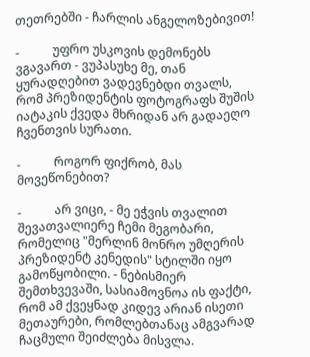თეთრებში - ჩარლის ანგელოზებივით!

-           უფრო უსკოვის დემონებს ვგავართ - ვუპასუხე მე, თან ყურადღებით ვადევნებდი თვალს, რომ პრეზიდენტის ფოტოგრაფს შუშის იატაკის ქვედა მხრიდან არ გადაეღო ჩვენთვის სურათი.

-           როგორ ფიქრობ, მას მოვეწონებით?

-           არ ვიცი, - მე ეჭვის თვალით შევათვალიერე ჩემი მეგობარი, რომელიც "მერლინ მონრო უმღერის პრეზიდენტ კენედის" სტილში იყო გამოწყობილი. - ნებისმიერ შემთხვევაში, სასიამოვნოა ის ფაქტი, რომ ამ ქვეყნად კიდევ არიან ისეთი მეთაურები, რომლებთანაც ამგვარად ჩაცმული შეიძლება მისვლა.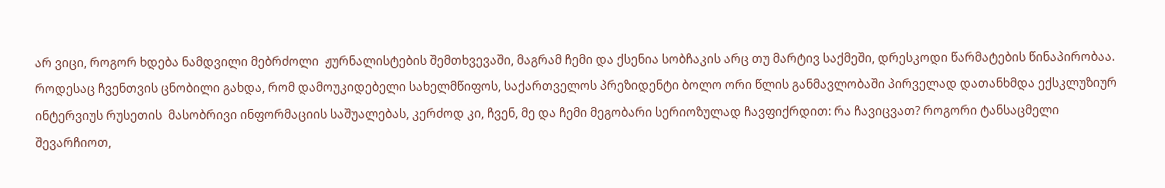არ ვიცი, როგორ ხდება ნამდვილი მებრძოლი  ჟურნალისტების შემთხვევაში, მაგრამ ჩემი და ქსენია სობჩაკის არც თუ მარტივ საქმეში, დრესკოდი წარმატების წინაპირობაა. როდესაც ჩვენთვის ცნობილი გახდა, რომ დამოუკიდებელი სახელმწიფოს, საქართველოს პრეზიდენტი ბოლო ორი წლის განმავლობაში პირველად დათანხმდა ექსკლუზიურ ინტერვიუს რუსეთის  მასობრივი ინფორმაციის საშუალებას, კერძოდ კი, ჩვენ, მე და ჩემი მეგობარი სერიოზულად ჩავფიქრდით: რა ჩავიცვათ? როგორი ტანსაცმელი შევარჩიოთ,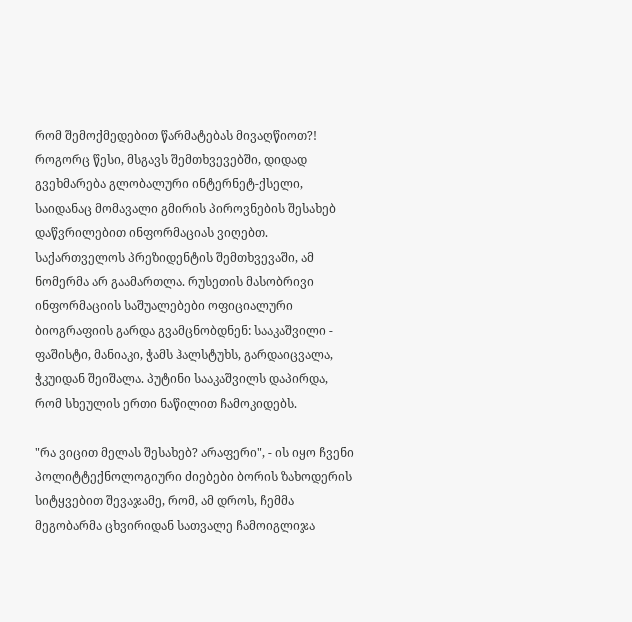რომ შემოქმედებით წარმატებას მივაღწიოთ?! როგორც წესი, მსგავს შემთხვევებში, დიდად გვეხმარება გლობალური ინტერნეტ-ქსელი, საიდანაც მომავალი გმირის პიროვნების შესახებ დაწვრილებით ინფორმაციას ვიღებთ. საქართველოს პრეზიდენტის შემთხვევაში, ამ ნომერმა არ გაამართლა. რუსეთის მასობრივი ინფორმაციის საშუალებები ოფიციალური ბიოგრაფიის გარდა გვამცნობდნენ: სააკაშვილი - ფაშისტი, მანიაკი, ჭამს ჰალსტუხს, გარდაიცვალა, ჭკუიდან შეიშალა. პუტინი სააკაშვილს დაპირდა, რომ სხეულის ერთი ნაწილით ჩამოკიდებს.

"რა ვიცით მელას შესახებ? არაფერი", - ის იყო ჩვენი პოლიტტექნოლოგიური ძიებები ბორის ზახოდერის სიტყვებით შევაჯამე, რომ, ამ დროს, ჩემმა მეგობარმა ცხვირიდან სათვალე ჩამოიგლიჯა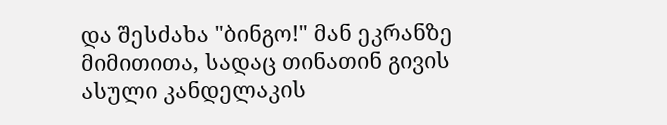და შესძახა "ბინგო!" მან ეკრანზე მიმითითა, სადაც თინათინ გივის ასული კანდელაკის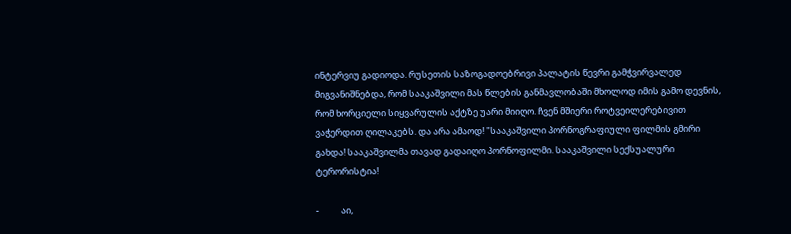ინტერვიუ გადიოდა. რუსეთის საზოგადოებრივი პალატის წევრი გამჭვირვალედ მიგვანიშნებდა, რომ სააკაშვილი მას წლების განმავლობაში მხოლოდ იმის გამო დევნის, რომ ხორციელი სიყვარულის აქტზე უარი მიიღო. ჩვენ მშიერი როტვეილერებივით ვაჭერდით ღილაკებს. და არა ამაოდ! "სააკაშვილი პორნოგრაფიული ფილმის გმირი გახდა! სააკაშვილმა თავად გადაიღო პორნოფილმი. სააკაშვილი სექსუალური ტერორისტია!

-           აი,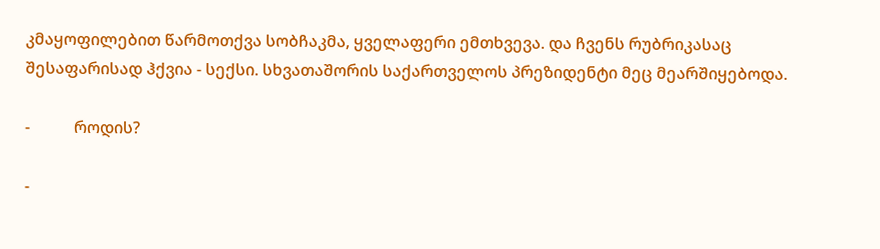კმაყოფილებით წარმოთქვა სობჩაკმა, ყველაფერი ემთხვევა. და ჩვენს რუბრიკასაც შესაფარისად ჰქვია - სექსი. სხვათაშორის საქართველოს პრეზიდენტი მეც მეარშიყებოდა.

-           როდის?

-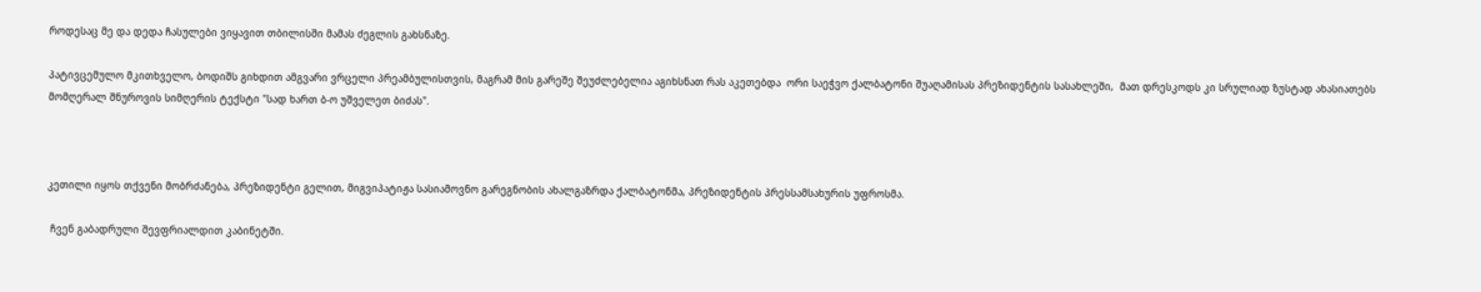როდესაც მე და დედა ჩასულები ვიყავით თბილისში მამას ძეგლის გახსნაზე.

პატივცემულო მკითხველო, ბოდიშს გიხდით ამგვარი ვრცელი პრეამბულისთვის, მაგრამ მის გარეშე შეუძლებელია აგიხსნათ რას აკეთებდა  ორი საეჭვო ქალბატონი შუაღამისას პრეზიდენტის სასახლეში,  მათ დრესკოდს კი სრულიად ზუსტად ახასიათებს მომღერალ შნუროვის სიმღერის ტექსტი "სად ხართ ბ-ო უშველეთ ბიძას".



კეთილი იყოს თქვენი მობრძანება, პრეზიდენტი გელით, მიგვიპატიჟა სასიამოვნო გარეგნობის ახალგაზრდა ქალბატონმა, პრეზიდენტის პრესსამსახურის უფროსმა.

 ჩვენ გაბადრული შევფრიალდით კაბინეტში.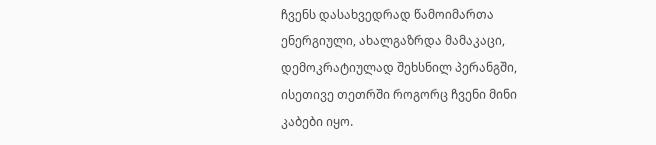ჩვენს დასახვედრად წამოიმართა ენერგიული, ახალგაზრდა მამაკაცი, დემოკრატიულად შეხსნილ პერანგში, ისეთივე თეთრში როგორც ჩვენი მინი კაბები იყო.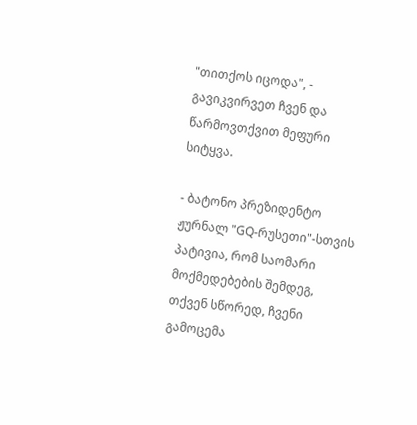"თითქოს იცოდა", - გავიკვირვეთ ჩვენ და წარმოვთქვით მეფური სიტყვა.

- ბატონო პრეზიდენტო ჟურნალ "GQ-რუსეთი"-სთვის პატივია, რომ საომარი მოქმედებების შემდეგ, თქვენ სწორედ, ჩვენი გამოცემა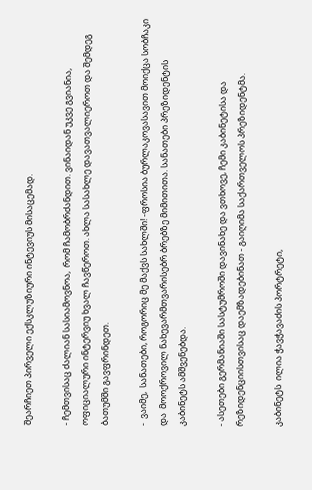შეარჩიეთ პირველი ექსკლუზიური ინტევიუს მისაცემად.

- ჩემთვისაც ძალიან სასიამოვნოა,  რომ ჩამობრძანდით. ვინაიდან უკვე გვიანია, ოფიციალური ინტერვიუ ხვალ ჩავწეროთ. ახლა სასახლე დავათვალიეროთ და შემდეგ ბათუმში გავფრინდეთ.

-  ვაიმე,  სანათები, როგორიც მე მაქვს სახლში! -ფროსია ბურლაკოვასავით მოიქცა სობჩაკი და  მოოქროვილ ნახევარმთვარისებრ ბრებზე მიმითითა. სანათები პრეზიდენტის  კაბინეტს ამშვენებდა.

- ასეთები გერმანიაში სასტუმროში დავინახე და ვთხოვე, ჩემი კაბინეტისა და რეზიდენციისთვისაც დაემზადებინათ - გაიღიმა საქართველოს პრეზიდენტმა.

კაბინეტს  ილია ჭავჭავაძის პორტრეტი,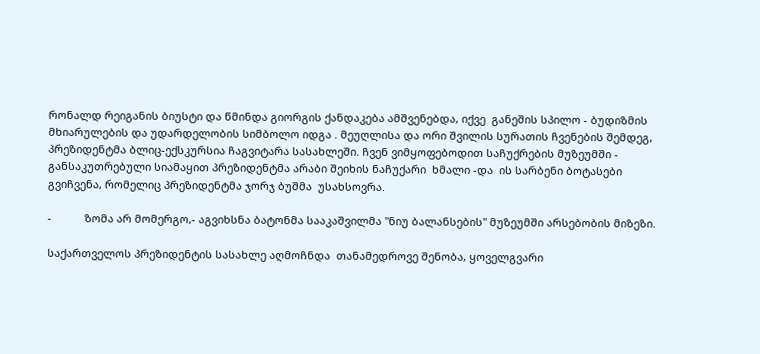რონალდ რეიგანის ბიუსტი და წმინდა გიორგის ქანდაკება ამშვენებდა, იქვე  განეშის სპილო - ბუდიზმის მხიარულების და უდარდელობის სიმბოლო იდგა . მეუღლისა და ორი შვილის სურათის ჩვენების შემდეგ, პრეზიდენტმა ბლიც-ექსკურსია ჩაგვიტარა სასახლეში. ჩვენ ვიმყოფებოდით საჩუქრების მუზეუმში - განსაკუთრებული სიამაყით პრეზიდენტმა არაბი შეიხის ნაჩუქარი  ხმალი -და  ის სარბენი ბოტასები გვიჩვენა, რომელიც პრეზიდენტმა ჯორჯ ბუშმა  უსახსოვრა.

-           ზომა არ მომერგო,- აგვიხსნა ბატონმა სააკაშვილმა "ნიუ ბალანსების" მუზეუმში არსებობის მიზეზი.

საქართველოს პრეზიდენტის სასახლე აღმოჩნდა  თანამედროვე შენობა, ყოველგვარი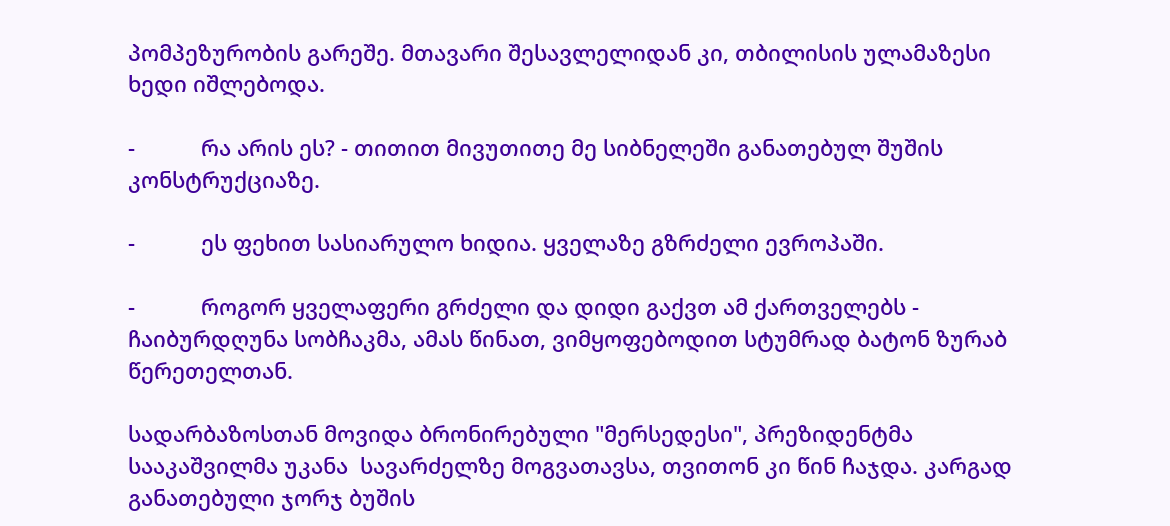პომპეზურობის გარეშე. მთავარი შესავლელიდან კი, თბილისის ულამაზესი  ხედი იშლებოდა.

-           რა არის ეს? - თითით მივუთითე მე სიბნელეში განათებულ შუშის კონსტრუქციაზე.

-           ეს ფეხით სასიარულო ხიდია. ყველაზე გზრძელი ევროპაში.

-           როგორ ყველაფერი გრძელი და დიდი გაქვთ ამ ქართველებს - ჩაიბურდღუნა სობჩაკმა, ამას წინათ, ვიმყოფებოდით სტუმრად ბატონ ზურაბ წერეთელთან.

სადარბაზოსთან მოვიდა ბრონირებული "მერსედესი", პრეზიდენტმა სააკაშვილმა უკანა  სავარძელზე მოგვათავსა, თვითონ კი წინ ჩაჯდა. კარგად განათებული ჯორჯ ბუშის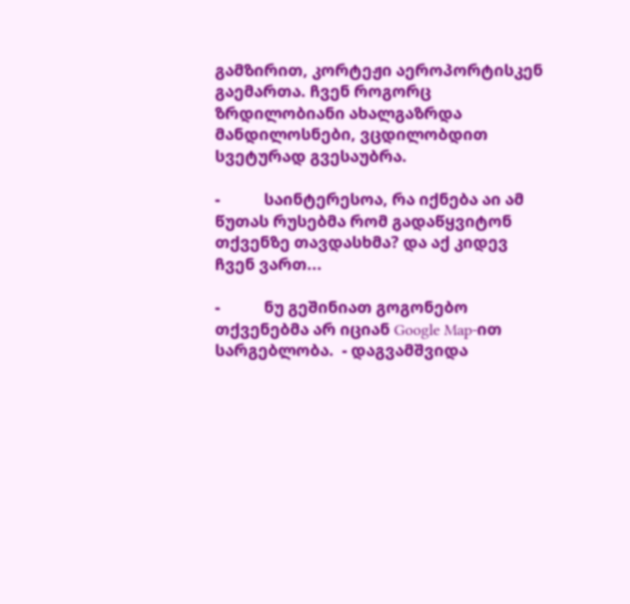გამზირით, კორტეჟი აეროპორტისკენ გაემართა. ჩვენ როგორც ზრდილობიანი ახალგაზრდა მანდილოსნები, ვცდილობდით სვეტურად გვესაუბრა.

-           საინტერესოა, რა იქნება აი ამ წუთას რუსებმა რომ გადაწყვიტონ თქვენზე თავდასხმა? და აქ კიდევ ჩვენ ვართ...

-           ნუ გეშინიათ გოგონებო თქვენებმა არ იციან Google Map-ით სარგებლობა.  - დაგვამშვიდა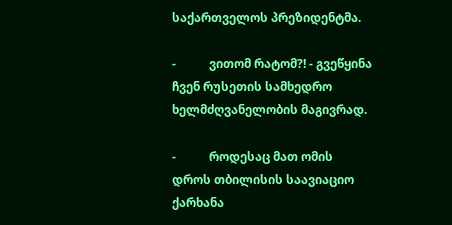საქართველოს პრეზიდენტმა.

-           ვითომ რატომ?! - გვეწყინა ჩვენ რუსეთის სამხედრო ხელმძღვანელობის მაგივრად.

-           როდესაც მათ ომის დროს თბილისის საავიაციო ქარხანა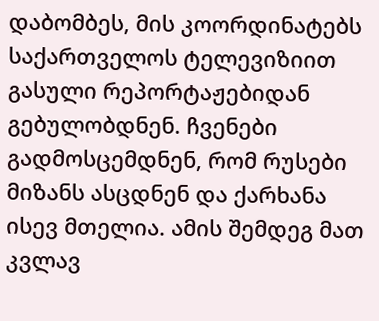დაბომბეს, მის კოორდინატებს საქართველოს ტელევიზიით გასული რეპორტაჟებიდან გებულობდნენ. ჩვენები გადმოსცემდნენ, რომ რუსები მიზანს ასცდნენ და ქარხანა ისევ მთელია. ამის შემდეგ მათ კვლავ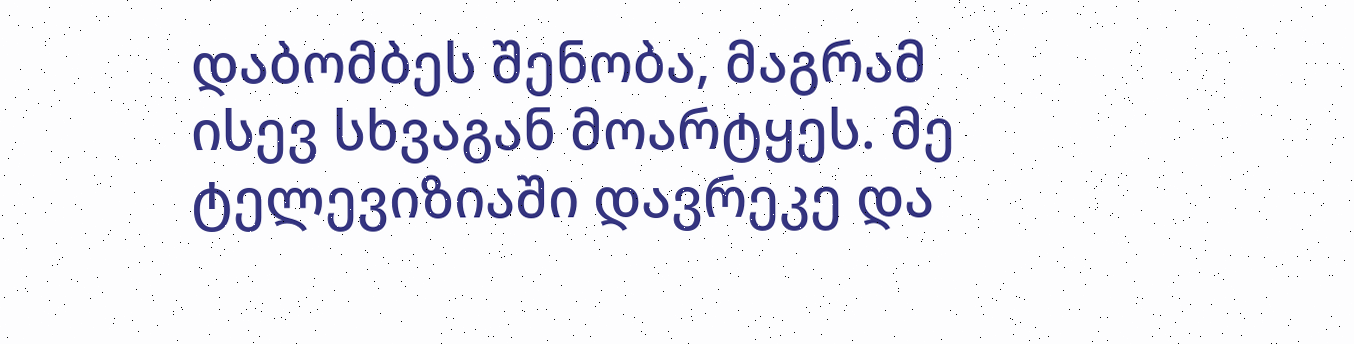დაბომბეს შენობა, მაგრამ ისევ სხვაგან მოარტყეს. მე ტელევიზიაში დავრეკე და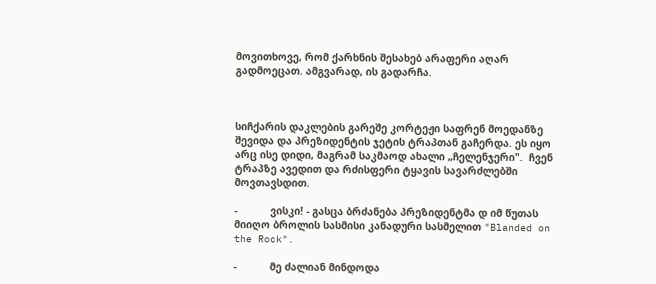მოვითხოვე, რომ ქარხნის შესახებ არაფერი აღარ გადმოეცათ. ამგვარად, ის გადარჩა.



სიჩქარის დაკლების გარეშე კორტეჟი საფრენ მოედანზე შევიდა და პრეზიდენტის ჯეტის ტრაპთან გაჩერდა. ეს იყო არც ისე დიდი, მაგრამ საკმაოდ ახალი „ჩელენჯერი".  ჩვენ ტრაპზე ავედით და რძისფერი ტყავის სავარძლებში მოვთავსდით.

-           ვისკი! - გასცა ბრძანება პრეზიდენტმა დ იმ წუთას მიიღო ბროლის სასმისი კანადური სასმელით "Blanded on the Rock".

-           მე ძალიან მინდოდა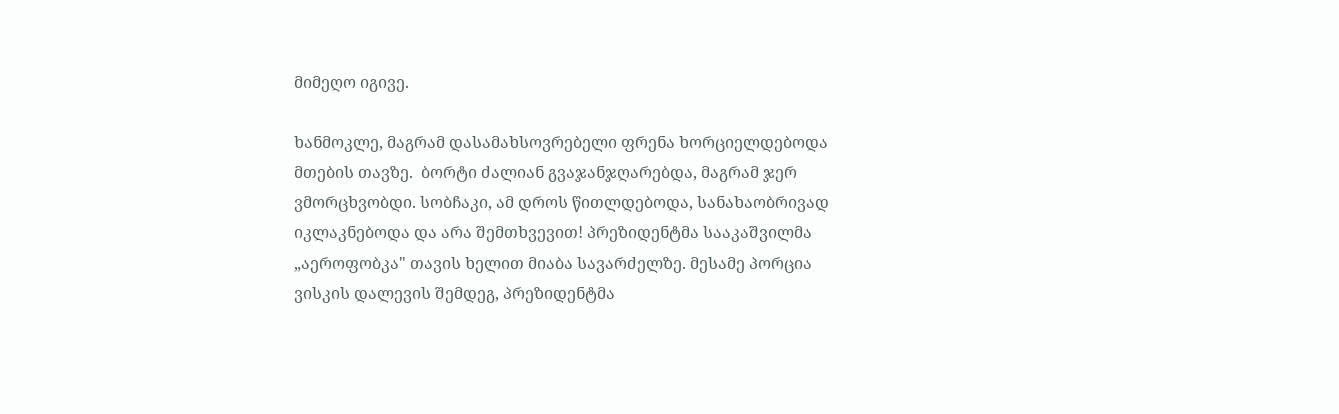მიმეღო იგივე.

ხანმოკლე, მაგრამ დასამახსოვრებელი ფრენა ხორციელდებოდა მთების თავზე.  ბორტი ძალიან გვაჯანჯღარებდა, მაგრამ ჯერ ვმორცხვობდი. სობჩაკი, ამ დროს წითლდებოდა, სანახაობრივად იკლაკნებოდა და არა შემთხვევით! პრეზიდენტმა სააკაშვილმა „აეროფობკა" თავის ხელით მიაბა სავარძელზე. მესამე პორცია ვისკის დალევის შემდეგ, პრეზიდენტმა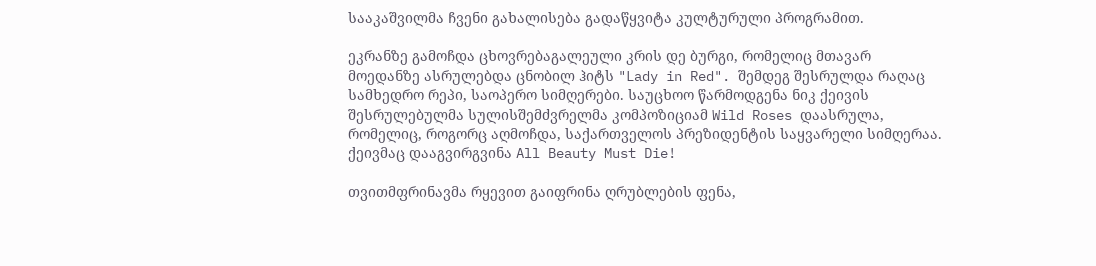სააკაშვილმა ჩვენი გახალისება გადაწყვიტა კულტურული პროგრამით.

ეკრანზე გამოჩდა ცხოვრებაგალეული კრის დე ბურგი, რომელიც მთავარ მოედანზე ასრულებდა ცნობილ ჰიტს "Lady in Red". შემდეგ შესრულდა რაღაც სამხედრო რეპი, საოპერო სიმღერები. საუცხოო წარმოდგენა ნიკ ქეივის შესრულებულმა სულისშემძვრელმა კომპოზიციამ Wild Roses დაასრულა, რომელიც, როგორც აღმოჩდა, საქართველოს პრეზიდენტის საყვარელი სიმღერაა. ქეივმაც დააგვირგვინა All Beauty Must Die!

თვითმფრინავმა რყევით გაიფრინა ღრუბლების ფენა,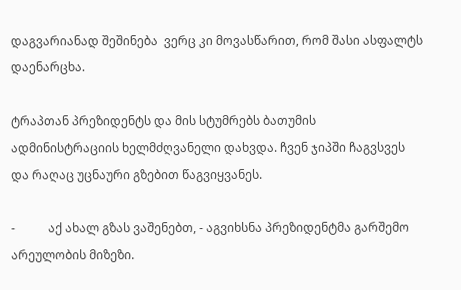დაგვარიანად შეშინება  ვერც კი მოვასწარით, რომ შასი ასფალტს დაენარცხა.

ტრაპთან პრეზიდენტს და მის სტუმრებს ბათუმის ადმინისტრაციის ხელმძღვანელი დახვდა. ჩვენ ჯიპში ჩაგვსვეს  და რაღაც უცნაური გზებით წაგვიყვანეს.

-           აქ ახალ გზას ვაშენებთ, - აგვიხსნა პრეზიდენტმა გარშემო არეულობის მიზეზი.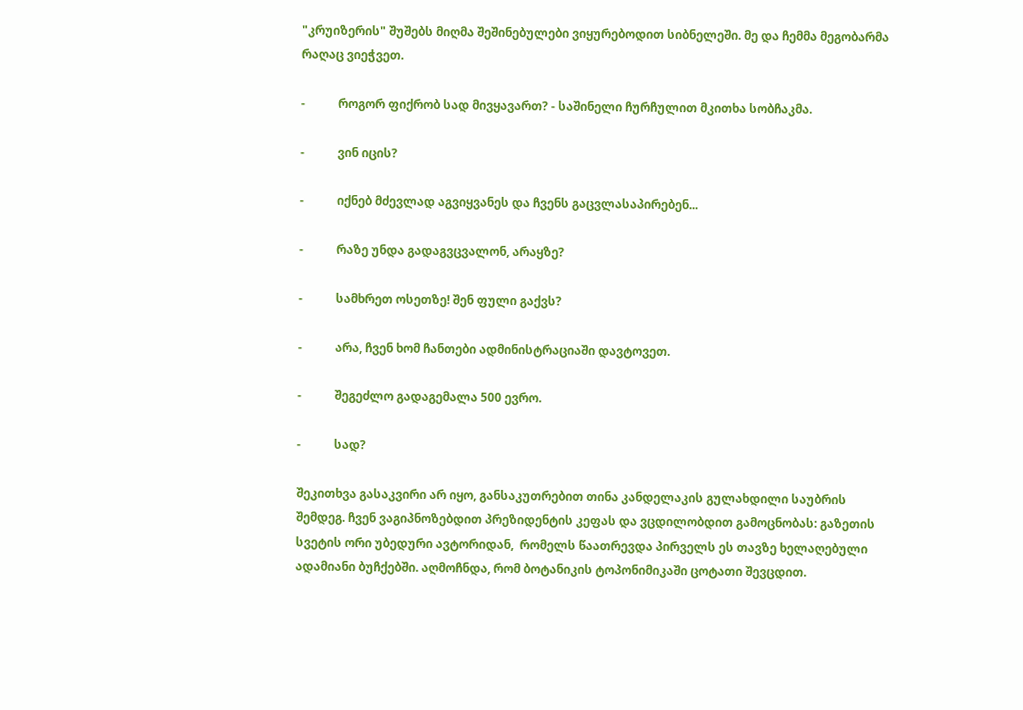"კრუიზერის" შუშებს მიღმა შეშინებულები ვიყურებოდით სიბნელეში. მე და ჩემმა მეგობარმა  რაღაც ვიეჭვეთ.

-           როგორ ფიქრობ სად მივყავართ? - საშინელი ჩურჩულით მკითხა სობჩაკმა.

-           ვინ იცის?

-           იქნებ მძევლად აგვიყვანეს და ჩვენს გაცვლასაპირებენ...

-           რაზე უნდა გადაგვცვალონ, არაყზე?

-           სამხრეთ ოსეთზე! შენ ფული გაქვს?

-           არა, ჩვენ ხომ ჩანთები ადმინისტრაციაში დავტოვეთ.

-           შეგეძლო გადაგემალა 500 ევრო.

-           სად?

შეკითხვა გასაკვირი არ იყო, განსაკუთრებით თინა კანდელაკის გულახდილი საუბრის შემდეგ. ჩვენ ვაგიპნოზებდით პრეზიდენტის კეფას და ვცდილობდით გამოცნობას: გაზეთის სვეტის ორი უბედური ავტორიდან,  რომელს წაათრევდა პირველს ეს თავზე ხელაღებული ადამიანი ბუჩქებში. აღმოჩნდა, რომ ბოტანიკის ტოპონიმიკაში ცოტათი შევცდით.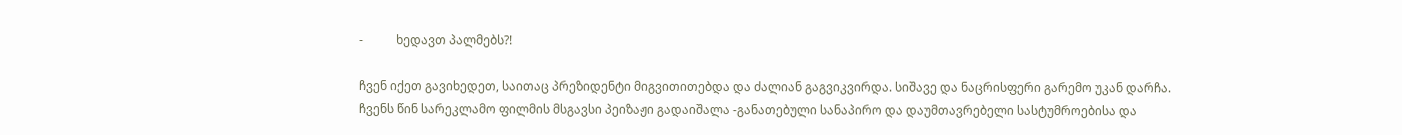-           ხედავთ პალმებს?!

ჩვენ იქეთ გავიხედეთ, საითაც პრეზიდენტი მიგვითითებდა და ძალიან გაგვიკვირდა. სიშავე და ნაცრისფერი გარემო უკან დარჩა. ჩვენს წინ სარეკლამო ფილმის მსგავსი პეიზაჟი გადაიშალა -განათებული სანაპირო და დაუმთავრებელი სასტუმროებისა და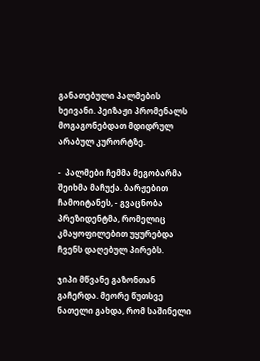განათებული პალმების ხეივანი. პეიზაჟი პრომენალს მოგაგონებდათ მდიდრულ არაბულ კურორტზე.

-  პალმები ჩემმა მეგობარმა შეიხმა მაჩუქა. ბარჟებით ჩამოიტანეს, - გვაცნობა პრეზიდენტმა, რომელიც კმაყოფილებით უყურებდა ჩვენს დაღებულ პირებს.

ჯიპი მწვანე გაზონთან გაჩერდა. მეორე წუთსვე ნათელი გახდა, რომ საშინელი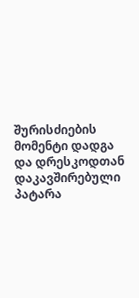შურისძიების მომენტი დადგა და დრესკოდთან დაკავშირებული პატარა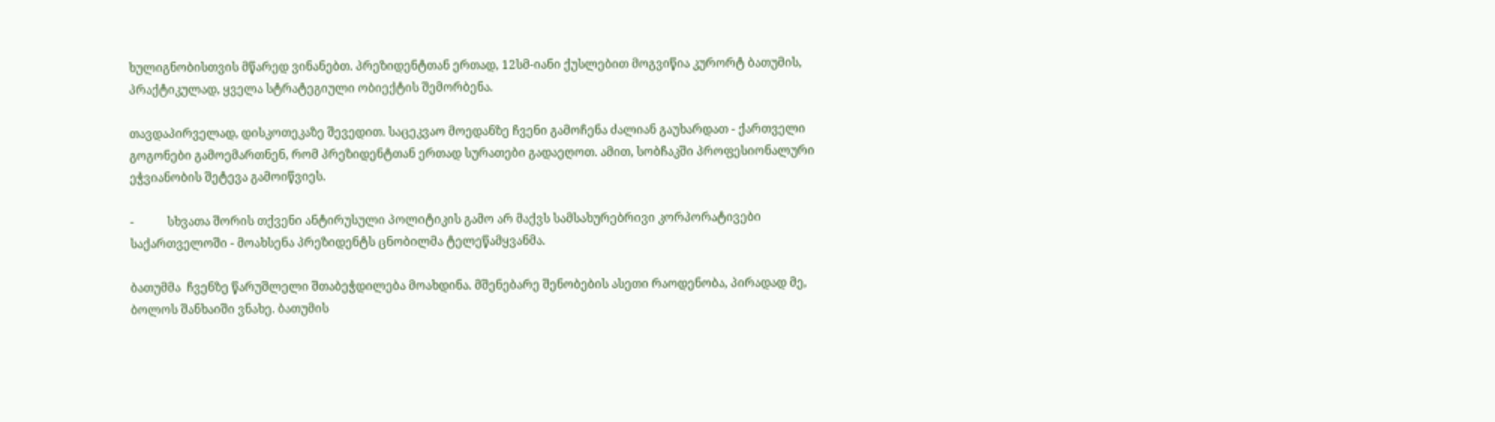ხულიგნობისთვის მწარედ ვინანებთ. პრეზიდენტთან ერთად, 12სმ-იანი ქუსლებით მოგვიწია კურორტ ბათუმის, პრაქტიკულად, ყველა სტრატეგიული ობიექტის შემორბენა.

თავდაპირველად, დისკოთეკაზე შევედით. საცეკვაო მოედანზე ჩვენი გამოჩენა ძალიან გაუხარდათ - ქართველი გოგონები გამოემართნენ, რომ პრეზიდენტთან ერთად სურათები გადაეღოთ. ამით, სობჩაკში პროფესიონალური ეჭვიანობის შეტევა გამოიწვიეს.

-           სხვათა შორის თქვენი ანტირუსული პოლიტიკის გამო არ მაქვს სამსახურებრივი კორპორატივები საქართველოში - მოახსენა პრეზიდენტს ცნობილმა ტელეწამყვანმა.

ბათუმმა  ჩვენზე წარუშლელი შთაბეჭდილება მოახდინა. მშენებარე შენობების ასეთი რაოდენობა, პირადად მე, ბოლოს შანხაიში ვნახე. ბათუმის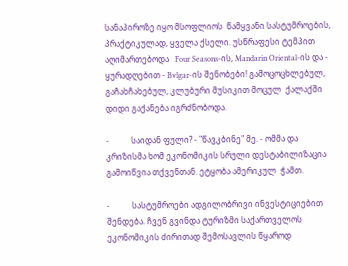სანაპიროზე იყო მსოფლიოს  წამყვანი სასტუმროების, პრაქტიკულად, ყველა ქსელი. უსწრაფესი ტემპით აღიმართებოდა   Four Seasons-ის, Mandarin Oriental-ის და -  ყურადღებით - Bvlgar-ის შენობები! გამოცოცხლებულ, გაჩახჩახებულ, კლუბური მუსიკით მოცულ  ქალაქში დიდი გაქანება იგრძნობოდა.

-           საიდან ფული? - "წავკბინე" მე. - ომმა და კრიზისმა ხომ ეკონომიკის სრული დესტაბილიზაცია გამოიწვია თქვენთან. ეტყობა ამერიკულ  ჭამთ.

-           სასტუმროები ადგილობრივი ინვესტიციებით შენდება. ჩვენ გვინდა ტურიზმი საქართველოს ეკონომიკის ძირითად შემოსავლის წყაროდ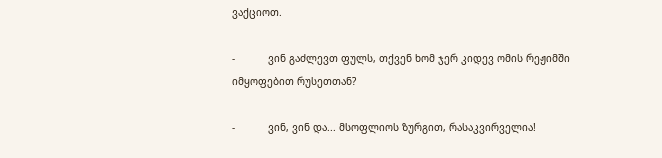ვაქციოთ.

-           ვინ გაძლევთ ფულს, თქვენ ხომ ჯერ კიდევ ომის რეჟიმში იმყოფებით რუსეთთან?

-           ვინ, ვინ და... მსოფლიოს ზურგით, რასაკვირველია!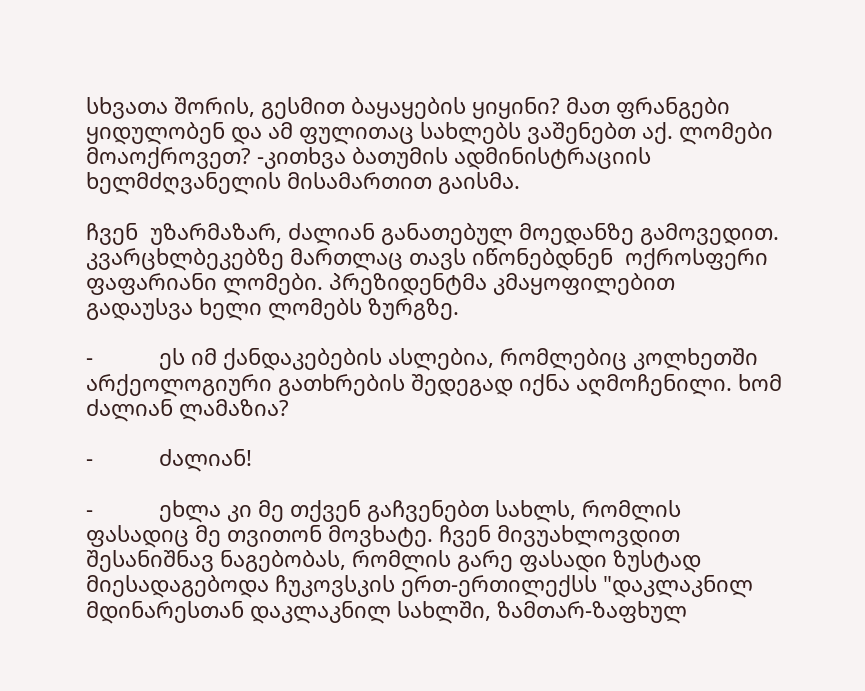სხვათა შორის, გესმით ბაყაყების ყიყინი? მათ ფრანგები ყიდულობენ და ამ ფულითაც სახლებს ვაშენებთ აქ. ლომები მოაოქროვეთ? -კითხვა ბათუმის ადმინისტრაციის ხელმძღვანელის მისამართით გაისმა.

ჩვენ  უზარმაზარ, ძალიან განათებულ მოედანზე გამოვედით.  კვარცხლბეკებზე მართლაც თავს იწონებდნენ  ოქროსფერი ფაფარიანი ლომები. პრეზიდენტმა კმაყოფილებით გადაუსვა ხელი ლომებს ზურგზე.

-           ეს იმ ქანდაკებების ასლებია, რომლებიც კოლხეთში არქეოლოგიური გათხრების შედეგად იქნა აღმოჩენილი. ხომ ძალიან ლამაზია?

-           ძალიან!

-           ეხლა კი მე თქვენ გაჩვენებთ სახლს, რომლის ფასადიც მე თვითონ მოვხატე. ჩვენ მივუახლოვდით შესანიშნავ ნაგებობას, რომლის გარე ფასადი ზუსტად მიესადაგებოდა ჩუკოვსკის ერთ-ერთილექსს "დაკლაკნილ მდინარესთან დაკლაკნილ სახლში, ზამთარ-ზაფხულ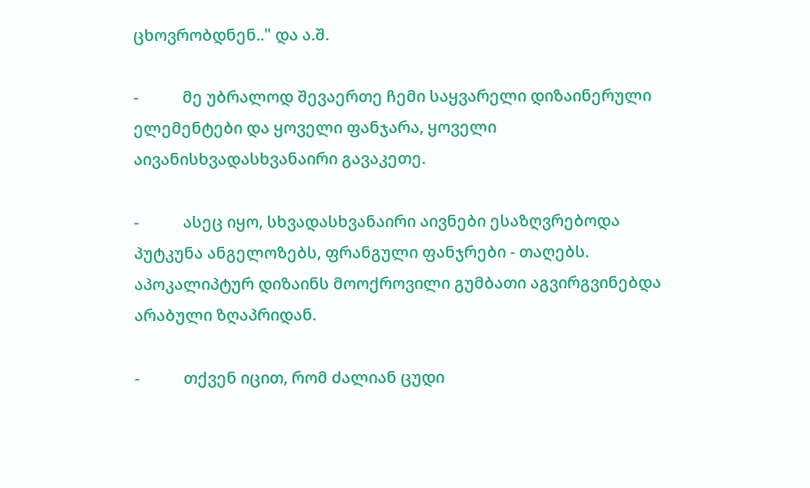ცხოვრობდნენ.." და ა.შ.

-           მე უბრალოდ შევაერთე ჩემი საყვარელი დიზაინერული  ელემენტები და ყოველი ფანჯარა, ყოველი აივანისხვადასხვანაირი გავაკეთე.

-           ასეც იყო, სხვადასხვანაირი აივნები ესაზღვრებოდა პუტკუნა ანგელოზებს, ფრანგული ფანჯრები - თაღებს. აპოკალიპტურ დიზაინს მოოქროვილი გუმბათი აგვირგვინებდა არაბული ზღაპრიდან.

-           თქვენ იცით, რომ ძალიან ცუდი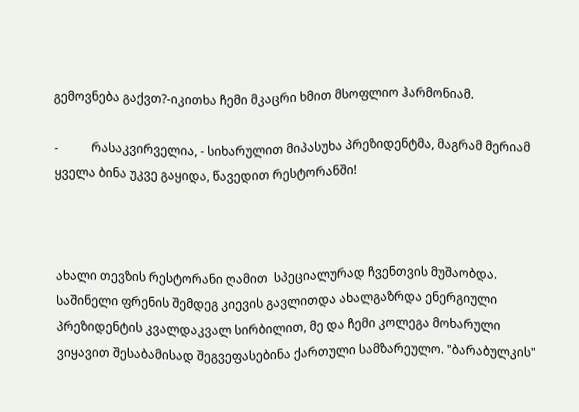გემოვნება გაქვთ?-იკითხა ჩემი მკაცრი ხმით მსოფლიო ჰარმონიამ.

-           რასაკვირველია, - სიხარულით მიპასუხა პრეზიდენტმა, მაგრამ მერიამ ყველა ბინა უკვე გაყიდა, წავედით რესტორანში!



ახალი თევზის რესტორანი ღამით  სპეციალურად ჩვენთვის მუშაობდა.  საშინელი ფრენის შემდეგ კიევის გავლითდა ახალგაზრდა ენერგიული პრეზიდენტის კვალდაკვალ სირბილით, მე და ჩემი კოლეგა მოხარული ვიყავით შესაბამისად შეგვეფასებინა ქართული სამზარეულო. "ბარაბულკის"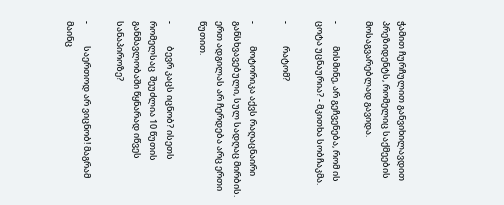ჭამით ჩურჩულით განვიხილავდით პრეზიდენტს, რომელიც საქმეების მოსაგვარებლად გავიდა.

-           მისმინე, არ გეჩვენება, რომ ის ცოტა უცნაურია? - მკითხა სობჩაკმა.

-           რატომ?

-           მოტორიკა აქვს რაღაცნაირი განსხვავებული, სულ სადღაც მირბის. ერთ ადგილას არ ჩერდება არც ერთი წუთით.

-           ბევრ კაცს იცნობ? ისეთს რომელსაც  შეუძლია 10 წუთის განმავლობაში წყნარად იწვეს სანაპიროზე?

-           საერთოდ არ ვიცნობ! მაგრამ მაინც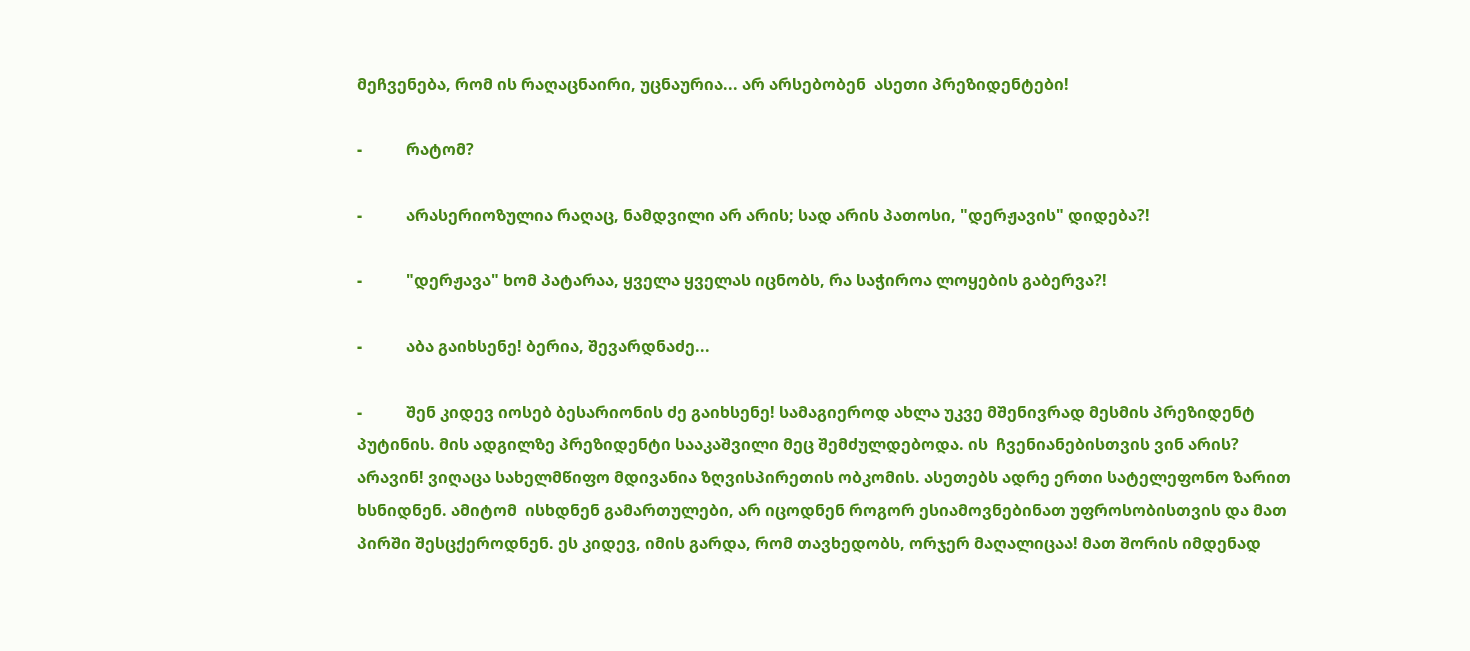მეჩვენება, რომ ის რაღაცნაირი, უცნაურია... არ არსებობენ  ასეთი პრეზიდენტები!

-           რატომ?

-           არასერიოზულია რაღაც, ნამდვილი არ არის; სად არის პათოსი, "დერჟავის" დიდება?!

-           "დერჟავა" ხომ პატარაა, ყველა ყველას იცნობს, რა საჭიროა ლოყების გაბერვა?!

-           აბა გაიხსენე! ბერია, შევარდნაძე...

-           შენ კიდევ იოსებ ბესარიონის ძე გაიხსენე! სამაგიეროდ ახლა უკვე მშენივრად მესმის პრეზიდენტ პუტინის. მის ადგილზე პრეზიდენტი სააკაშვილი მეც შემძულდებოდა. ის  ჩვენიანებისთვის ვინ არის? არავინ! ვიღაცა სახელმწიფო მდივანია ზღვისპირეთის ობკომის. ასეთებს ადრე ერთი სატელეფონო ზარით ხსნიდნენ. ამიტომ  ისხდნენ გამართულები, არ იცოდნენ როგორ ესიამოვნებინათ უფროსობისთვის და მათ პირში შესცქეროდნენ. ეს კიდევ, იმის გარდა, რომ თავხედობს, ორჯერ მაღალიცაა! მათ შორის იმდენად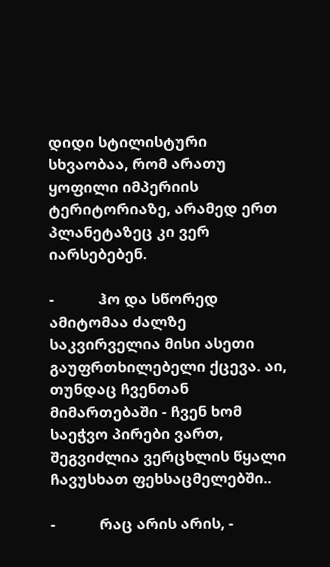დიდი სტილისტური სხვაობაა, რომ არათუ ყოფილი იმპერიის ტერიტორიაზე, არამედ ერთ პლანეტაზეც კი ვერ იარსებებენ.

-           ჰო და სწორედ ამიტომაა ძალზე საკვირველია მისი ასეთი გაუფრთხილებელი ქცევა. აი, თუნდაც ჩვენთან მიმართებაში - ჩვენ ხომ საეჭვო პირები ვართ, შეგვიძლია ვერცხლის წყალი ჩავუსხათ ფეხსაცმელებში..

-           რაც არის არის, -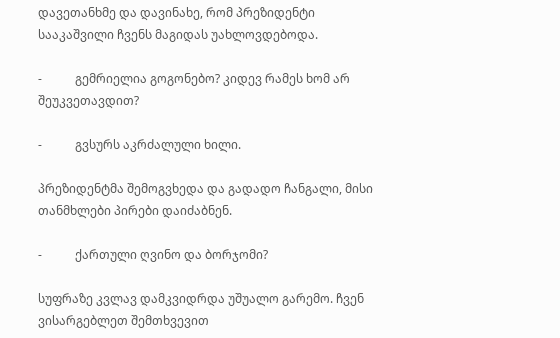დავეთანხმე და დავინახე, რომ პრეზიდენტი სააკაშვილი ჩვენს მაგიდას უახლოვდებოდა.

-           გემრიელია გოგონებო? კიდევ რამეს ხომ არ შეუკვეთავდით?

-           გვსურს აკრძალული ხილი.

პრეზიდენტმა შემოგვხედა და გადადო ჩანგალი, მისი თანმხლები პირები დაიძაბნენ.

-           ქართული ღვინო და ბორჯომი?

სუფრაზე კვლავ დამკვიდრდა უშუალო გარემო. ჩვენ ვისარგებლეთ შემთხვევით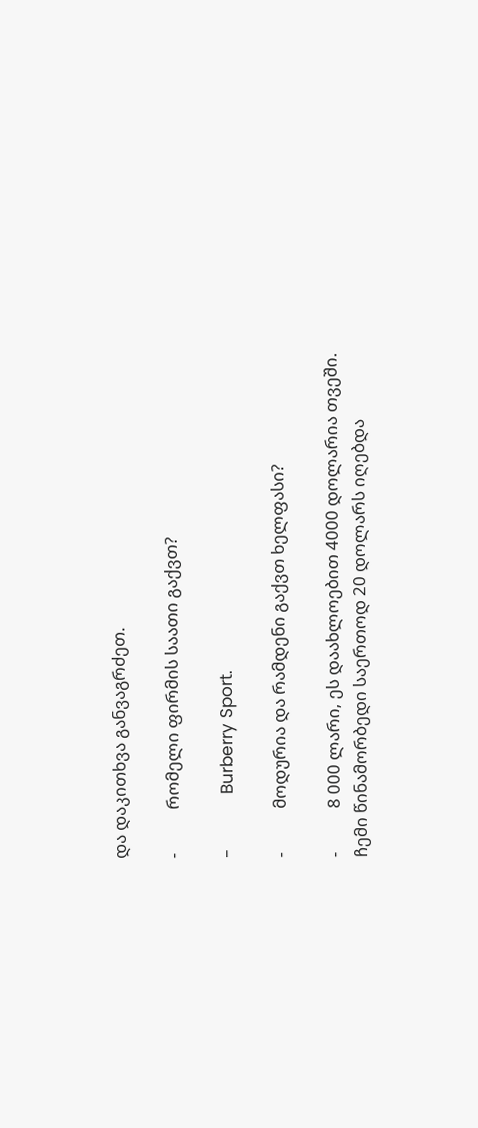და დაკითხვა განვაგრძეთ.

-           რომელი ფირმის საათი გაქვთ?

-           Burberry Sport.

-           მოდურია და რამდენი გაქვთ ხელფასი?

-           8 000 ლარი, ეს დაახლოებით 4000 დოლარია თვეში. ჩემი წინამორბედი საერთოდ 20 დოლარს იღებდა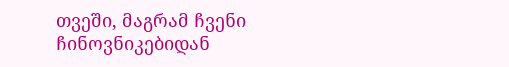თვეში, მაგრამ ჩვენი ჩინოვნიკებიდან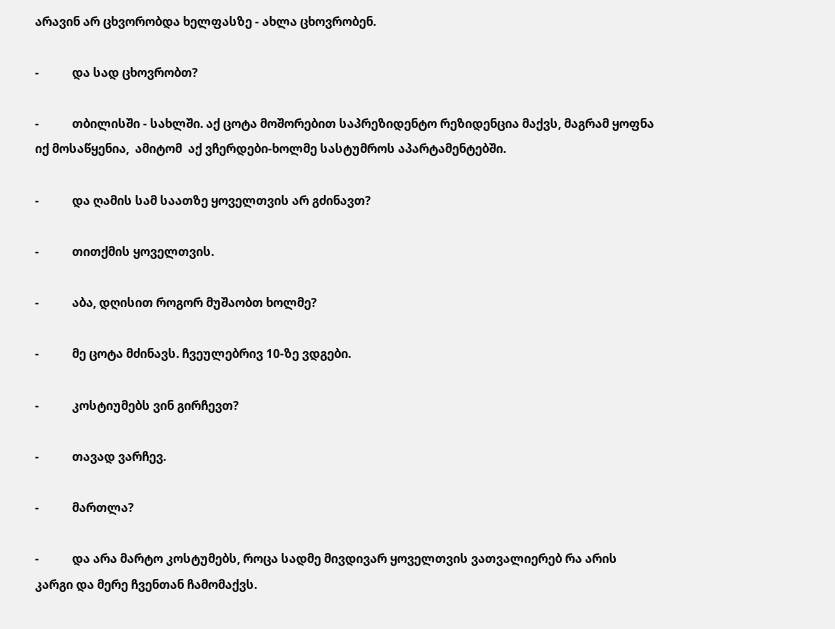არავინ არ ცხვორობდა ხელფასზე - ახლა ცხოვრობენ.

-           და სად ცხოვრობთ?

-           თბილისში - სახლში. აქ ცოტა მოშორებით საპრეზიდენტო რეზიდენცია მაქვს, მაგრამ ყოფნა იქ მოსაწყენია,  ამიტომ  აქ ვჩერდები-ხოლმე სასტუმროს აპარტამენტებში.

-           და ღამის სამ საათზე ყოველთვის არ გძინავთ?

-           თითქმის ყოველთვის.

-           აბა, დღისით როგორ მუშაობთ ხოლმე?

-           მე ცოტა მძინავს. ჩვეულებრივ 10-ზე ვდგები.

-           კოსტიუმებს ვინ გირჩევთ?

-           თავად ვარჩევ.

-           მართლა?

-           და არა მარტო კოსტუმებს, როცა სადმე მივდივარ ყოველთვის ვათვალიერებ რა არის კარგი და მერე ჩვენთან ჩამომაქვს.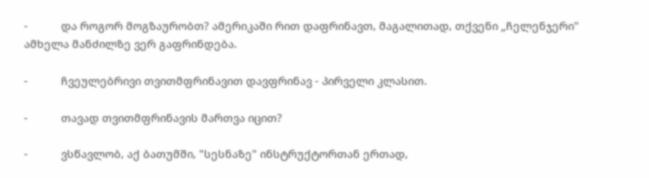-           და როგორ მოგზაურობთ? ამერიკაში რით დაფრინავთ, მაგალითად, თქვენი „ჩელენჯერი" ამხელა მანძილზე ვერ გაფრინდება.

-           ჩვეულებრივი თვითმფრინავით დავფრინავ - პირველი კლასით.

-           თავად თვითმფრინავის მართვა იცით?

-           ვსწავლობ, აქ ბათუმში, "სესნაზე" ინსტრუქტორთან ერთად,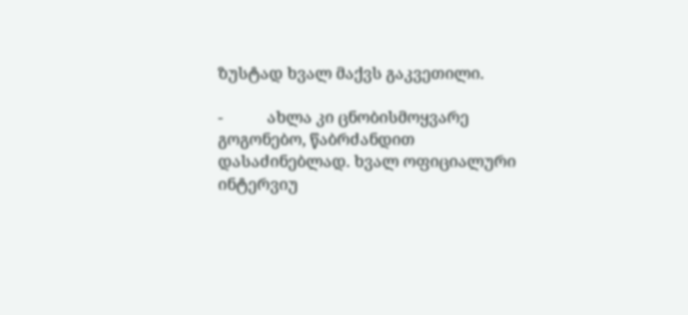ზუსტად ხვალ მაქვს გაკვეთილი.

-           ახლა კი ცნობისმოყვარე გოგონებო, წაბრძანდით დასაძინებლად. ხვალ ოფიციალური ინტერვიუ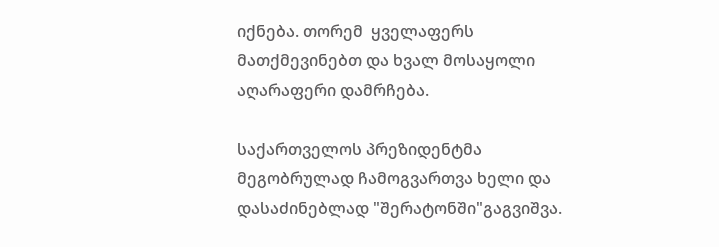იქნება. თორემ  ყველაფერს მათქმევინებთ და ხვალ მოსაყოლი აღარაფერი დამრჩება.

საქართველოს პრეზიდენტმა მეგობრულად ჩამოგვართვა ხელი და დასაძინებლად "შერატონში"გაგვიშვა.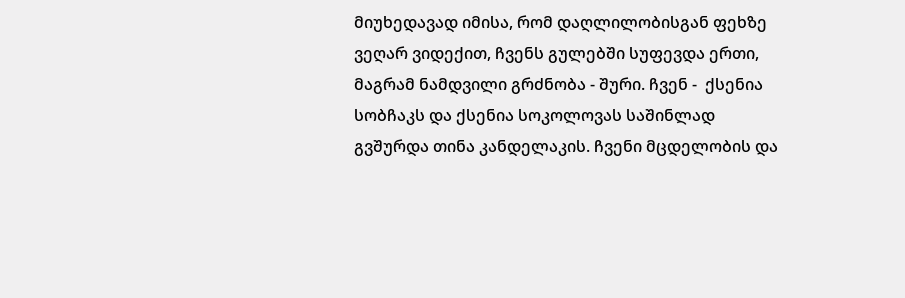მიუხედავად იმისა, რომ დაღლილობისგან ფეხზე ვეღარ ვიდექით, ჩვენს გულებში სუფევდა ერთი, მაგრამ ნამდვილი გრძნობა - შური. ჩვენ -  ქსენია სობჩაკს და ქსენია სოკოლოვას საშინლად გვშურდა თინა კანდელაკის. ჩვენი მცდელობის და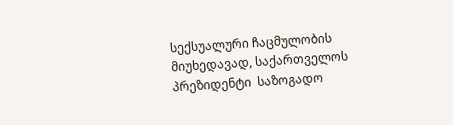სექსუალური ჩაცმულობის მიუხედავად, საქართველოს პრეზიდენტი  საზოგადო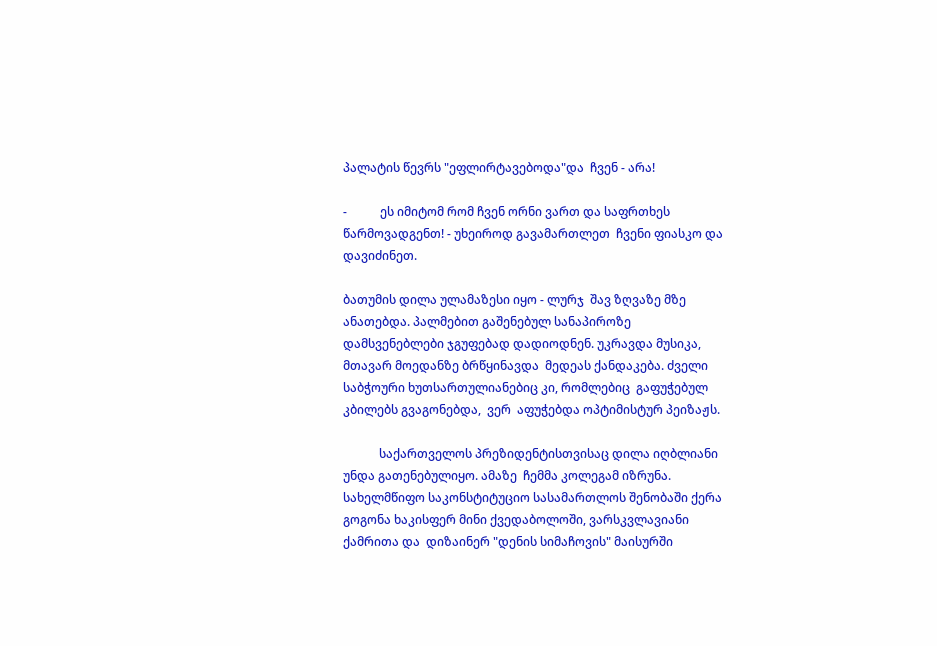პალატის წევრს "ეფლირტავებოდა"და  ჩვენ - არა!

-           ეს იმიტომ რომ ჩვენ ორნი ვართ და საფრთხეს წარმოვადგენთ! - უხეიროდ გავამართლეთ  ჩვენი ფიასკო და დავიძინეთ.

ბათუმის დილა ულამაზესი იყო - ლურჯ  შავ ზღვაზე მზე ანათებდა. პალმებით გაშენებულ სანაპიროზე დამსვენებლები ჯგუფებად დადიოდნენ. უკრავდა მუსიკა, მთავარ მოედანზე ბრწყინავდა  მედეას ქანდაკება. ძველი საბჭოური ხუთსართულიანებიც კი, რომლებიც  გაფუჭებულ კბილებს გვაგონებდა,  ვერ  აფუჭებდა ოპტიმისტურ პეიზაჟს.

            საქართველოს პრეზიდენტისთვისაც დილა იღბლიანი უნდა გათენებულიყო. ამაზე  ჩემმა კოლეგამ იზრუნა. სახელმწიფო საკონსტიტუციო სასამართლოს შენობაში ქერა გოგონა ხაკისფერ მინი ქვედაბოლოში, ვარსკვლავიანი ქამრითა და  დიზაინერ "დენის სიმაჩოვის" მაისურში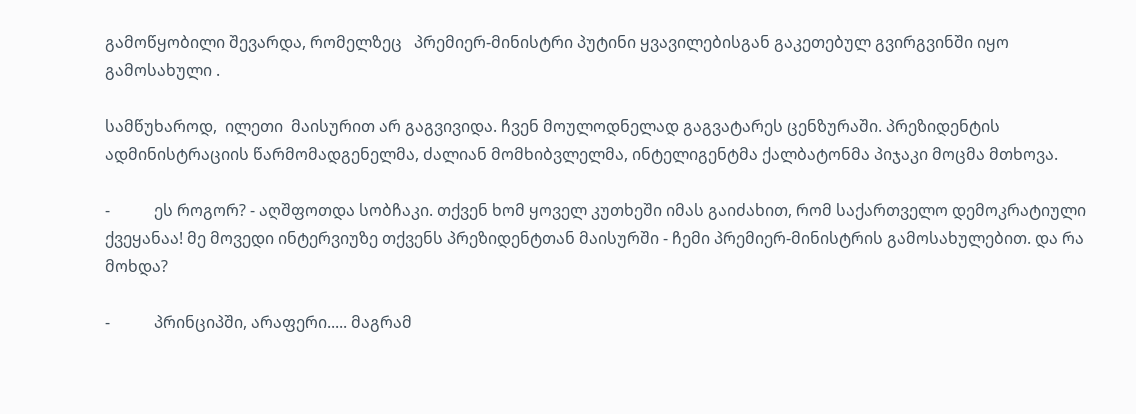გამოწყობილი შევარდა, რომელზეც   პრემიერ-მინისტრი პუტინი ყვავილებისგან გაკეთებულ გვირგვინში იყო გამოსახული .

სამწუხაროდ,  ილეთი  მაისურით არ გაგვივიდა. ჩვენ მოულოდნელად გაგვატარეს ცენზურაში. პრეზიდენტის ადმინისტრაციის წარმომადგენელმა, ძალიან მომხიბვლელმა, ინტელიგენტმა ქალბატონმა პიჯაკი მოცმა მთხოვა.

-           ეს როგორ? - აღშფოთდა სობჩაკი. თქვენ ხომ ყოველ კუთხეში იმას გაიძახით, რომ საქართველო დემოკრატიული ქვეყანაა! მე მოვედი ინტერვიუზე თქვენს პრეზიდენტთან მაისურში - ჩემი პრემიერ-მინისტრის გამოსახულებით. და რა მოხდა?

-           პრინციპში, არაფერი..... მაგრამ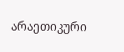არაეთიკური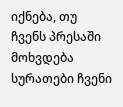იქნება, თუ ჩვენს პრესაში მოხვდება სურათები ჩვენი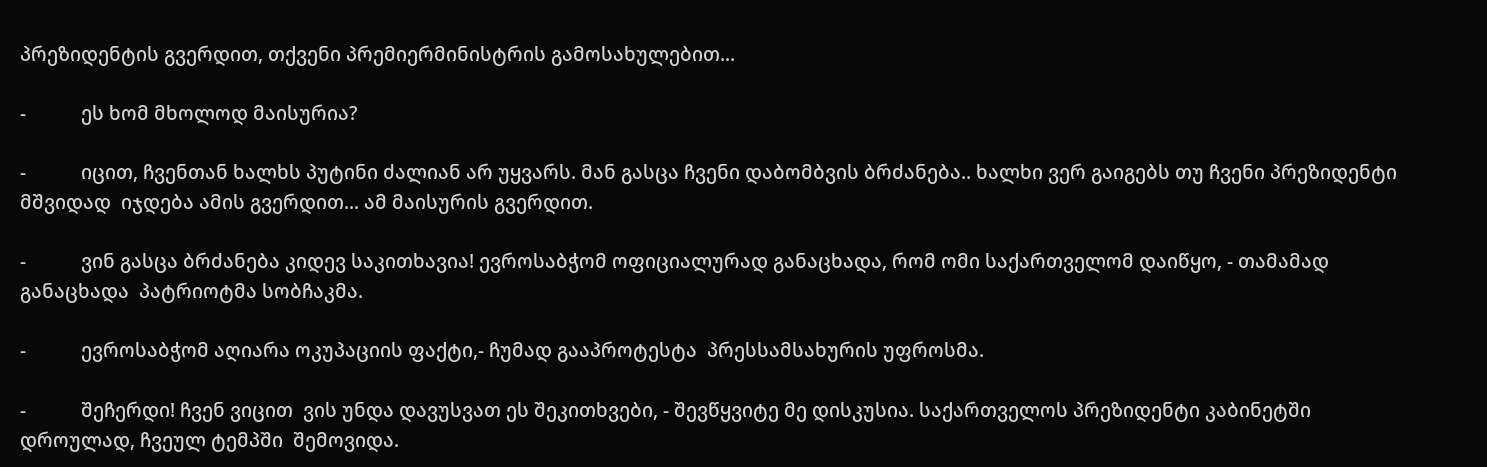პრეზიდენტის გვერდით, თქვენი პრემიერმინისტრის გამოსახულებით...

-           ეს ხომ მხოლოდ მაისურია?

-           იცით, ჩვენთან ხალხს პუტინი ძალიან არ უყვარს. მან გასცა ჩვენი დაბომბვის ბრძანება.. ხალხი ვერ გაიგებს თუ ჩვენი პრეზიდენტი მშვიდად  იჯდება ამის გვერდით... ამ მაისურის გვერდით.

-           ვინ გასცა ბრძანება კიდევ საკითხავია! ევროსაბჭომ ოფიციალურად განაცხადა, რომ ომი საქართველომ დაიწყო, - თამამად განაცხადა  პატრიოტმა სობჩაკმა.

-           ევროსაბჭომ აღიარა ოკუპაციის ფაქტი,- ჩუმად გააპროტესტა  პრესსამსახურის უფროსმა.

-           შეჩერდი! ჩვენ ვიცით  ვის უნდა დავუსვათ ეს შეკითხვები, - შევწყვიტე მე დისკუსია. საქართველოს პრეზიდენტი კაბინეტში დროულად, ჩვეულ ტემპში  შემოვიდა.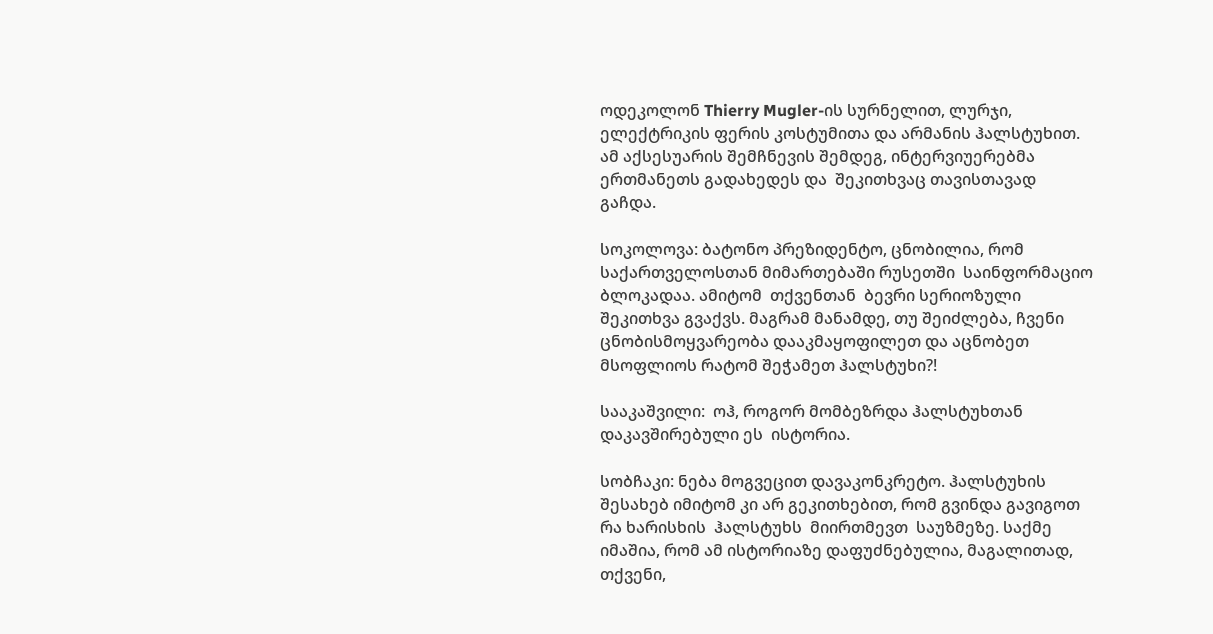ოდეკოლონ Thierry Mugler-ის სურნელით, ლურჯი, ელექტრიკის ფერის კოსტუმითა და არმანის ჰალსტუხით. ამ აქსესუარის შემჩნევის შემდეგ, ინტერვიუერებმა ერთმანეთს გადახედეს და  შეკითხვაც თავისთავად გაჩდა.

სოკოლოვა: ბატონო პრეზიდენტო, ცნობილია, რომ  საქართველოსთან მიმართებაში რუსეთში  საინფორმაციო ბლოკადაა. ამიტომ  თქვენთან  ბევრი სერიოზული შეკითხვა გვაქვს. მაგრამ მანამდე, თუ შეიძლება, ჩვენი ცნობისმოყვარეობა დააკმაყოფილეთ და აცნობეთ მსოფლიოს რატომ შეჭამეთ ჰალსტუხი?!

სააკაშვილი:  ოჰ, როგორ მომბეზრდა ჰალსტუხთან დაკავშირებული ეს  ისტორია.

სობჩაკი: ნება მოგვეცით დავაკონკრეტო. ჰალსტუხის შესახებ იმიტომ კი არ გეკითხებით, რომ გვინდა გავიგოთ რა ხარისხის  ჰალსტუხს  მიირთმევთ  საუზმეზე. საქმე იმაშია, რომ ამ ისტორიაზე დაფუძნებულია, მაგალითად, თქვენი,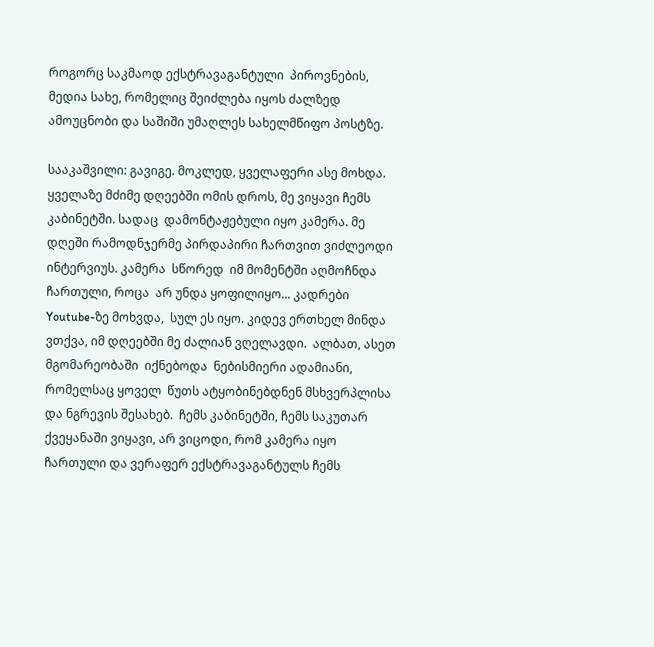როგორც საკმაოდ ექსტრავაგანტული  პიროვნების, მედია სახე, რომელიც შეიძლება იყოს ძალზედ ამოუცნობი და საშიში უმაღლეს სახელმწიფო პოსტზე.

სააკაშვილი: გავიგე. მოკლედ, ყველაფერი ასე მოხდა. ყველაზე მძიმე დღეებში ომის დროს, მე ვიყავი ჩემს კაბინეტში. სადაც  დამონტაჟებული იყო კამერა. მე დღეში რამოდნჯერმე პირდაპირი ჩართვით ვიძლეოდი ინტერვიუს. კამერა  სწორედ  იმ მომენტში აღმოჩნდა ჩართული, როცა  არ უნდა ყოფილიყო... კადრები  Youtube-ზე მოხვდა,  სულ ეს იყო. კიდევ ერთხელ მინდა ვთქვა, იმ დღეებში მე ძალიან ვღელავდი.  ალბათ, ასეთ მგომარეობაში  იქნებოდა  ნებისმიერი ადამიანი, რომელსაც ყოველ  წუთს ატყობინებდნენ მსხვერპლისა და ნგრევის შესახებ.  ჩემს კაბინეტში, ჩემს საკუთარ ქვეყანაში ვიყავი, არ ვიცოდი, რომ კამერა იყო ჩართული და ვერაფერ ექსტრავაგანტულს ჩემს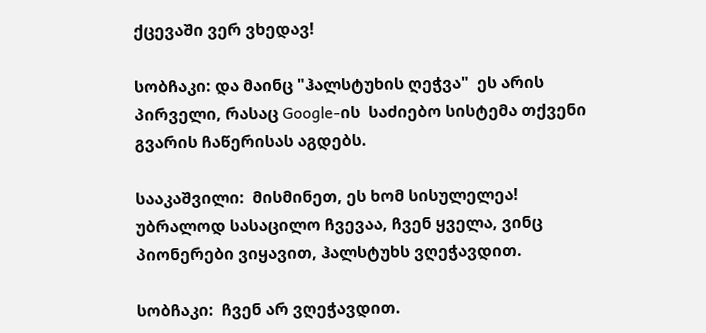ქცევაში ვერ ვხედავ!

სობჩაკი: და მაინც "ჰალსტუხის ღეჭვა"  ეს არის პირველი, რასაც Google-ის  საძიებო სისტემა თქვენი გვარის ჩაწერისას აგდებს.

სააკაშვილი:  მისმინეთ, ეს ხომ სისულელეა! უბრალოდ სასაცილო ჩვევაა, ჩვენ ყველა, ვინც პიონერები ვიყავით, ჰალსტუხს ვღეჭავდით.

სობჩაკი:  ჩვენ არ ვღეჭავდით.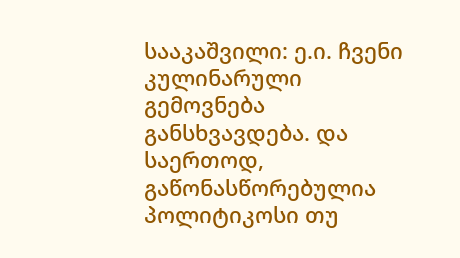სააკაშვილი: ე.ი. ჩვენი კულინარული გემოვნება განსხვავდება. და საერთოდ, გაწონასწორებულია პოლიტიკოსი თუ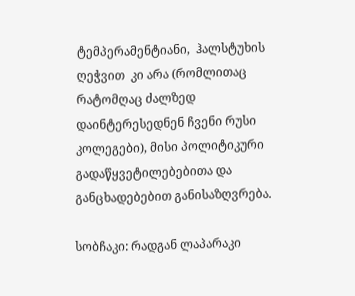ტემპერამენტიანი,  ჰალსტუხის  ღეჭვით  კი არა (რომლითაც რატომღაც ძალზედ დაინტერესედნენ ჩვენი რუსი კოლეგები), მისი პოლიტიკური გადაწყვეტილებებითა და განცხადებებით განისაზღვრება.

სობჩაკი: რადგან ლაპარაკი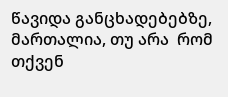წავიდა განცხადებებზე, მართალია, თუ არა  რომ თქვენ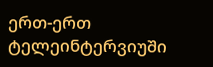ერთ-ერთ ტელეინტერვიუში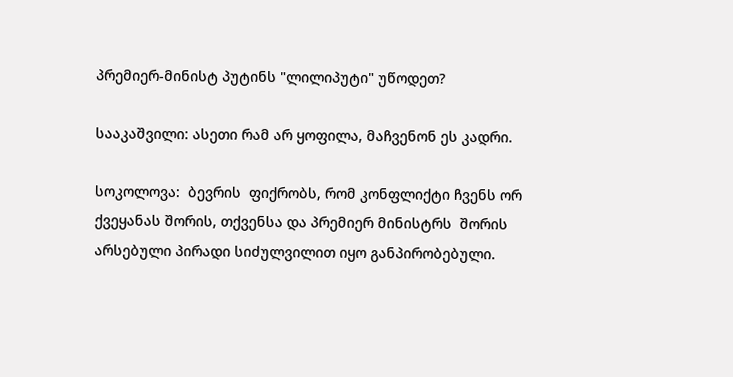პრემიერ-მინისტ პუტინს "ლილიპუტი" უწოდეთ?

სააკაშვილი: ასეთი რამ არ ყოფილა, მაჩვენონ ეს კადრი.

სოკოლოვა:  ბევრის  ფიქრობს, რომ კონფლიქტი ჩვენს ორ ქვეყანას შორის, თქვენსა და პრემიერ მინისტრს  შორის არსებული პირადი სიძულვილით იყო განპირობებული.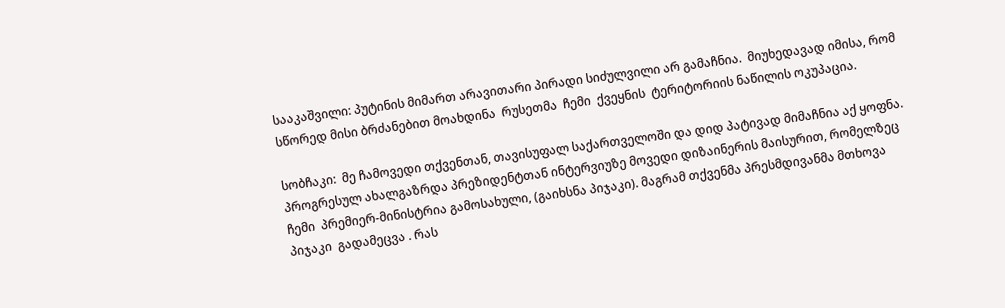სააკაშვილი: პუტინის მიმართ არავითარი პირადი სიძულვილი არ გამაჩნია.  მიუხედავად იმისა, რომ სწორედ მისი ბრძანებით მოახდინა  რუსეთმა  ჩემი  ქვეყნის  ტერიტორიის ნაწილის ოკუპაცია.

სობჩაკი:  მე ჩამოვედი თქვენთან, თავისუფალ საქართველოში და დიდ პატივად მიმაჩნია აქ ყოფნა. პროგრესულ ახალგაზრდა პრეზიდენტთან ინტერვიუზე მოვედი დიზაინერის მაისურით, რომელზეც ჩემი  პრემიერ-მინისტრია გამოსახული, (გაიხსნა პიჯაკი). მაგრამ თქვენმა პრესმდივანმა მთხოვა  პიჯაკი  გადამეცვა . რას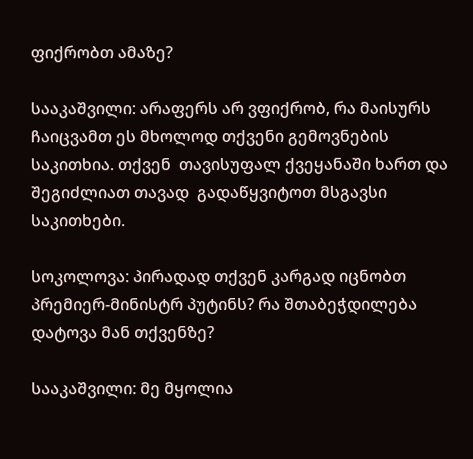ფიქრობთ ამაზე?

სააკაშვილი: არაფერს არ ვფიქრობ, რა მაისურს ჩაიცვამთ ეს მხოლოდ თქვენი გემოვნების საკითხია. თქვენ  თავისუფალ ქვეყანაში ხართ და  შეგიძლიათ თავად  გადაწყვიტოთ მსგავსი საკითხები.

სოკოლოვა: პირადად თქვენ კარგად იცნობთ პრემიერ-მინისტრ პუტინს? რა შთაბეჭდილება დატოვა მან თქვენზე?

სააკაშვილი: მე მყოლია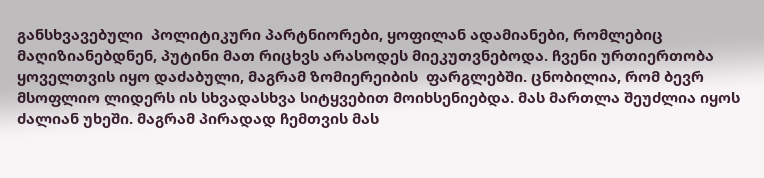განსხვავებული  პოლიტიკური პარტნიორები, ყოფილან ადამიანები, რომლებიც მაღიზიანებდნენ, პუტინი მათ რიცხვს არასოდეს მიეკუთვნებოდა. ჩვენი ურთიერთობა ყოველთვის იყო დაძაბული, მაგრამ ზომიერეიბის  ფარგლებში. ცნობილია, რომ ბევრ მსოფლიო ლიდერს ის სხვადასხვა სიტყვებით მოიხსენიებდა. მას მართლა შეუძლია იყოს ძალიან უხეში. მაგრამ პირადად ჩემთვის მას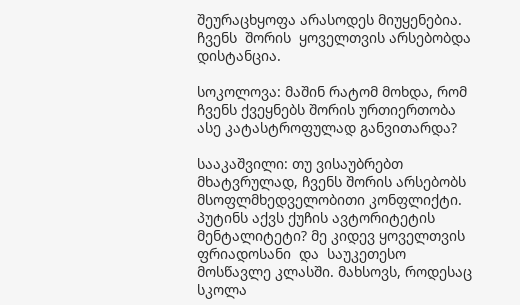შეურაცხყოფა არასოდეს მიუყენებია. ჩვენს  შორის  ყოველთვის არსებობდა   დისტანცია.

სოკოლოვა: მაშინ რატომ მოხდა, რომ ჩვენს ქვეყნებს შორის ურთიერთობა  ასე კატასტროფულად განვითარდა?

სააკაშვილი: თუ ვისაუბრებთ მხატვრულად, ჩვენს შორის არსებობს მსოფლმხედველობითი კონფლიქტი. პუტინს აქვს ქუჩის ავტორიტეტის მენტალიტეტი? მე კიდევ ყოველთვის ფრიადოსანი  და  საუკეთესო მოსწავლე კლასში. მახსოვს, როდესაც სკოლა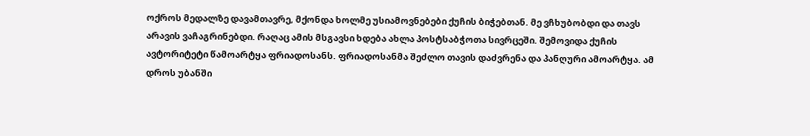ოქროს მედალზე დავამთავრე, მქონდა ხოლმე უსიამოვნებები ქუჩის ბიჭებთან. მე ვჩხუბობდი და თავს არავის ვაჩაგრინებდი. რაღაც ამის მსგავსი ხდება ახლა პოსტსაბჭოთა სივრცეში. შემოვიდა ქუჩის ავტორიტეტი წამოარტყა ფრიადოსანს. ფრიადოსანმა შეძლო თავის დაძვრენა და პანღური ამოარტყა. ამ დროს უბანში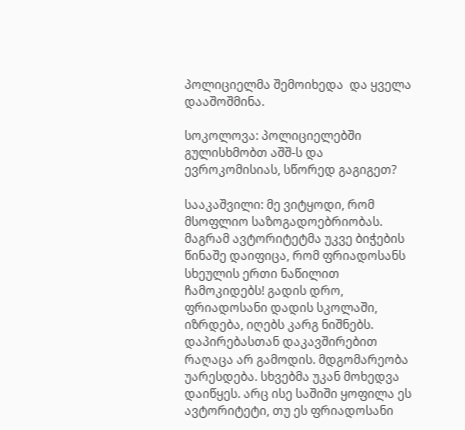პოლიციელმა შემოიხედა  და ყველა დააშოშმინა.

სოკოლოვა: პოლიციელებში გულისხმობთ აშშ-ს და ევროკომისიას, სწორედ გაგიგეთ?

სააკაშვილი: მე ვიტყოდი, რომ მსოფლიო საზოგადოებრიობას. მაგრამ ავტორიტეტმა უკვე ბიჭების წინაშე დაიფიცა, რომ ფრიადოსანს სხეულის ერთი ნაწილით ჩამოკიდებს! გადის დრო, ფრიადოსანი დადის სკოლაში, იზრდება, იღებს კარგ ნიშნებს. დაპირებასთან დაკავშირებით რაღაცა არ გამოდის. მდგომარეობა უარესდება. სხვებმა უკან მოხედვა დაიწყეს. არც ისე საშიში ყოფილა ეს ავტორიტეტი, თუ ეს ფრიადოსანი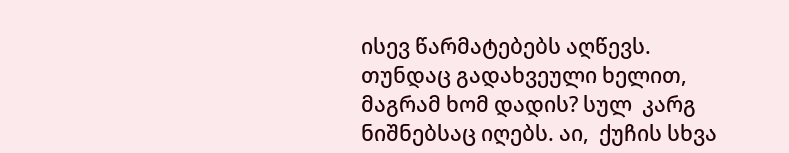ისევ წარმატებებს აღწევს. თუნდაც გადახვეული ხელით, მაგრამ ხომ დადის? სულ  კარგ ნიშნებსაც იღებს. აი,  ქუჩის სხვა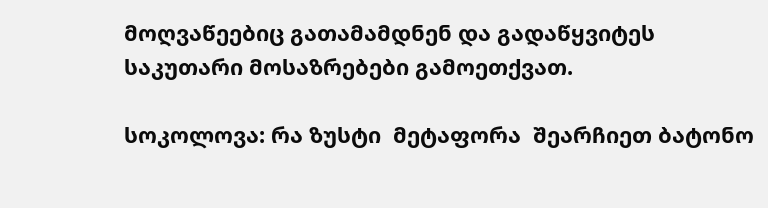მოღვაწეებიც გათამამდნენ და გადაწყვიტეს საკუთარი მოსაზრებები გამოეთქვათ.

სოკოლოვა: რა ზუსტი  მეტაფორა  შეარჩიეთ ბატონო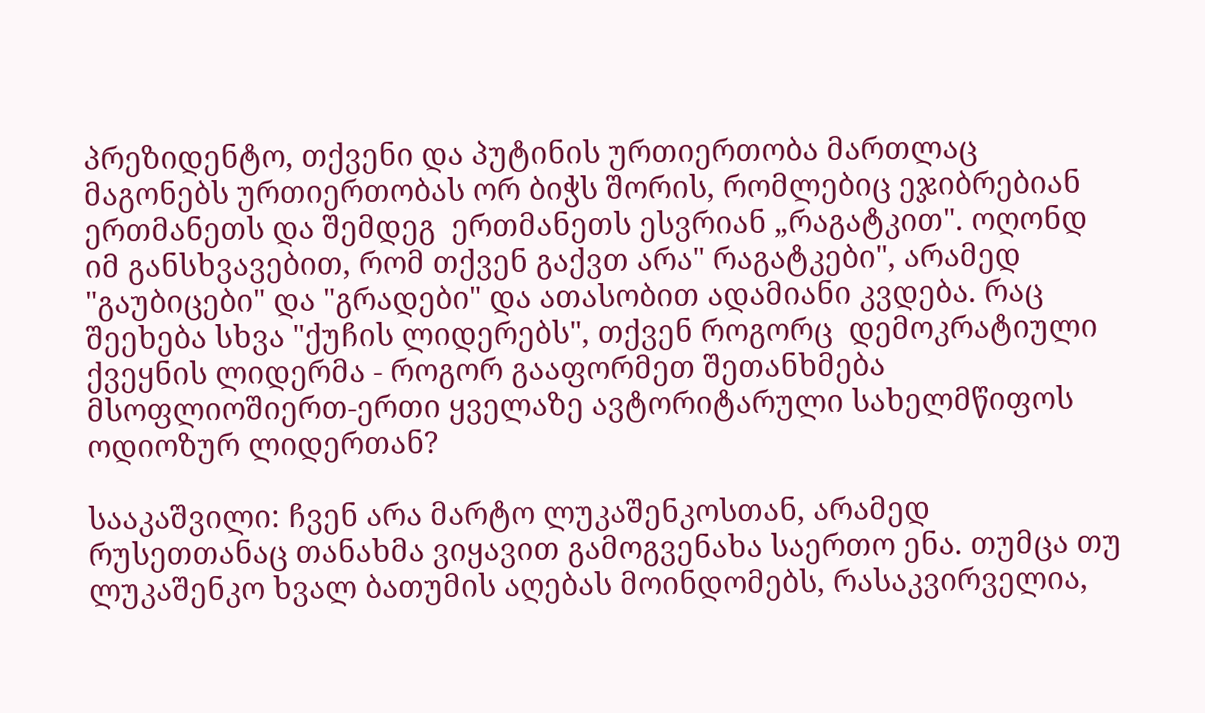პრეზიდენტო, თქვენი და პუტინის ურთიერთობა მართლაც მაგონებს ურთიერთობას ორ ბიჭს შორის, რომლებიც ეჯიბრებიან ერთმანეთს და შემდეგ  ერთმანეთს ესვრიან „რაგატკით". ოღონდ იმ განსხვავებით, რომ თქვენ გაქვთ არა" რაგატკები", არამედ "გაუბიცები" და "გრადები" და ათასობით ადამიანი კვდება. რაც შეეხება სხვა "ქუჩის ლიდერებს", თქვენ როგორც  დემოკრატიული ქვეყნის ლიდერმა - როგორ გააფორმეთ შეთანხმება მსოფლიოშიერთ-ერთი ყველაზე ავტორიტარული სახელმწიფოს ოდიოზურ ლიდერთან?

სააკაშვილი: ჩვენ არა მარტო ლუკაშენკოსთან, არამედ რუსეთთანაც თანახმა ვიყავით გამოგვენახა საერთო ენა. თუმცა თუ ლუკაშენკო ხვალ ბათუმის აღებას მოინდომებს, რასაკვირველია,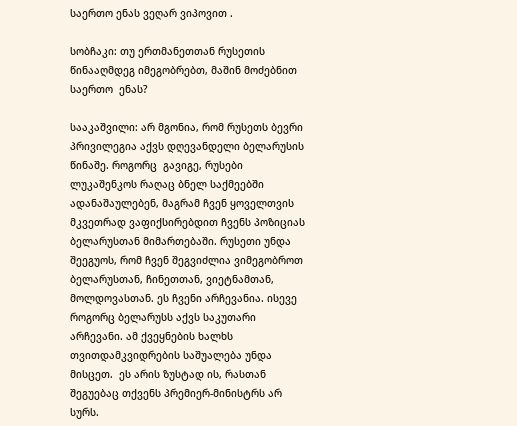საერთო ენას ვეღარ ვიპოვით .

სობჩაკი: თუ ერთმანეთთან რუსეთის წინააღმდეგ იმეგობრებთ, მაშინ მოძებნით საერთო  ენას?

სააკაშვილი: არ მგონია, რომ რუსეთს ბევრი პრივილეგია აქვს დღევანდელი ბელარუსის წინაშე. როგორც  გავიგე, რუსები ლუკაშენკოს რაღაც ბნელ საქმეებში ადანაშაულებენ, მაგრამ ჩვენ ყოველთვის მკვეთრად ვაფიქსირებდით ჩვენს პოზიციას ბელარუსთან მიმართებაში. რუსეთი უნდა შეეგუოს, რომ ჩვენ შეგვიძლია ვიმეგობროთ ბელარუსთან, ჩინეთთან, ვიეტნამთან, მოლდოვასთან. ეს ჩვენი არჩევანია. ისევე როგორც ბელარუსს აქვს საკუთარი არჩევანი. ამ ქვეყნების ხალხს თვითდამკვიდრების საშუალება უნდა მისცეთ.  ეს არის ზუსტად ის, რასთან შეგუებაც თქვენს პრემიერ-მინისტრს არ სურს.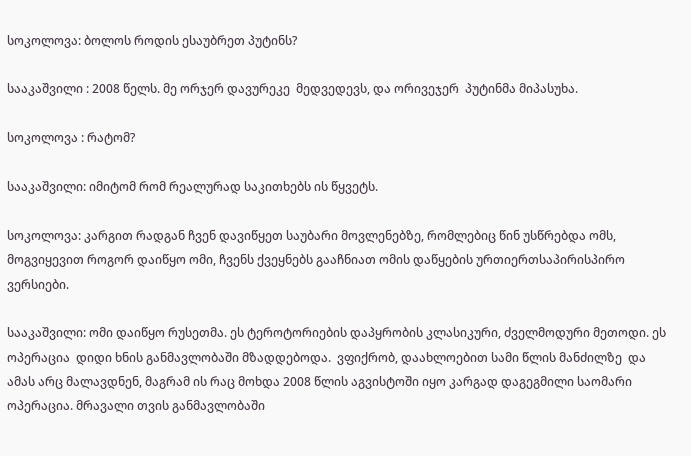სოკოლოვა: ბოლოს როდის ესაუბრეთ პუტინს?

სააკაშვილი : 2008 წელს. მე ორჯერ დავურეკე  მედვედევს, და ორივეჯერ  პუტინმა მიპასუხა.

სოკოლოვა : რატომ?

სააკაშვილი: იმიტომ რომ რეალურად საკითხებს ის წყვეტს.

სოკოლოვა: კარგით რადგან ჩვენ დავიწყეთ საუბარი მოვლენებზე, რომლებიც წინ უსწრებდა ომს, მოგვიყევით როგორ დაიწყო ომი, ჩვენს ქვეყნებს გააჩნიათ ომის დაწყების ურთიერთსაპირისპირო ვერსიები.

სააკაშვილი: ომი დაიწყო რუსეთმა. ეს ტეროტორიების დაპყრობის კლასიკური, ძველმოდური მეთოდი. ეს ოპერაცია  დიდი ხნის განმავლობაში მზადდებოდა.  ვფიქრობ, დაახლოებით სამი წლის მანძილზე  და  ამას არც მალავდნენ, მაგრამ ის რაც მოხდა 2008 წლის აგვისტოში იყო კარგად დაგეგმილი საომარი ოპერაცია. მრავალი თვის განმავლობაში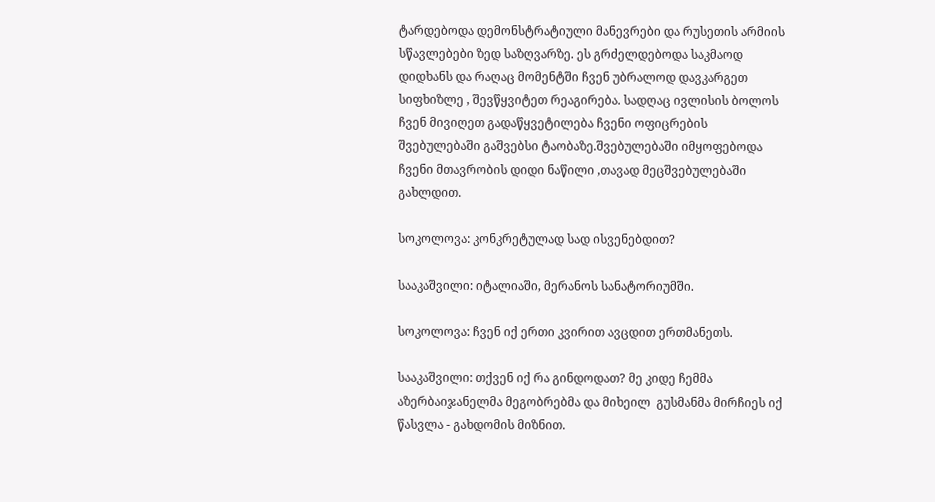ტარდებოდა დემონსტრატიული მანევრები და რუსეთის არმიის სწავლებები ზედ საზღვარზე. ეს გრძელდებოდა საკმაოდ დიდხანს და რაღაც მომენტში ჩვენ უბრალოდ დავკარგეთ სიფხიზლე , შევწყვიტეთ რეაგირება. სადღაც ივლისის ბოლოს ჩვენ მივიღეთ გადაწყვეტილება ჩვენი ოფიცრების შვებულებაში გაშვებსი ტაობაზე.შვებულებაში იმყოფებოდა  ჩვენი მთავრობის დიდი ნაწილი ,თავად მეცშვებულებაში გახლდით.

სოკოლოვა: კონკრეტულად სად ისვენებდით?

სააკაშვილი: იტალიაში, მერანოს სანატორიუმში.

სოკოლოვა: ჩვენ იქ ერთი კვირით ავცდით ერთმანეთს.

სააკაშვილი: თქვენ იქ რა გინდოდათ? მე კიდე ჩემმა აზერბაიჯანელმა მეგობრებმა და მიხეილ  გუსმანმა მირჩიეს იქ წასვლა - გახდომის მიზნით.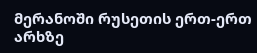მერანოში რუსეთის ერთ-ერთ არხზე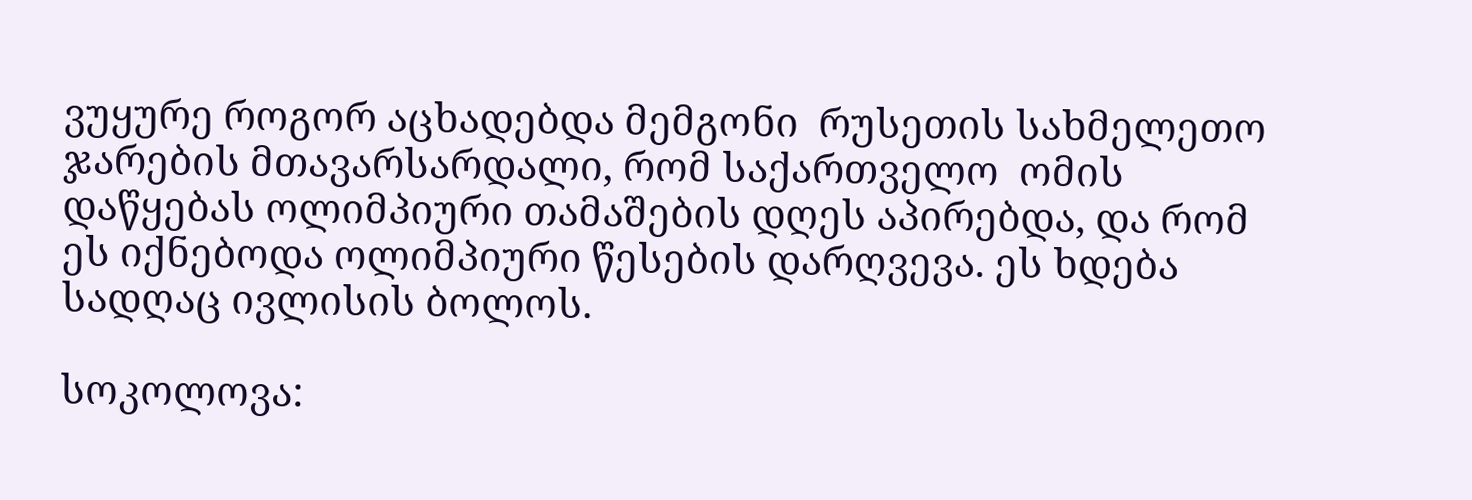ვუყურე როგორ აცხადებდა მემგონი  რუსეთის სახმელეთო ჯარების მთავარსარდალი, რომ საქართველო  ომის დაწყებას ოლიმპიური თამაშების დღეს აპირებდა, და რომ ეს იქნებოდა ოლიმპიური წესების დარღვევა. ეს ხდება სადღაც ივლისის ბოლოს.

სოკოლოვა: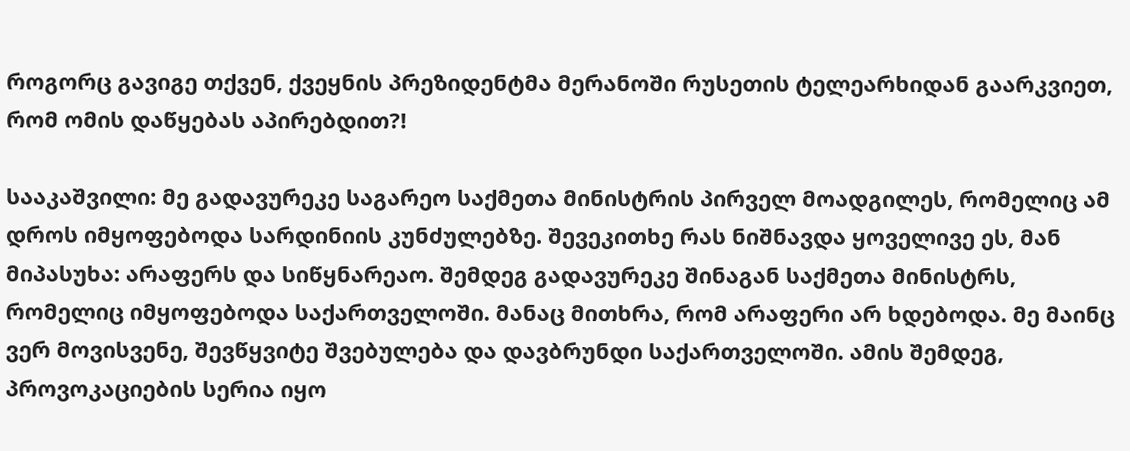როგორც გავიგე თქვენ, ქვეყნის პრეზიდენტმა მერანოში რუსეთის ტელეარხიდან გაარკვიეთ, რომ ომის დაწყებას აპირებდით?!

სააკაშვილი: მე გადავურეკე საგარეო საქმეთა მინისტრის პირველ მოადგილეს, რომელიც ამ დროს იმყოფებოდა სარდინიის კუნძულებზე. შევეკითხე რას ნიშნავდა ყოველივე ეს, მან მიპასუხა: არაფერს და სიწყნარეაო. შემდეგ გადავურეკე შინაგან საქმეთა მინისტრს, რომელიც იმყოფებოდა საქართველოში. მანაც მითხრა, რომ არაფერი არ ხდებოდა. მე მაინც ვერ მოვისვენე, შევწყვიტე შვებულება და დავბრუნდი საქართველოში. ამის შემდეგ, პროვოკაციების სერია იყო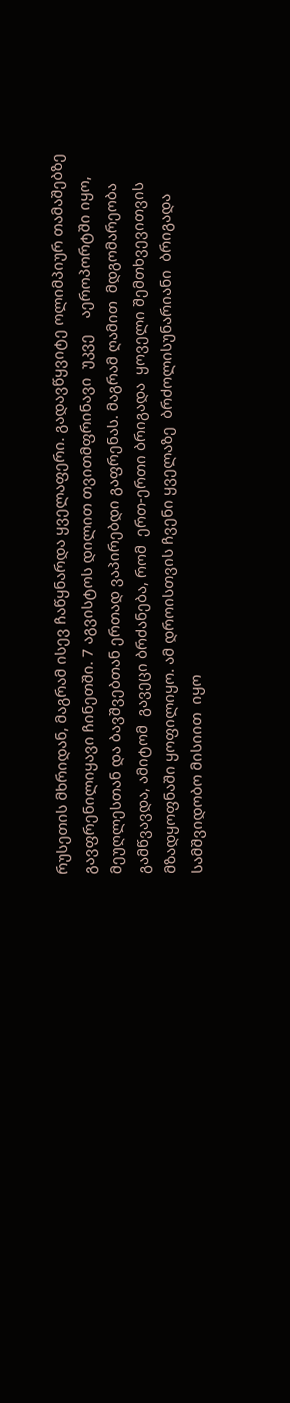რუსეთის მხრიდან, მაგრამ ისევ ჩაწყნარდა ყველაფერი. გადავწყვიტე ოლიმპიურ თამაშებზე გავფრენილიყავი ჩინეთში. 7 აგვისტოს დილით თვითმფრინავი  უკვე    აეროპორტში იყო,   მეუღლესთან და ბავშვებთან ერთად ვაპირებდი გაფრენას. მაგრამ ღამით  მდგომარეობა  გამწვავდა, ამიტომ  გავეცი ბრძანება, რომ  ერთ-ერთი ბრიგადა  ყოველი შემთხვევითვის  მზადყოფნაში ყოფილიყო. ამ დროისთვის ჩვენი ყველაზე  ბრძოლისუნარიანი  ბრიგადა სამშვიდობო მისიით  იყო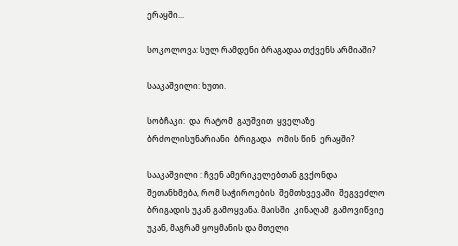ერაყში...

სოკოლოვა: სულ რამდენი ბრაგადაა თქვენს არმიაში?

სააკაშვილი: ხუთი.

სობჩაკი:  და  რატომ  გაუშვით  ყველაზე ბრძოლისუნარიანი  ბრიგადა   ომის წინ  ერაყში?

სააკაშვილი : ჩვენ ამერიკელებთან გვქონდა შეთანხმება, რომ საჭიროების  შემთხვევაში  შეგვეძლო  ბრიგადის უკან გამოყვანა. მაისში  კინაღამ  გამოვიწვიე  უკან, მაგრამ ყოყმანის და მთელი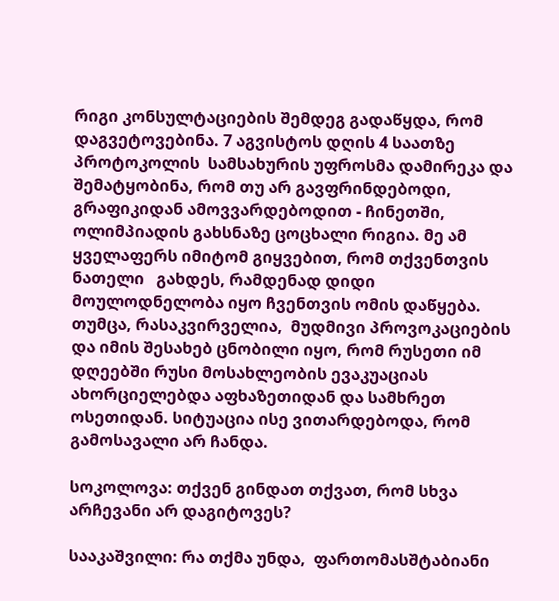რიგი კონსულტაციების შემდეგ გადაწყდა, რომ დაგვეტოვებინა. 7 აგვისტოს დღის 4 საათზე პროტოკოლის  სამსახურის უფროსმა დამირეკა და შემატყობინა, რომ თუ არ გავფრინდებოდი, გრაფიკიდან ამოვვარდებოდით - ჩინეთში, ოლიმპიადის გახსნაზე ცოცხალი რიგია. მე ამ ყველაფერს იმიტომ გიყვებით, რომ თქვენთვის ნათელი   გახდეს, რამდენად დიდი  მოულოდნელობა იყო ჩვენთვის ომის დაწყება. თუმცა, რასაკვირველია,  მუდმივი პროვოკაციების და იმის შესახებ ცნობილი იყო, რომ რუსეთი იმ დღეებში რუსი მოსახლეობის ევაკუაციას ახორციელებდა აფხაზეთიდან და სამხრეთ ოსეთიდან. სიტუაცია ისე ვითარდებოდა, რომ  გამოსავალი არ ჩანდა.

სოკოლოვა: თქვენ გინდათ თქვათ, რომ სხვა არჩევანი არ დაგიტოვეს?

სააკაშვილი: რა თქმა უნდა,  ფართომასშტაბიანი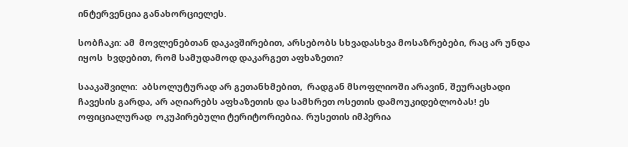ინტერვენცია განახორციელეს.

სობჩაკი: ამ  მოვლენებთან დაკავშირებით, არსებობს სხვადასხვა მოსაზრებები, რაც არ უნდა იყოს  ხვდებით, რომ სამუდამოდ დაკარგეთ აფხაზეთი?

სააკაშვილი:  აბსოლუტურად არ გეთანხმებით,  რადგან მსოფლიოში არავინ, შეურაცხადი ჩავესის გარდა, არ აღიარებს აფხაზეთის და სამხრეთ ოსეთის დამოუკიდებლობას! ეს  ოფიციალურად  ოკუპირებული ტერიტორიებია. რუსეთის იმპერია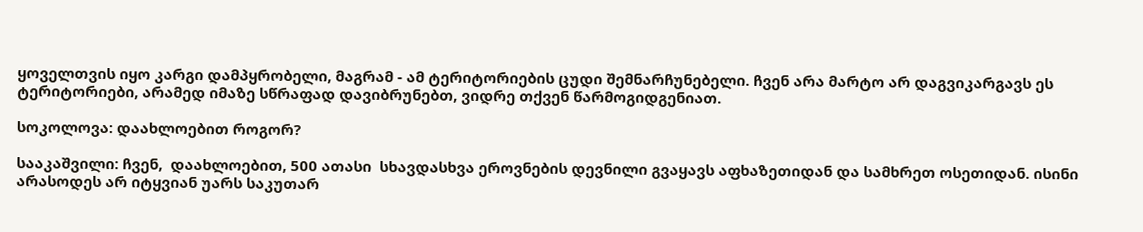ყოველთვის იყო კარგი დამპყრობელი, მაგრამ - ამ ტერიტორიების ცუდი შემნარჩუნებელი. ჩვენ არა მარტო არ დაგვიკარგავს ეს ტერიტორიები, არამედ იმაზე სწრაფად დავიბრუნებთ, ვიდრე თქვენ წარმოგიდგენიათ.

სოკოლოვა: დაახლოებით როგორ?

სააკაშვილი: ჩვენ,  დაახლოებით, 500 ათასი  სხავდასხვა ეროვნების დევნილი გვაყავს აფხაზეთიდან და სამხრეთ ოსეთიდან. ისინი არასოდეს არ იტყვიან უარს საკუთარ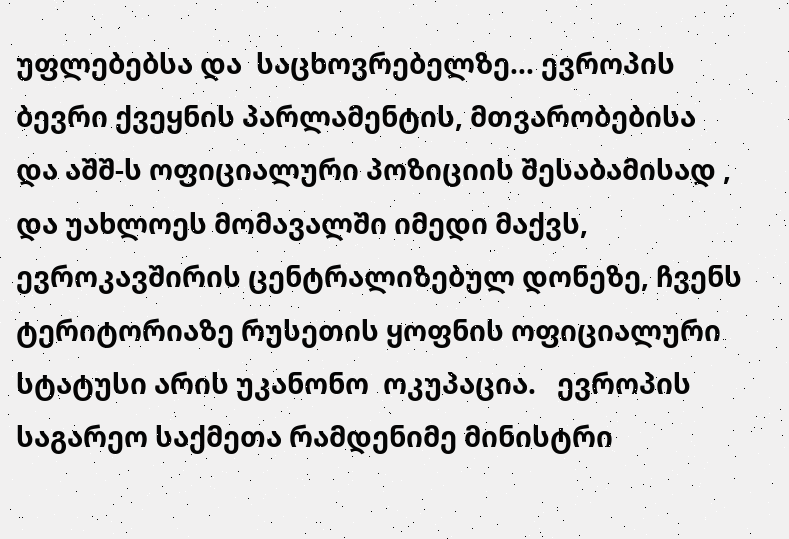უფლებებსა და  საცხოვრებელზე... ევროპის ბევრი ქვეყნის პარლამენტის, მთვარობებისა   და აშშ-ს ოფიციალური პოზიციის შესაბამისად , და უახლოეს მომავალში იმედი მაქვს, ევროკავშირის ცენტრალიზებულ დონეზე, ჩვენს  ტერიტორიაზე რუსეთის ყოფნის ოფიციალური სტატუსი არის უკანონო  ოკუპაცია.   ევროპის საგარეო საქმეთა რამდენიმე მინისტრი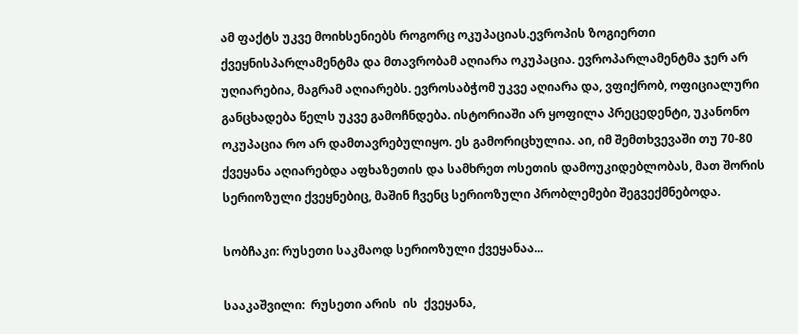ამ ფაქტს უკვე მოიხსენიებს როგორც ოკუპაციას.ევროპის ზოგიერთი ქვეყნისპარლამენტმა და მთავრობამ აღიარა ოკუპაცია. ევროპარლამენტმა ჯერ არ უღიარებია, მაგრამ აღიარებს. ევროსაბჭომ უკვე აღიარა და, ვფიქრობ, ოფიციალური განცხადება წელს უკვე გამოჩნდება. ისტორიაში არ ყოფილა პრეცედენტი, უკანონო ოკუპაცია რო არ დამთავრებულიყო. ეს გამორიცხულია. აი, იმ შემთხვევაში თუ 70-80 ქვეყანა აღიარებდა აფხაზეთის და სამხრეთ ოსეთის დამოუკიდებლობას, მათ შორის სერიოზული ქვეყნებიც, მაშინ ჩვენც სერიოზული პრობლემები შეგვექმნებოდა.

სობჩაკი: რუსეთი საკმაოდ სერიოზული ქვეყანაა...

სააკაშვილი:  რუსეთი არის  ის  ქვეყანა,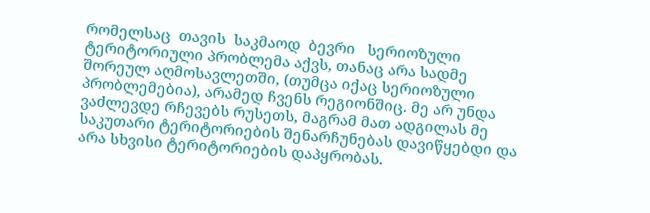რომელსაც  თავის  საკმაოდ  ბევრი   სერიოზული ტერიტორიული პრობლემა აქვს, თანაც არა სადმე შორეულ აღმოსავლეთში, (თუმცა იქაც სერიოზული პრობლემებია), არამედ ჩვენს რეგიონშიც. მე არ უნდა ვაძლევდე რჩევებს რუსეთს, მაგრამ მათ ადგილას მე  საკუთარი ტერიტორიების შენარჩუნებას დავიწყებდი და არა სხვისი ტერიტორიების დაპყრობას.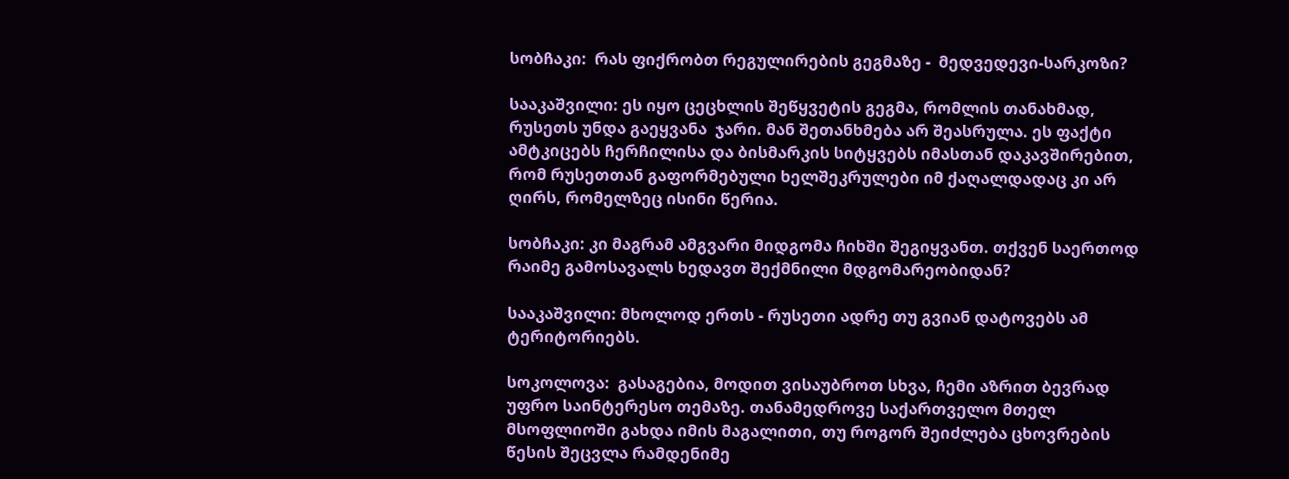სობჩაკი:  რას ფიქრობთ რეგულირების გეგმაზე -  მედვედევი-სარკოზი?

სააკაშვილი: ეს იყო ცეცხლის შეწყვეტის გეგმა, რომლის თანახმად, რუსეთს უნდა გაეყვანა  ჯარი. მან შეთანხმება არ შეასრულა. ეს ფაქტი ამტკიცებს ჩერჩილისა და ბისმარკის სიტყვებს იმასთან დაკავშირებით, რომ რუსეთთან გაფორმებული ხელშეკრულები იმ ქაღალდადაც კი არ ღირს, რომელზეც ისინი წერია.

სობჩაკი: კი მაგრამ ამგვარი მიდგომა ჩიხში შეგიყვანთ. თქვენ საერთოდ რაიმე გამოსავალს ხედავთ შექმნილი მდგომარეობიდან?

სააკაშვილი: მხოლოდ ერთს - რუსეთი ადრე თუ გვიან დატოვებს ამ ტერიტორიებს.

სოკოლოვა:  გასაგებია, მოდით ვისაუბროთ სხვა, ჩემი აზრით ბევრად უფრო საინტერესო თემაზე. თანამედროვე საქართველო მთელ მსოფლიოში გახდა იმის მაგალითი, თუ როგორ შეიძლება ცხოვრების წესის შეცვლა რამდენიმე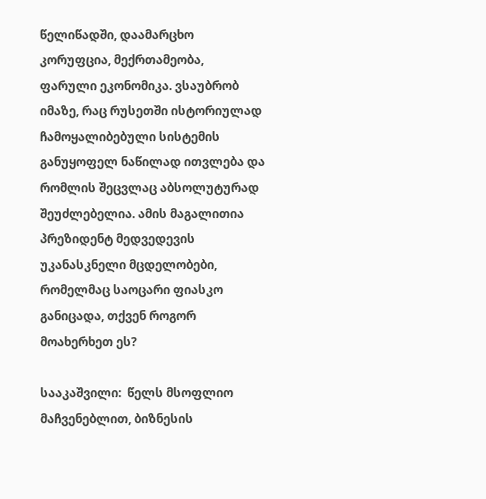წელიწადში, დაამარცხო კორუფცია, მექრთამეობა,  ფარული ეკონომიკა. ვსაუბრობ იმაზე, რაც რუსეთში ისტორიულად ჩამოყალიბებული სისტემის განუყოფელ ნაწილად ითვლება და რომლის შეცვლაც აბსოლუტურად შეუძლებელია. ამის მაგალითია პრეზიდენტ მედვედევის უკანასკნელი მცდელობები, რომელმაც საოცარი ფიასკო განიცადა, თქვენ როგორ მოახერხეთ ეს?

სააკაშვილი:  წელს მსოფლიო მაჩვენებლით, ბიზნესის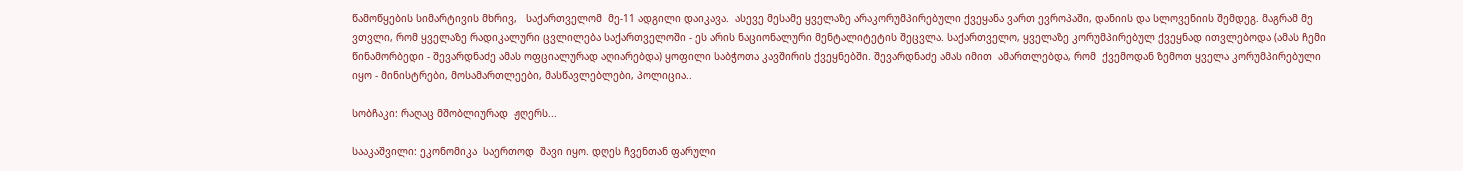წამოწყების სიმარტივის მხრივ,   საქართველომ  მე-11 ადგილი დაიკავა.  ასევე მესამე ყველაზე არაკორუმპირებული ქვეყანა ვართ ევროპაში, დანიის და სლოვენიის შემდეგ. მაგრამ მე ვთვლი, რომ ყველაზე რადიკალური ცვლილება საქართველოში - ეს არის ნაციონალური მენტალიტეტის შეცვლა. საქართველო, ყველაზე კორუმპირებულ ქვეყნად ითვლებოდა (ამას ჩემი წინამორბედი - შევარდნაძე ამას ოფციალურად აღიარებდა) ყოფილი საბჭოთა კავშირის ქვეყნებში. შევარდნაძე ამას იმით  ამართლებდა, რომ  ქვემოდან ზემოთ ყველა კორუმპირებული იყო - მინისტრები, მოსამართლეები, მასწავლებლები, პოლიცია..

სობჩაკი: რაღაც მშობლიურად  ჟღერს...

სააკაშვილი: ეკონომიკა  საერთოდ  შავი იყო. დღეს ჩვენთან ფარული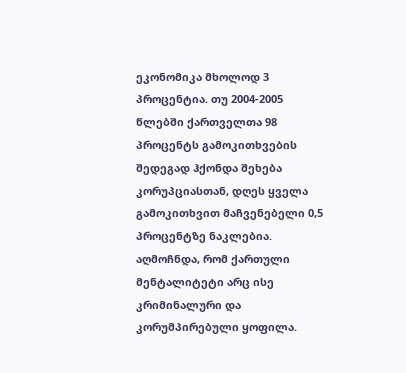ეკონომიკა მხოლოდ 3 პროცენტია. თუ 2004-2005 წლებში ქართველთა 98 პროცენტს გამოკითხვების შედეგად ჰქონდა შეხება კორუპციასთან, დღეს ყველა გამოკითხვით მაჩვენებელი 0,5 პროცენტზე ნაკლებია. აღმოჩნდა, რომ ქართული მენტალიტეტი არც ისე კრიმინალური და კორუმპირებული ყოფილა.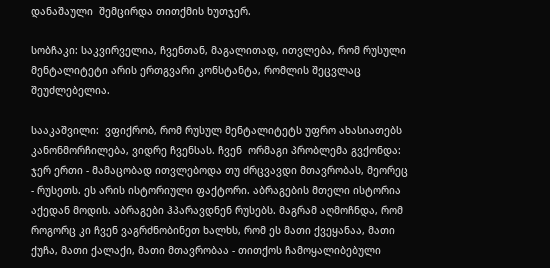დანაშაული  შემცირდა თითქმის ხუთჯერ.

სობჩაკი: საკვირველია, ჩვენთან, მაგალითად, ითვლება, რომ რუსული მენტალიტეტი არის ერთგვარი კონსტანტა, რომლის შეცვლაც შეუძლებელია.

სააკაშვილი:  ვფიქრობ, რომ რუსულ მენტალიტეტს უფრო ახასიათებს კანონმორჩილება, ვიდრე ჩვენსას. ჩვენ  ორმაგი პრობლემა გვქონდა: ჯერ ერთი - მამაცობად ითვლებოდა თუ ძრცვავდი მთავრობას, მეორეც - რუსეთს. ეს არის ისტორიული ფაქტორი. აბრაგების მთელი ისტორია აქედან მოდის. აბრაგები ჰპარავდნენ რუსებს. მაგრამ აღმოჩნდა, რომ როგორც კი ჩვენ ვაგრძნობინეთ ხალხს, რომ ეს მათი ქვეყანაა, მათი ქუჩა, მათი ქალაქი, მათი მთავრობაა - თითქოს ჩამოყალიბებული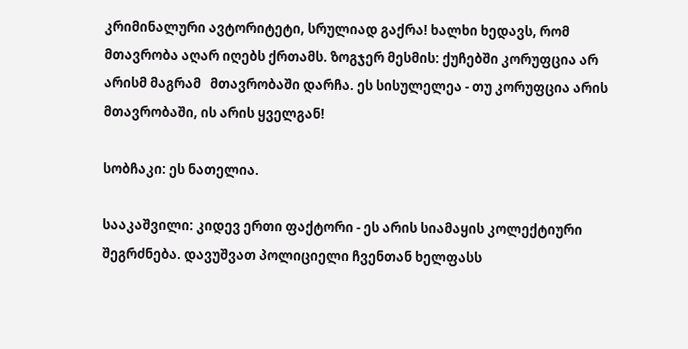კრიმინალური ავტორიტეტი, სრულიად გაქრა! ხალხი ხედავს, რომ მთავრობა აღარ იღებს ქრთამს. ზოგჯერ მესმის: ქუჩებში კორუფცია არ არისმ მაგრამ   მთავრობაში დარჩა. ეს სისულელეა - თუ კორუფცია არის მთავრობაში, ის არის ყველგან!

სობჩაკი: ეს ნათელია.

სააკაშვილი: კიდევ ერთი ფაქტორი - ეს არის სიამაყის კოლექტიური შეგრძნება. დავუშვათ პოლიციელი ჩვენთან ხელფასს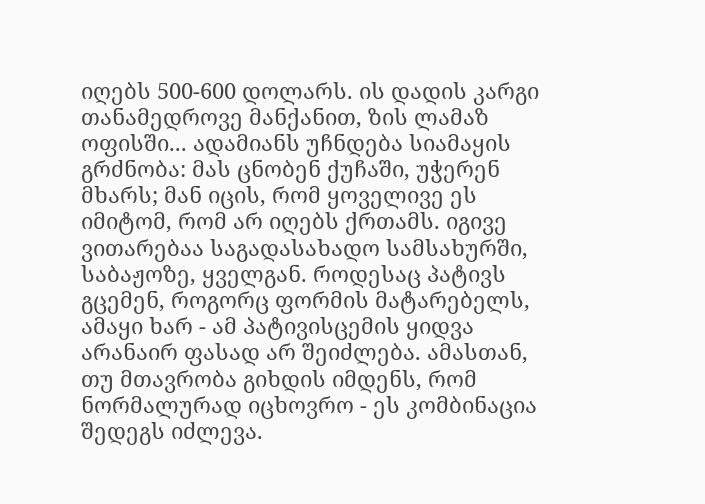იღებს 500-600 დოლარს. ის დადის კარგი თანამედროვე მანქანით, ზის ლამაზ ოფისში... ადამიანს უჩნდება სიამაყის გრძნობა: მას ცნობენ ქუჩაში, უჭერენ მხარს; მან იცის, რომ ყოველივე ეს იმიტომ, რომ არ იღებს ქრთამს. იგივე ვითარებაა საგადასახადო სამსახურში, საბაჟოზე, ყველგან. როდესაც პატივს გცემენ, როგორც ფორმის მატარებელს, ამაყი ხარ - ამ პატივისცემის ყიდვა  არანაირ ფასად არ შეიძლება. ამასთან, თუ მთავრობა გიხდის იმდენს, რომ ნორმალურად იცხოვრო - ეს კომბინაცია შედეგს იძლევა.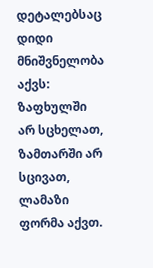დეტალებსაც დიდი მნიშვნელობა აქვს: ზაფხულში არ სცხელათ, ზამთარში არ სცივათ, ლამაზი ფორმა აქვთ.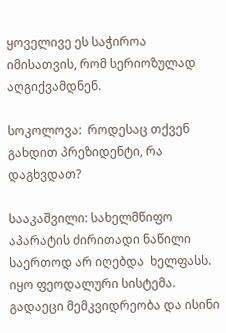ყოველივე ეს საჭიროა იმისათვის, რომ სერიოზულად აღგიქვამდნენ.

სოკოლოვა:  როდესაც თქვენ გახდით პრეზიდენტი, რა დაგხვდათ?

სააკაშვილი: სახელმწიფო აპარატის ძირითადი ნაწილი საერთოდ არ იღებდა  ხელფასს. იყო ფეოდალური სისტემა. გადაეცი მემკვიდრეობა და ისინი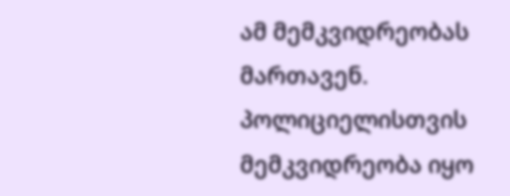ამ მემკვიდრეობას მართავენ. პოლიციელისთვის მემკვიდრეობა იყო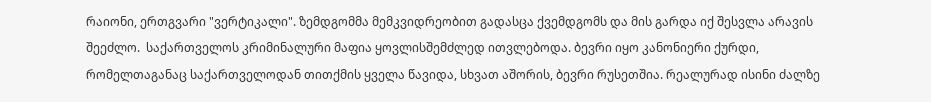რაიონი, ერთგვარი "ვერტიკალი". ზემდგომმა მემკვიდრეობით გადასცა ქვემდგომს და მის გარდა იქ შესვლა არავის შეეძლო.  საქართველოს კრიმინალური მაფია ყოვლისშემძლედ ითვლებოდა. ბევრი იყო კანონიერი ქურდი, რომელთაგანაც საქართველოდან თითქმის ყველა წავიდა, სხვათ აშორის, ბევრი რუსეთშია. რეალურად ისინი ძალზე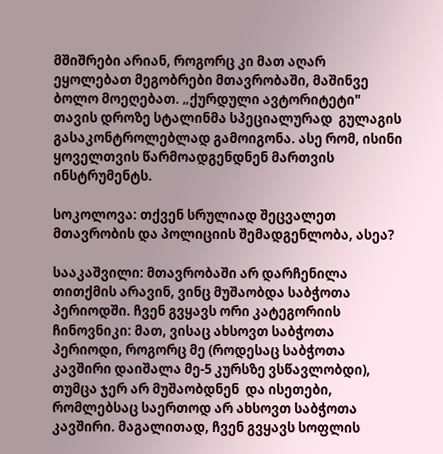მშიშრები არიან, როგორც კი მათ აღარ ეყოლებათ მეგობრები მთავრობაში, მაშინვე  ბოლო მოეღებათ. „ქურდული ავტორიტეტი" თავის დროზე სტალინმა სპეციალურად  გულაგის გასაკონტროლებლად გამოიგონა. ასე რომ, ისინი ყოველთვის წარმოადგენდნენ მართვის ინსტრუმენტს.

სოკოლოვა: თქვენ სრულიად შეცვალეთ მთავრობის და პოლიციის შემადგენლობა, ასეა?

სააკაშვილი: მთავრობაში არ დარჩენილა თითქმის არავინ, ვინც მუშაობდა საბჭოთა პერიოდში. ჩვენ გვყავს ორი კატეგორიის ჩინოვნიკი: მათ, ვისაც ახსოვთ საბჭოთა პერიოდი, როგორც მე (როდესაც საბჭოთა კავშირი დაიშალა მე-5 კურსზე ვსწავლობდი), თუმცა ჯერ არ მუშაობდნენ  და ისეთები, რომლებსაც საერთოდ არ ახსოვთ საბჭოთა კავშირი. მაგალითად, ჩვენ გვყავს სოფლის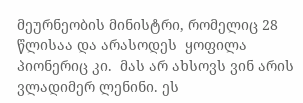მეურნეობის მინისტრი, რომელიც 28 წლისაა და არასოდეს  ყოფილა პიონერიც კი.  მას არ ახსოვს ვინ არის ვლადიმერ ლენინი. ეს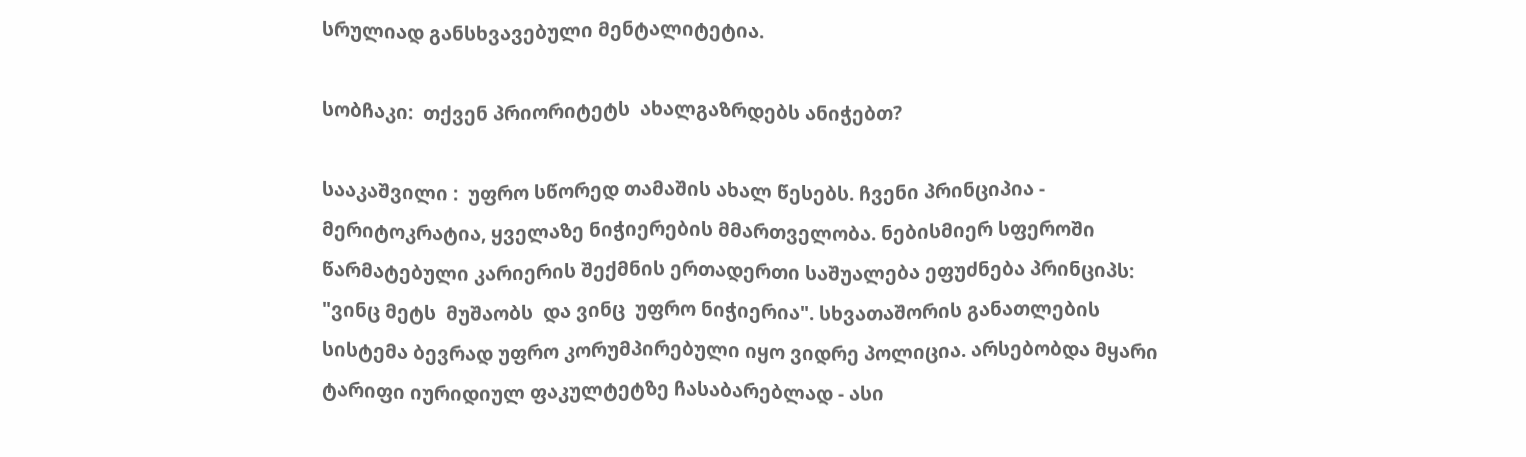სრულიად განსხვავებული მენტალიტეტია.

სობჩაკი:  თქვენ პრიორიტეტს  ახალგაზრდებს ანიჭებთ?

სააკაშვილი :  უფრო სწორედ თამაშის ახალ წესებს. ჩვენი პრინციპია - მერიტოკრატია, ყველაზე ნიჭიერების მმართველობა. ნებისმიერ სფეროში წარმატებული კარიერის შექმნის ერთადერთი საშუალება ეფუძნება პრინციპს: "ვინც მეტს  მუშაობს  და ვინც  უფრო ნიჭიერია". სხვათაშორის განათლების სისტემა ბევრად უფრო კორუმპირებული იყო ვიდრე პოლიცია. არსებობდა მყარი ტარიფი იურიდიულ ფაკულტეტზე ჩასაბარებლად - ასი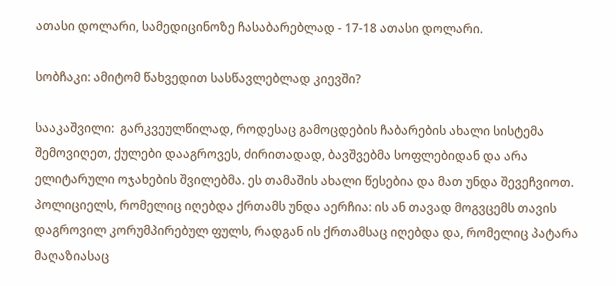ათასი დოლარი, სამედიცინოზე ჩასაბარებლად - 17-18 ათასი დოლარი.

სობჩაკი: ამიტომ წახვედით სასწავლებლად კიევში?

სააკაშვილი:  გარკვეულწილად, როდესაც გამოცდების ჩაბარების ახალი სისტემა შემოვიღეთ, ქულები დააგროვეს, ძირითადად, ბავშვებმა სოფლებიდან და არა ელიტარული ოჯახების შვილებმა. ეს თამაშის ახალი წესებია და მათ უნდა შევეჩვიოთ. პოლიციელს, რომელიც იღებდა ქრთამს უნდა აერჩია: ის ან თავად მოგვცემს თავის დაგროვილ კორუმპირებულ ფულს, რადგან ის ქრთამსაც იღებდა და, რომელიც პატარა მაღაზიასაც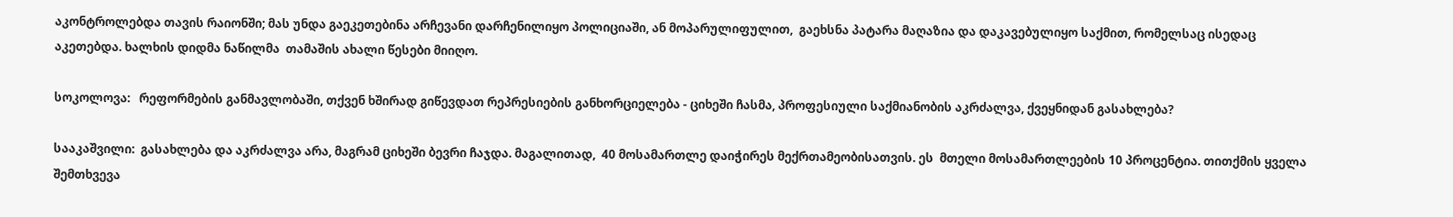აკონტროლებდა თავის რაიონში; მას უნდა გაეკეთებინა არჩევანი დარჩენილიყო პოლიციაში, ან მოპარულიფულით,  გაეხსნა პატარა მაღაზია და დაკავებულიყო საქმით, რომელსაც ისედაც აკეთებდა. ხალხის დიდმა ნაწილმა  თამაშის ახალი წესები მიიღო.

სოკოლოვა:   რეფორმების განმავლობაში, თქვენ ხშირად გიწევდათ რეპრესიების განხორციელება - ციხეში ჩასმა, პროფესიული საქმიანობის აკრძალვა, ქვეყნიდან გასახლება?

სააკაშვილი:  გასახლება და აკრძალვა არა, მაგრამ ციხეში ბევრი ჩაჯდა. მაგალითად,  40 მოსამართლე დაიჭირეს მექრთამეობისათვის. ეს  მთელი მოსამართლეების 10 პროცენტია. თითქმის ყველა შემთხვევა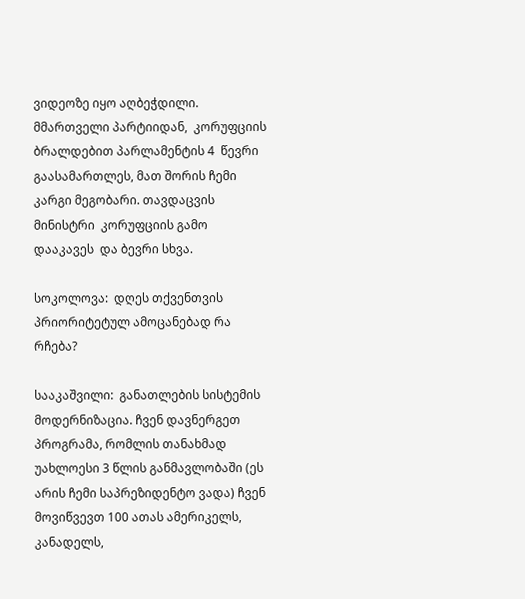ვიდეოზე იყო აღბეჭდილი.  მმართველი პარტიიდან,  კორუფციის  ბრალდებით პარლამენტის 4  წევრი გაასამართლეს, მათ შორის ჩემი კარგი მეგობარი. თავდაცვის მინისტრი  კორუფციის გამო  დააკავეს  და ბევრი სხვა.

სოკოლოვა:  დღეს თქვენთვის პრიორიტეტულ ამოცანებად რა რჩება?

სააკაშვილი:  განათლების სისტემის მოდერნიზაცია. ჩვენ დავნერგეთ პროგრამა, რომლის თანახმად უახლოესი 3 წლის განმავლობაში (ეს არის ჩემი საპრეზიდენტო ვადა) ჩვენ მოვიწვევთ 100 ათას ამერიკელს, კანადელს,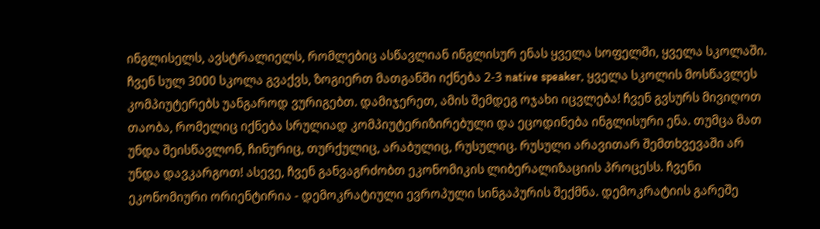ინგლისელს, ავსტრალიელს, რომლებიც ასწავლიან ინგლისურ ენას ყველა სოფელში, ყველა სკოლაში. ჩვენ სულ 3000 სკოლა გვაქვს, ზოგიერთ მათგანში იქნება 2-3 native speaker, ყველა სკოლის მოსწავლეს კომპიუტერებს უანგაროდ ვურიგებთ. დამიჯერეთ, ამის შემდეგ ოჯახი იცვლება! ჩვენ გვსურს მივიღოთ თაობა, რომელიც იქნება სრულიად კომპიუტერიზირებული და ეცოდინება ინგლისური ენა. თუმცა მათ უნდა შეისწავლონ, ჩინურიც, თურქულიც, არაბულიც, რუსულიც. რუსული არავითარ შემთხვევაში არ უნდა დავკარგოთ! ასევე, ჩვენ განვაგრძობთ ეკონომიკის ლიბერალიზაციის პროცესს. ჩვენი ეკონომიური ორიენტირია - დემოკრატიული ევროპული სინგაპურის შექმნა. დემოკრატიის გარეშე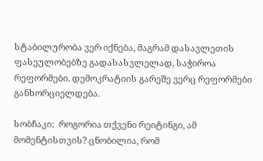სტაბილურობა ვერ იქნება, მაგრამ დასავლეთის ფასეულობებზე გადასასვლელად, საჭიროა რეფორმები. დემოკრატიის გარეშე ვერც რეფორმები განხორციელდება.

სობჩაკი:  როგორია თქვენი რეიტინგი, ამ მომენტისთვის? ცნობილია, რომ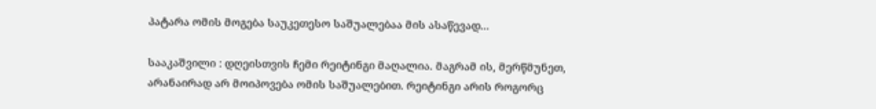პატარა ომის მოგება საუკეთესო საშუალებაა მის ასაწევად...

სააკაშვილი : დღეისთვის ჩემი რეიტინგი მაღალია. მაგრამ ის, მერწმუნეთ, არანაირად არ მოიპოვება ომის საშუალებით. რეიტინგი არის როგორც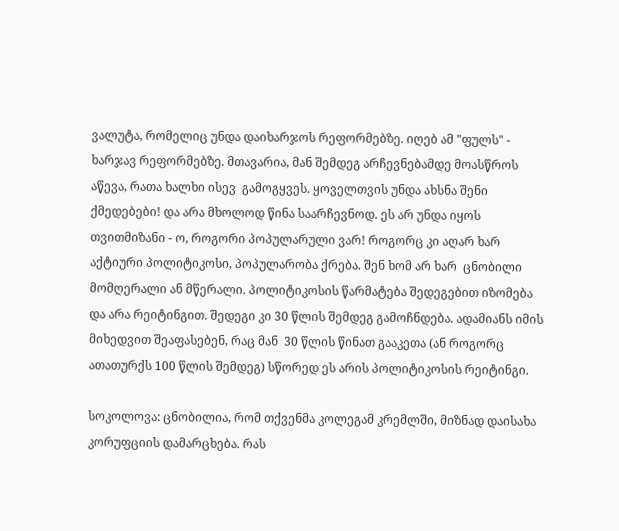ვალუტა, რომელიც უნდა დაიხარჯოს რეფორმებზე. იღებ ამ "ფულს" - ხარჯავ რეფორმებზე. მთავარია, მან შემდეგ არჩევნებამდე მოასწროს აწევა, რათა ხალხი ისევ  გამოგყვეს. ყოველთვის უნდა ახსნა შენი ქმედებები! და არა მხოლოდ წინა საარჩევნოდ. ეს არ უნდა იყოს თვითმიზანი - ო, როგორი პოპულარული ვარ! როგორც კი აღარ ხარ აქტიური პოლიტიკოსი, პოპულარობა ქრება. შენ ხომ არ ხარ  ცნობილი მომღერალი ან მწერალი. პოლიტიკოსის წარმატება შედეგებით იზომება და არა რეიტინგით. შედეგი კი 30 წლის შემდეგ გამოჩნდება. ადამიანს იმის მიხედვით შეაფასებენ, რაც მან  30 წლის წინათ გააკეთა (ან როგორც ათათურქს 100 წლის შემდეგ) სწორედ ეს არის პოლიტიკოსის რეიტინგი.

სოკოლოვა: ცნობილია, რომ თქვენმა კოლეგამ კრემლში, მიზნად დაისახა კორუფციის დამარცხება. რას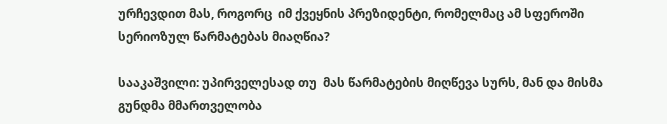ურჩევდით მას, როგორც  იმ ქვეყნის პრეზიდენტი, რომელმაც ამ სფეროში სერიოზულ წარმატებას მიაღწია?

სააკაშვილი: უპირველესად თუ  მას წარმატების მიღწევა სურს, მან და მისმა გუნდმა მმართველობა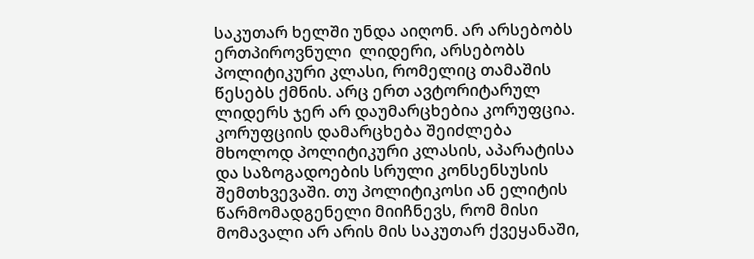საკუთარ ხელში უნდა აიღონ. არ არსებობს ერთპიროვნული  ლიდერი, არსებობს პოლიტიკური კლასი, რომელიც თამაშის წესებს ქმნის. არც ერთ ავტორიტარულ ლიდერს ჯერ არ დაუმარცხებია კორუფცია. კორუფციის დამარცხება შეიძლება მხოლოდ პოლიტიკური კლასის, აპარატისა და საზოგადოების სრული კონსენსუსის შემთხვევაში. თუ პოლიტიკოსი ან ელიტის წარმომადგენელი მიიჩნევს, რომ მისი მომავალი არ არის მის საკუთარ ქვეყანაში,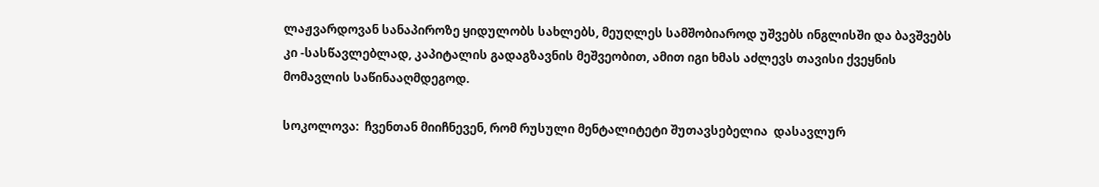ლაჟვარდოვან სანაპიროზე ყიდულობს სახლებს, მეუღლეს სამშობიაროდ უშვებს ინგლისში და ბავშვებს კი -სასწავლებლად, კაპიტალის გადაგზავნის მეშვეობით, ამით იგი ხმას აძლევს თავისი ქვეყნის მომავლის საწინააღმდეგოდ.

სოკოლოვა:  ჩვენთან მიიჩნევენ, რომ რუსული მენტალიტეტი შუთავსებელია  დასავლურ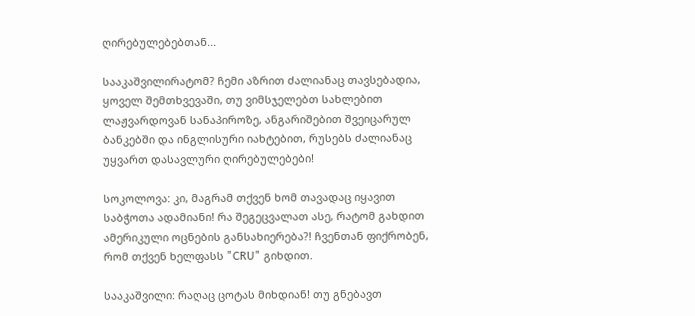ღირებულებებთან...

სააკაშვილირატომ? ჩემი აზრით ძალიანაც თავსებადია, ყოველ შემთხვევაში, თუ ვიმსჯელებთ სახლებით ლაჟვარდოვან სანაპიროზე, ანგარიშებით შვეიცარულ ბანკებში და ინგლისური იახტებით, რუსებს ძალიანაც უყვართ დასავლური ღირებულებები!

სოკოლოვა: კი, მაგრამ თქვენ ხომ თავადაც იყავით საბჭოთა ადამიანი! რა შეგეცვალათ ასე, რატომ გახდით ამერიკული ოცნების განსახიერება?! ჩვენთან ფიქრობენ, რომ თქვენ ხელფასს "CRU" გიხდით.

სააკაშვილი: რაღაც ცოტას მიხდიან! თუ გნებავთ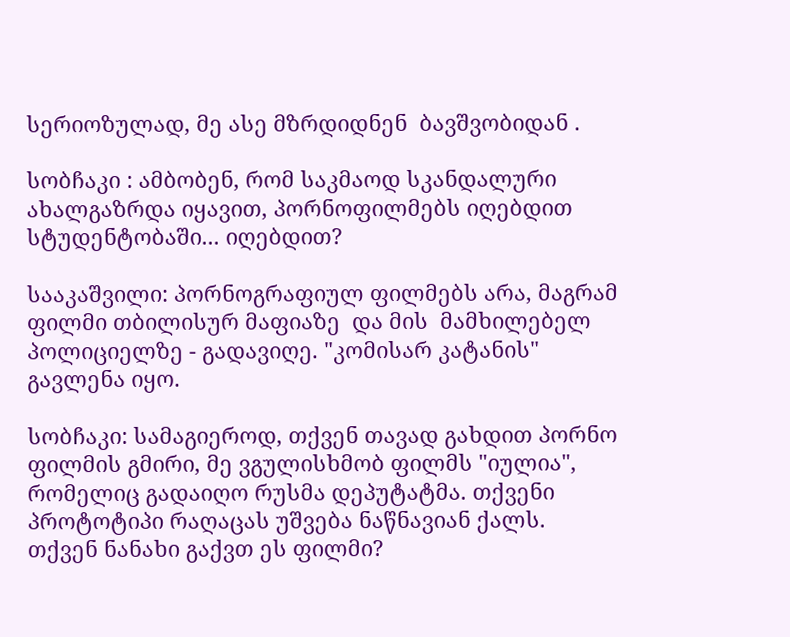სერიოზულად, მე ასე მზრდიდნენ  ბავშვობიდან .

სობჩაკი : ამბობენ, რომ საკმაოდ სკანდალური ახალგაზრდა იყავით, პორნოფილმებს იღებდით სტუდენტობაში... იღებდით?

სააკაშვილი: პორნოგრაფიულ ფილმებს არა, მაგრამ  ფილმი თბილისურ მაფიაზე  და მის  მამხილებელ  პოლიციელზე - გადავიღე. "კომისარ კატანის" გავლენა იყო.

სობჩაკი: სამაგიეროდ, თქვენ თავად გახდით პორნო ფილმის გმირი, მე ვგულისხმობ ფილმს "იულია", რომელიც გადაიღო რუსმა დეპუტატმა. თქვენი პროტოტიპი რაღაცას უშვება ნაწნავიან ქალს. თქვენ ნანახი გაქვთ ეს ფილმი?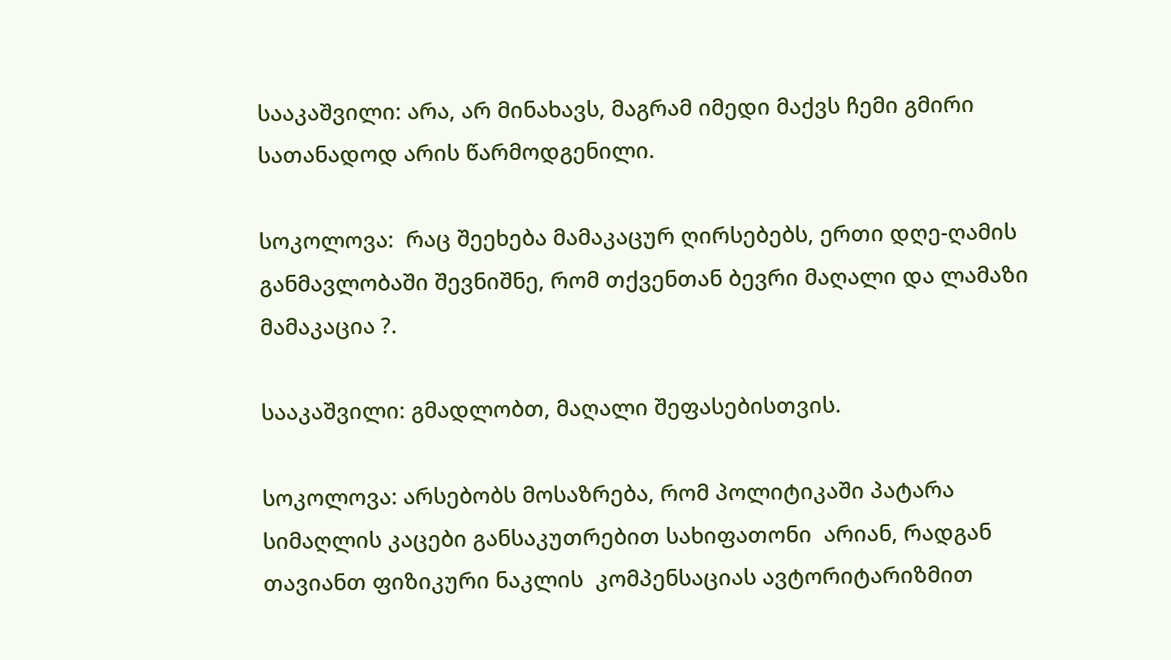სააკაშვილი: არა, არ მინახავს, მაგრამ იმედი მაქვს ჩემი გმირი სათანადოდ არის წარმოდგენილი.

სოკოლოვა:  რაც შეეხება მამაკაცურ ღირსებებს, ერთი დღე-ღამის განმავლობაში შევნიშნე, რომ თქვენთან ბევრი მაღალი და ლამაზი მამაკაცია ?.

სააკაშვილი: გმადლობთ, მაღალი შეფასებისთვის.

სოკოლოვა: არსებობს მოსაზრება, რომ პოლიტიკაში პატარა სიმაღლის კაცები განსაკუთრებით სახიფათონი  არიან, რადგან თავიანთ ფიზიკური ნაკლის  კომპენსაციას ავტორიტარიზმით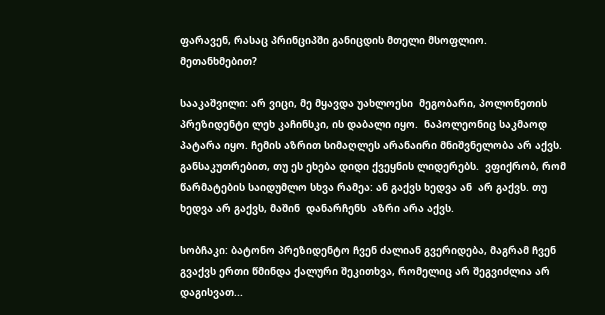ფარავენ, რასაც პრინციპში განიცდის მთელი მსოფლიო.  მეთანხმებით?

სააკაშვილი: არ ვიცი, მე მყავდა უახლოესი  მეგობარი, პოლონეთის  პრეზიდენტი ლეხ კაჩინსკი, ის დაბალი იყო.  ნაპოლეონიც საკმაოდ პატარა იყო. ჩემის აზრით სიმაღლეს არანაირი მნიშვნელობა არ აქვს. განსაკუთრებით, თუ ეს ეხება დიდი ქვეყნის ლიდერებს.  ვფიქრობ, რომ წარმატების საიდუმლო სხვა რამეა: ან გაქვს ხედვა ან  არ გაქვს. თუ ხედვა არ გაქვს, მაშინ  დანარჩენს  აზრი არა აქვს.

სობჩაკი: ბატონო პრეზიდენტო ჩვენ ძალიან გვერიდება, მაგრამ ჩვენ გვაქვს ერთი წმინდა ქალური შეკითხვა, რომელიც არ შეგვიძლია არ დაგისვათ...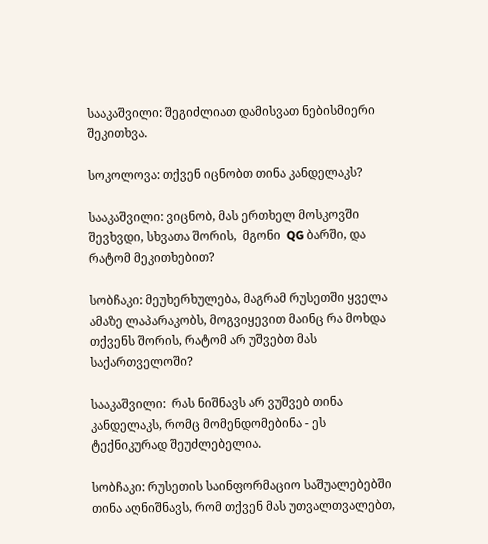სააკაშვილი: შეგიძლიათ დამისვათ ნებისმიერი შეკითხვა.

სოკოლოვა: თქვენ იცნობთ თინა კანდელაკს?

სააკაშვილი: ვიცნობ, მას ერთხელ მოსკოვში შევხვდი, სხვათა შორის,  მგონი  QG ბარში, და რატომ მეკითხებით?

სობჩაკი: მეუხერხულება, მაგრამ რუსეთში ყველა ამაზე ლაპარაკობს, მოგვიყევით მაინც რა მოხდა თქვენს შორის, რატომ არ უშვებთ მას საქართველოში?

სააკაშვილი:  რას ნიშნავს არ ვუშვებ თინა კანდელაკს, რომც მომენდომებინა - ეს ტექნიკურად შეუძლებელია.

სობჩაკი: რუსეთის საინფორმაციო საშუალებებში თინა აღნიშნავს, რომ თქვენ მას უთვალთვალებთ,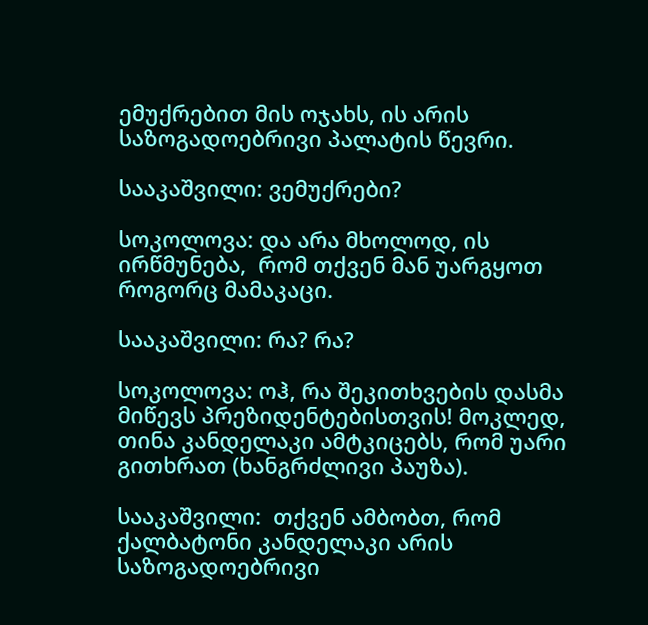ემუქრებით მის ოჯახს, ის არის საზოგადოებრივი პალატის წევრი.

სააკაშვილი: ვემუქრები?

სოკოლოვა: და არა მხოლოდ, ის  ირწმუნება,  რომ თქვენ მან უარგყოთ როგორც მამაკაცი.

სააკაშვილი: რა? რა?

სოკოლოვა: ოჰ, რა შეკითხვების დასმა მიწევს პრეზიდენტებისთვის! მოკლედ, თინა კანდელაკი ამტკიცებს, რომ უარი გითხრათ (ხანგრძლივი პაუზა).

სააკაშვილი:  თქვენ ამბობთ, რომ ქალბატონი კანდელაკი არის საზოგადოებრივი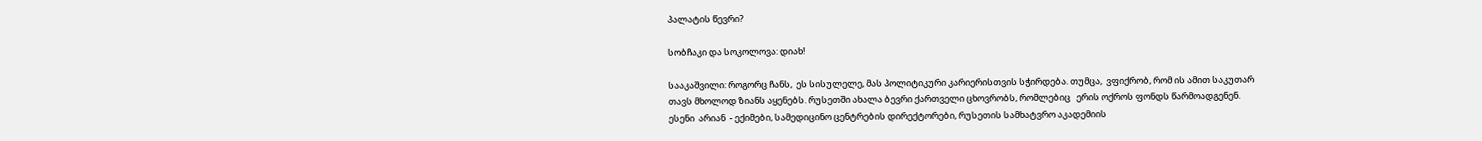პალატის წევრი?

სობჩაკი და სოკოლოვა: დიახ!

სააკაშვილი: როგორც ჩანს,  ეს სისულელე, მას პოლიტიკური კარიერისთვის სჭირდება. თუმცა,  ვფიქრობ, რომ ის ამით საკუთარ  თავს მხოლოდ ზიანს აყენებს. რუსეთში ახალა ბევრი ქართველი ცხოვრობს, რომლებიც   ერის ოქროს ფონდს წარმოადგენენ. ესენი  არიან  - ექიმები, სამედიცინო ცენტრების დირექტორები, რუსეთის სამხატვრო აკადემიის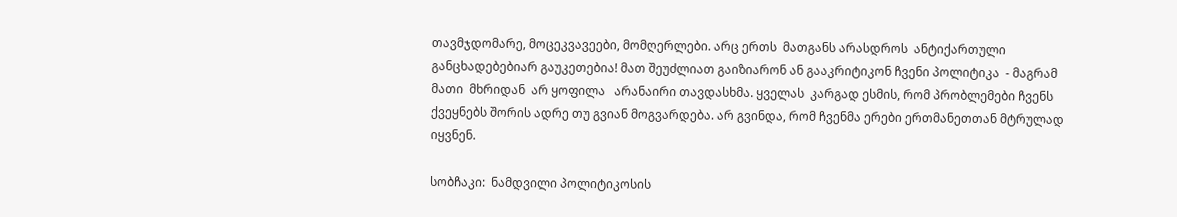თავმჯდომარე, მოცეკვავეები, მომღერლები. არც ერთს  მათგანს არასდროს  ანტიქართული განცხადებებიარ გაუკეთებია! მათ შეუძლიათ გაიზიარონ ან გააკრიტიკონ ჩვენი პოლიტიკა  - მაგრამ მათი  მხრიდან  არ ყოფილა   არანაირი თავდასხმა. ყველას  კარგად ესმის, რომ პრობლემები ჩვენს ქვეყნებს შორის ადრე თუ გვიან მოგვარდება. არ გვინდა, რომ ჩვენმა ერები ერთმანეთთან მტრულად იყვნენ.

სობჩაკი:  ნამდვილი პოლიტიკოსის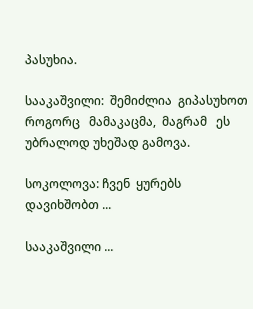პასუხია.

სააკაშვილი:  შემიძლია  გიპასუხოთ  როგორც   მამაკაცმა,  მაგრამ   ეს უბრალოდ უხეშად გამოვა.

სოკოლოვა: ჩვენ  ყურებს დავიხშობთ ...

სააკაშვილი ...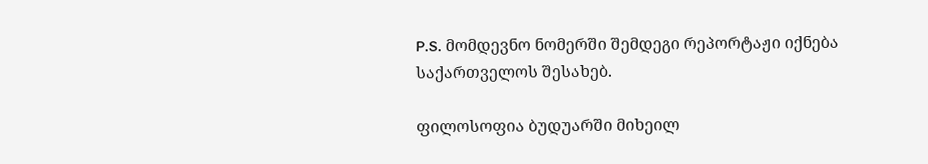P.S. მომდევნო ნომერში შემდეგი რეპორტაჟი იქნება საქართველოს შესახებ.

ფილოსოფია ბუდუარში მიხეილ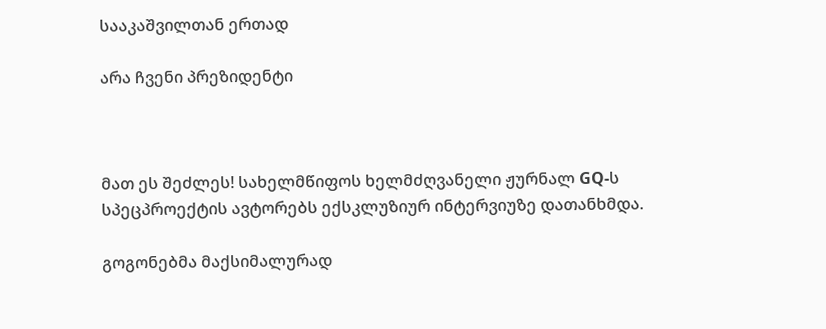სააკაშვილთან ერთად

არა ჩვენი პრეზიდენტი



მათ ეს შეძლეს! სახელმწიფოს ხელმძღვანელი ჟურნალ GQ-ს სპეცპროექტის ავტორებს ექსკლუზიურ ინტერვიუზე დათანხმდა.

გოგონებმა მაქსიმალურად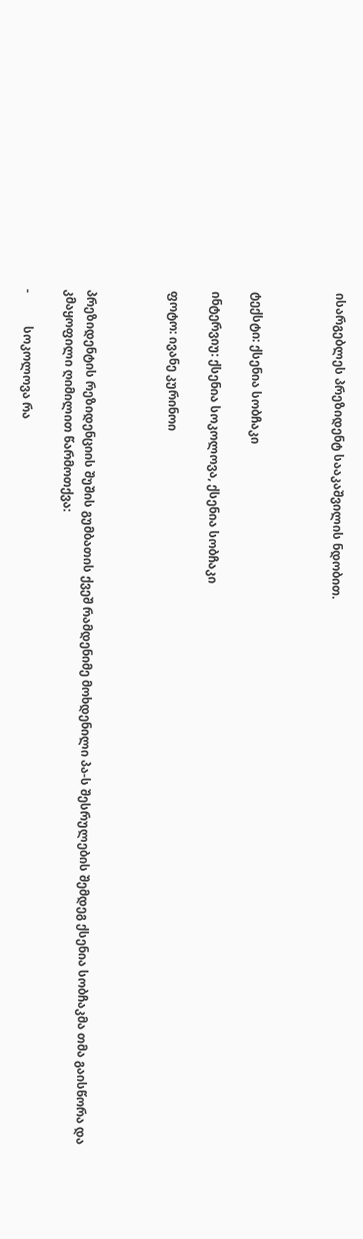ისარგებლეს პრეზიდენტ სააკაშვილის ნდობით.



ტექსტი: ქსენია სობჩაკი

ინტერვიუ: ქსენია სოკოლოვა, ქსენია სობჩაკი

ფოტო: ივანე კურინოი



პრეზიდენტის რეზიდენციის შუშის გუმბათის ქვეშ რამდენიმე მოხდენილი პა-ს შესრულების შემდეგ ქსენია სობჩაკმა თმა გაისწორა და კმაყოფილი ღიმილით წარმოთქვა:

-           სოკოლოვა რა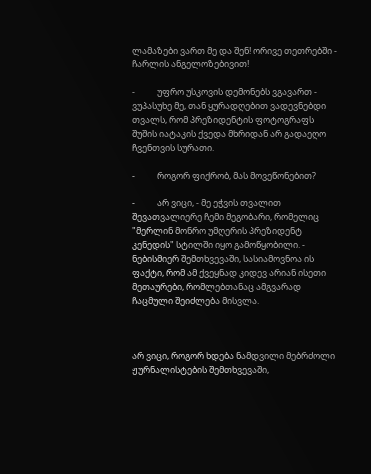ლამაზები ვართ მე და შენ! ორივე თეთრებში - ჩარლის ანგელოზებივით!

-           უფრო უსკოვის დემონებს ვგავართ - ვუპასუხე მე, თან ყურადღებით ვადევნებდი თვალს, რომ პრეზიდენტის ფოტოგრაფს შუშის იატაკის ქვედა მხრიდან არ გადაეღო ჩვენთვის სურათი.

-           როგორ ფიქრობ, მას მოვეწონებით?

-           არ ვიცი, - მე ეჭვის თვალით შევათვალიერე ჩემი მეგობარი, რომელიც "მერლინ მონრო უმღერის პრეზიდენტ კენედის" სტილში იყო გამოწყობილი. - ნებისმიერ შემთხვევაში, სასიამოვნოა ის ფაქტი, რომ ამ ქვეყნად კიდევ არიან ისეთი მეთაურები, რომლებთანაც ამგვარად ჩაცმული შეიძლება მისვლა.



არ ვიცი, როგორ ხდება ნამდვილი მებრძოლი  ჟურნალისტების შემთხვევაში,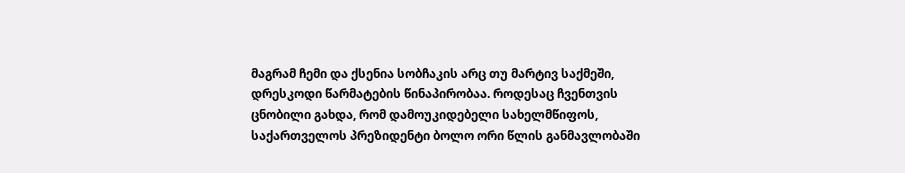მაგრამ ჩემი და ქსენია სობჩაკის არც თუ მარტივ საქმეში, დრესკოდი წარმატების წინაპირობაა. როდესაც ჩვენთვის ცნობილი გახდა, რომ დამოუკიდებელი სახელმწიფოს, საქართველოს პრეზიდენტი ბოლო ორი წლის განმავლობაში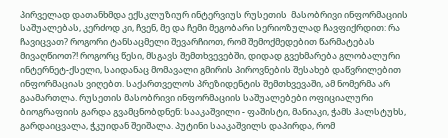პირველად დათანხმდა ექსკლუზიურ ინტერვიუს რუსეთის  მასობრივი ინფორმაციის საშუალებას, კერძოდ კი, ჩვენ, მე და ჩემი მეგობარი სერიოზულად ჩავფიქრდით: რა ჩავიცვათ? როგორი ტანსაცმელი შევარჩიოთ, რომ შემოქმედებით წარმატებას მივაღწიოთ?! როგორც წესი, მსგავს შემთხვევებში, დიდად გვეხმარება გლობალური ინტერნეტ-ქსელი, საიდანაც მომავალი გმირის პიროვნების შესახებ დაწვრილებით ინფორმაციას ვიღებთ. საქართველოს პრეზიდენტის შემთხვევაში, ამ ნომერმა არ გაამართლა. რუსეთის მასობრივი ინფორმაციის საშუალებები ოფიციალური ბიოგრაფიის გარდა გვამცნობდნენ: სააკაშვილი - ფაშისტი, მანიაკი, ჭამს ჰალსტუხს, გარდაიცვალა, ჭკუიდან შეიშალა. პუტინი სააკაშვილს დაპირდა, რომ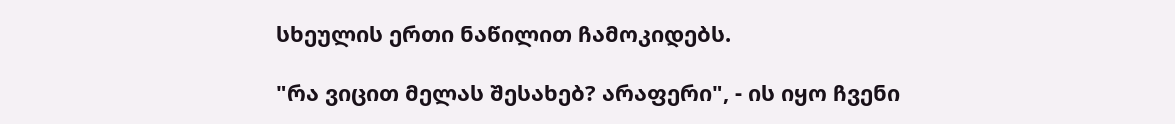სხეულის ერთი ნაწილით ჩამოკიდებს.

"რა ვიცით მელას შესახებ? არაფერი", - ის იყო ჩვენი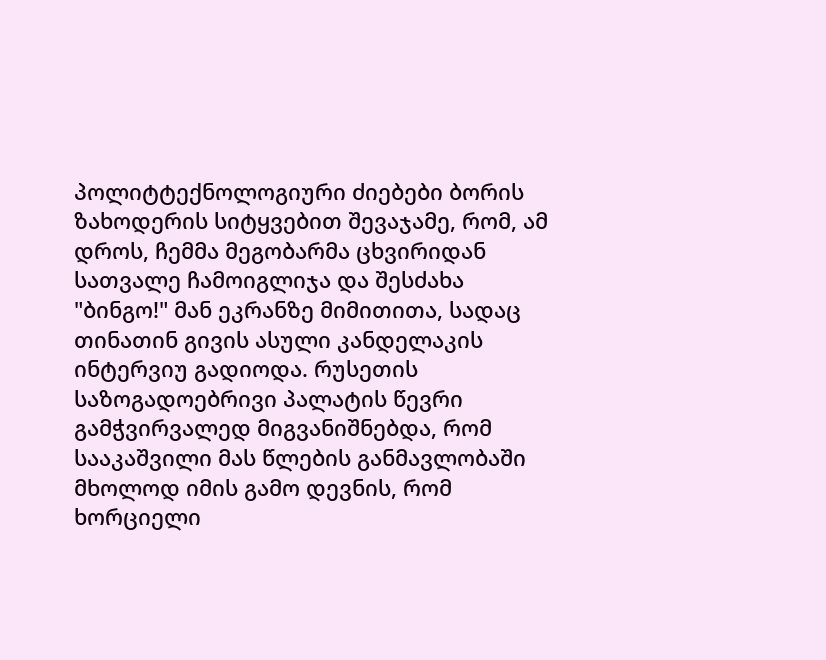პოლიტტექნოლოგიური ძიებები ბორის ზახოდერის სიტყვებით შევაჯამე, რომ, ამ დროს, ჩემმა მეგობარმა ცხვირიდან სათვალე ჩამოიგლიჯა და შესძახა "ბინგო!" მან ეკრანზე მიმითითა, სადაც თინათინ გივის ასული კანდელაკის ინტერვიუ გადიოდა. რუსეთის საზოგადოებრივი პალატის წევრი გამჭვირვალედ მიგვანიშნებდა, რომ სააკაშვილი მას წლების განმავლობაში მხოლოდ იმის გამო დევნის, რომ ხორციელი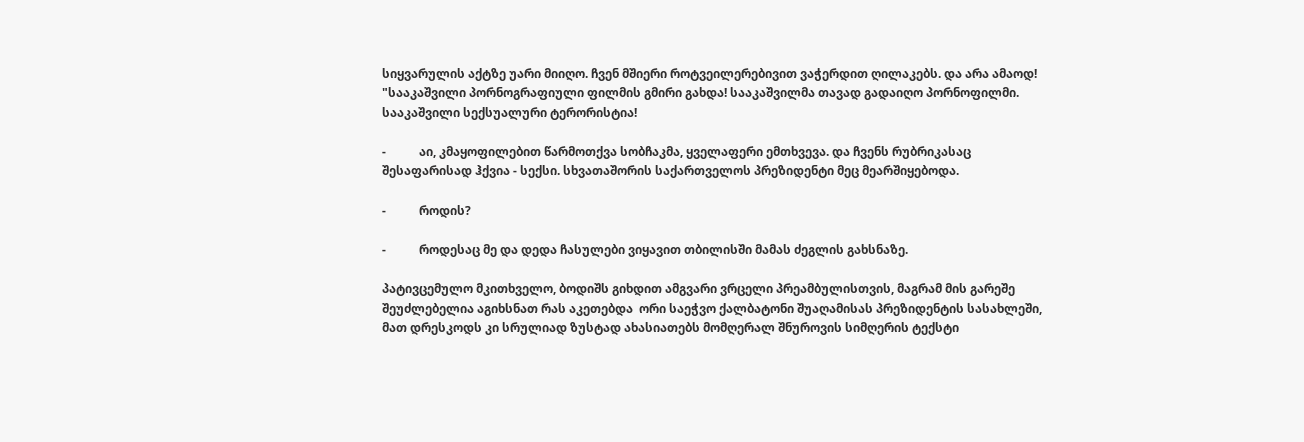სიყვარულის აქტზე უარი მიიღო. ჩვენ მშიერი როტვეილერებივით ვაჭერდით ღილაკებს. და არა ამაოდ! "სააკაშვილი პორნოგრაფიული ფილმის გმირი გახდა! სააკაშვილმა თავად გადაიღო პორნოფილმი. სააკაშვილი სექსუალური ტერორისტია!

-           აი, კმაყოფილებით წარმოთქვა სობჩაკმა, ყველაფერი ემთხვევა. და ჩვენს რუბრიკასაც შესაფარისად ჰქვია - სექსი. სხვათაშორის საქართველოს პრეზიდენტი მეც მეარშიყებოდა.

-           როდის?

-           როდესაც მე და დედა ჩასულები ვიყავით თბილისში მამას ძეგლის გახსნაზე.

პატივცემულო მკითხველო, ბოდიშს გიხდით ამგვარი ვრცელი პრეამბულისთვის, მაგრამ მის გარეშე შეუძლებელია აგიხსნათ რას აკეთებდა  ორი საეჭვო ქალბატონი შუაღამისას პრეზიდენტის სასახლეში,  მათ დრესკოდს კი სრულიად ზუსტად ახასიათებს მომღერალ შნუროვის სიმღერის ტექსტი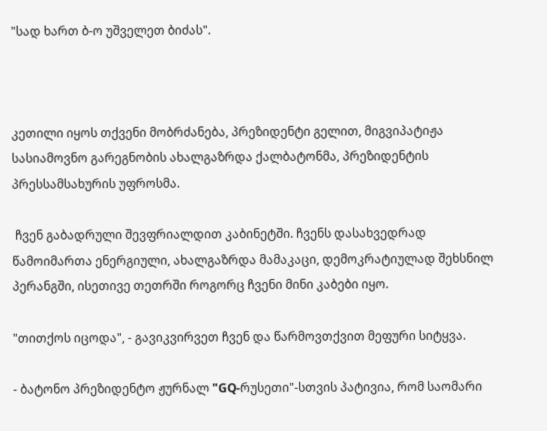"სად ხართ ბ-ო უშველეთ ბიძას".



კეთილი იყოს თქვენი მობრძანება, პრეზიდენტი გელით, მიგვიპატიჟა სასიამოვნო გარეგნობის ახალგაზრდა ქალბატონმა, პრეზიდენტის პრესსამსახურის უფროსმა.

 ჩვენ გაბადრული შევფრიალდით კაბინეტში. ჩვენს დასახვედრად წამოიმართა ენერგიული, ახალგაზრდა მამაკაცი, დემოკრატიულად შეხსნილ პერანგში, ისეთივე თეთრში როგორც ჩვენი მინი კაბები იყო.

"თითქოს იცოდა", - გავიკვირვეთ ჩვენ და წარმოვთქვით მეფური სიტყვა.

- ბატონო პრეზიდენტო ჟურნალ "GQ-რუსეთი"-სთვის პატივია, რომ საომარი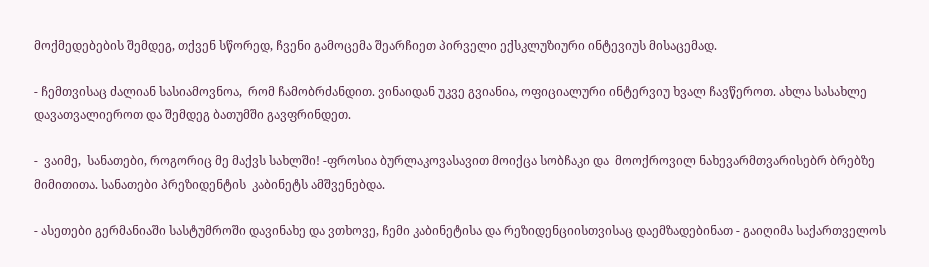მოქმედებების შემდეგ, თქვენ სწორედ, ჩვენი გამოცემა შეარჩიეთ პირველი ექსკლუზიური ინტევიუს მისაცემად.

- ჩემთვისაც ძალიან სასიამოვნოა,  რომ ჩამობრძანდით. ვინაიდან უკვე გვიანია, ოფიციალური ინტერვიუ ხვალ ჩავწეროთ. ახლა სასახლე დავათვალიეროთ და შემდეგ ბათუმში გავფრინდეთ.

-  ვაიმე,  სანათები, როგორიც მე მაქვს სახლში! -ფროსია ბურლაკოვასავით მოიქცა სობჩაკი და  მოოქროვილ ნახევარმთვარისებრ ბრებზე მიმითითა. სანათები პრეზიდენტის  კაბინეტს ამშვენებდა.

- ასეთები გერმანიაში სასტუმროში დავინახე და ვთხოვე, ჩემი კაბინეტისა და რეზიდენციისთვისაც დაემზადებინათ - გაიღიმა საქართველოს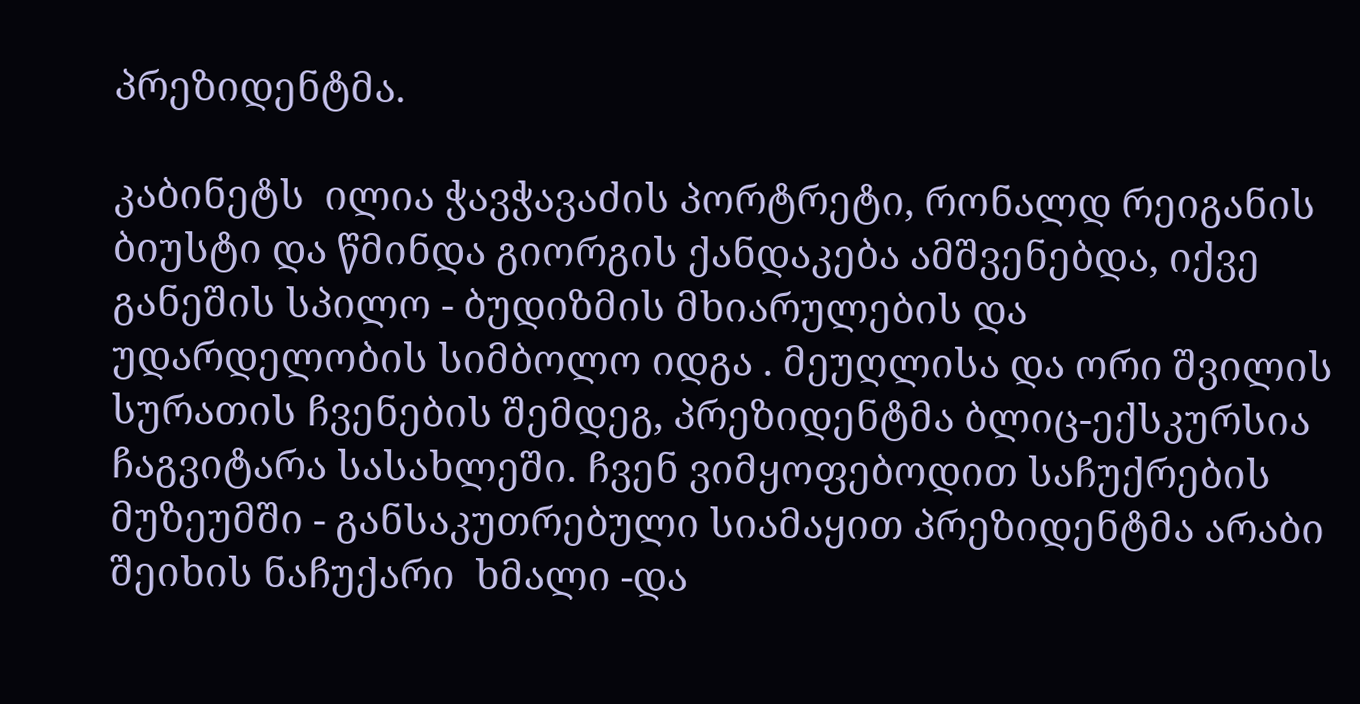პრეზიდენტმა.

კაბინეტს  ილია ჭავჭავაძის პორტრეტი, რონალდ რეიგანის ბიუსტი და წმინდა გიორგის ქანდაკება ამშვენებდა, იქვე  განეშის სპილო - ბუდიზმის მხიარულების და უდარდელობის სიმბოლო იდგა . მეუღლისა და ორი შვილის სურათის ჩვენების შემდეგ, პრეზიდენტმა ბლიც-ექსკურსია ჩაგვიტარა სასახლეში. ჩვენ ვიმყოფებოდით საჩუქრების მუზეუმში - განსაკუთრებული სიამაყით პრეზიდენტმა არაბი შეიხის ნაჩუქარი  ხმალი -და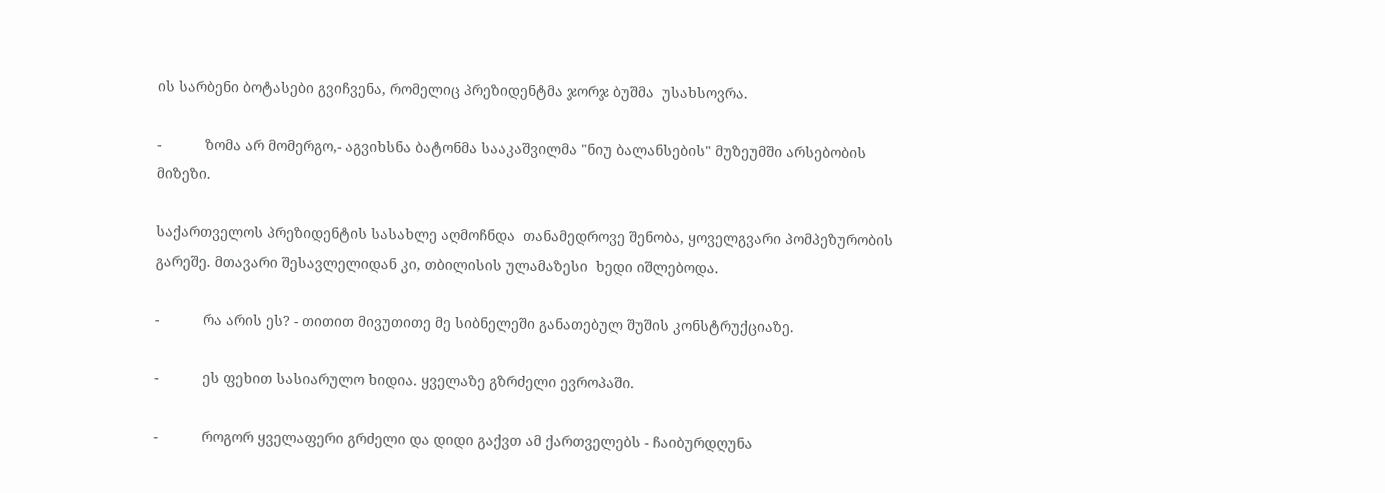ის სარბენი ბოტასები გვიჩვენა, რომელიც პრეზიდენტმა ჯორჯ ბუშმა  უსახსოვრა.

-           ზომა არ მომერგო,- აგვიხსნა ბატონმა სააკაშვილმა "ნიუ ბალანსების" მუზეუმში არსებობის მიზეზი.

საქართველოს პრეზიდენტის სასახლე აღმოჩნდა  თანამედროვე შენობა, ყოველგვარი პომპეზურობის გარეშე. მთავარი შესავლელიდან კი, თბილისის ულამაზესი  ხედი იშლებოდა.

-           რა არის ეს? - თითით მივუთითე მე სიბნელეში განათებულ შუშის კონსტრუქციაზე.

-           ეს ფეხით სასიარულო ხიდია. ყველაზე გზრძელი ევროპაში.

-           როგორ ყველაფერი გრძელი და დიდი გაქვთ ამ ქართველებს - ჩაიბურდღუნა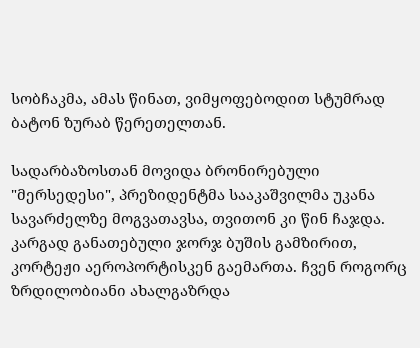სობჩაკმა, ამას წინათ, ვიმყოფებოდით სტუმრად ბატონ ზურაბ წერეთელთან.

სადარბაზოსთან მოვიდა ბრონირებული "მერსედესი", პრეზიდენტმა სააკაშვილმა უკანა  სავარძელზე მოგვათავსა, თვითონ კი წინ ჩაჯდა. კარგად განათებული ჯორჯ ბუშის გამზირით, კორტეჟი აეროპორტისკენ გაემართა. ჩვენ როგორც ზრდილობიანი ახალგაზრდა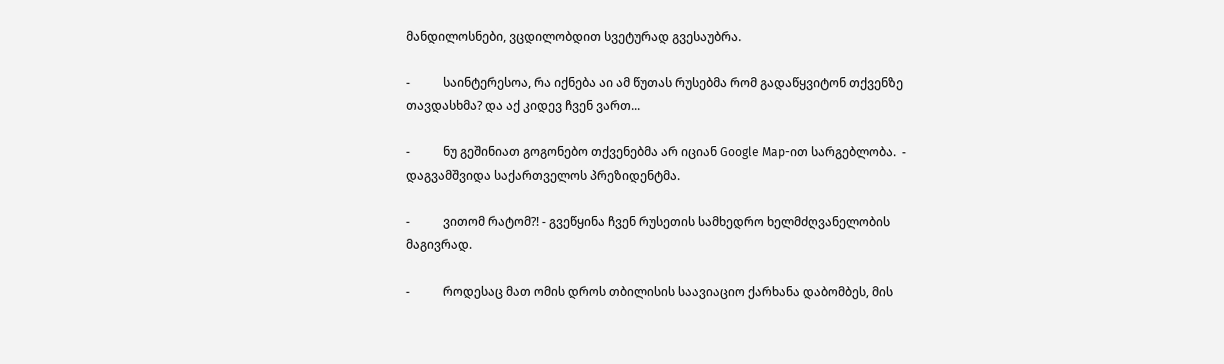მანდილოსნები, ვცდილობდით სვეტურად გვესაუბრა.

-           საინტერესოა, რა იქნება აი ამ წუთას რუსებმა რომ გადაწყვიტონ თქვენზე თავდასხმა? და აქ კიდევ ჩვენ ვართ...

-           ნუ გეშინიათ გოგონებო თქვენებმა არ იციან Google Map-ით სარგებლობა.  - დაგვამშვიდა საქართველოს პრეზიდენტმა.

-           ვითომ რატომ?! - გვეწყინა ჩვენ რუსეთის სამხედრო ხელმძღვანელობის მაგივრად.

-           როდესაც მათ ომის დროს თბილისის საავიაციო ქარხანა დაბომბეს, მის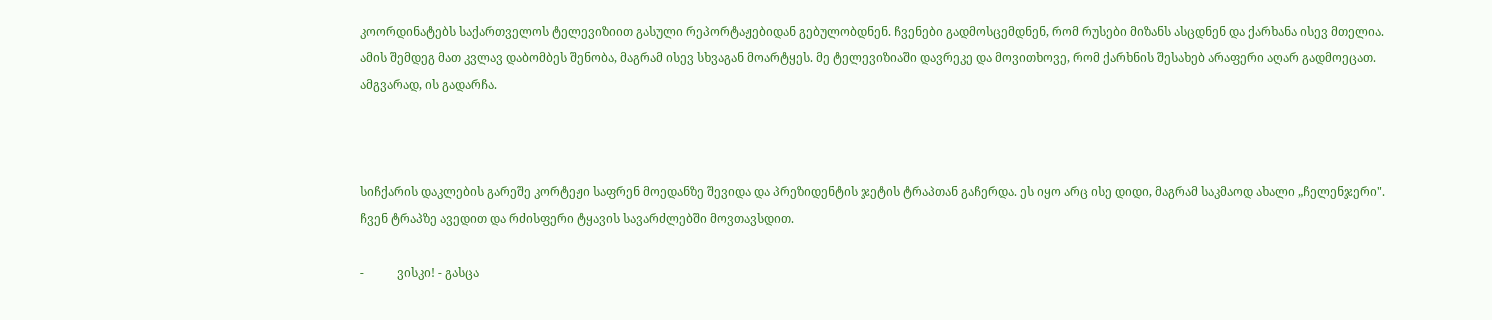კოორდინატებს საქართველოს ტელევიზიით გასული რეპორტაჟებიდან გებულობდნენ. ჩვენები გადმოსცემდნენ, რომ რუსები მიზანს ასცდნენ და ქარხანა ისევ მთელია. ამის შემდეგ მათ კვლავ დაბომბეს შენობა, მაგრამ ისევ სხვაგან მოარტყეს. მე ტელევიზიაში დავრეკე და მოვითხოვე, რომ ქარხნის შესახებ არაფერი აღარ გადმოეცათ. ამგვარად, ის გადარჩა.



სიჩქარის დაკლების გარეშე კორტეჟი საფრენ მოედანზე შევიდა და პრეზიდენტის ჯეტის ტრაპთან გაჩერდა. ეს იყო არც ისე დიდი, მაგრამ საკმაოდ ახალი „ჩელენჯერი".  ჩვენ ტრაპზე ავედით და რძისფერი ტყავის სავარძლებში მოვთავსდით.

-           ვისკი! - გასცა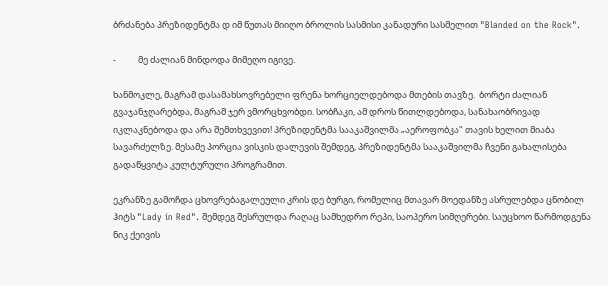ბრძანება პრეზიდენტმა დ იმ წუთას მიიღო ბროლის სასმისი კანადური სასმელით "Blanded on the Rock".

-           მე ძალიან მინდოდა მიმეღო იგივე.

ხანმოკლე, მაგრამ დასამახსოვრებელი ფრენა ხორციელდებოდა მთების თავზე.  ბორტი ძალიან გვაჯანჯღარებდა, მაგრამ ჯერ ვმორცხვობდი. სობჩაკი, ამ დროს წითლდებოდა, სანახაობრივად იკლაკნებოდა და არა შემთხვევით! პრეზიდენტმა სააკაშვილმა „აეროფობკა" თავის ხელით მიაბა სავარძელზე. მესამე პორცია ვისკის დალევის შემდეგ, პრეზიდენტმა სააკაშვილმა ჩვენი გახალისება გადაწყვიტა კულტურული პროგრამით.

ეკრანზე გამოჩდა ცხოვრებაგალეული კრის დე ბურგი, რომელიც მთავარ მოედანზე ასრულებდა ცნობილ ჰიტს "Lady in Red". შემდეგ შესრულდა რაღაც სამხედრო რეპი, საოპერო სიმღერები. საუცხოო წარმოდგენა ნიკ ქეივის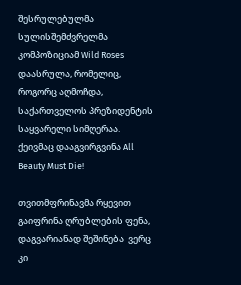შესრულებულმა სულისშემძვრელმა კომპოზიციამ Wild Roses დაასრულა, რომელიც, როგორც აღმოჩდა, საქართველოს პრეზიდენტის საყვარელი სიმღერაა. ქეივმაც დააგვირგვინა All Beauty Must Die!

თვითმფრინავმა რყევით გაიფრინა ღრუბლების ფენა, დაგვარიანად შეშინება  ვერც კი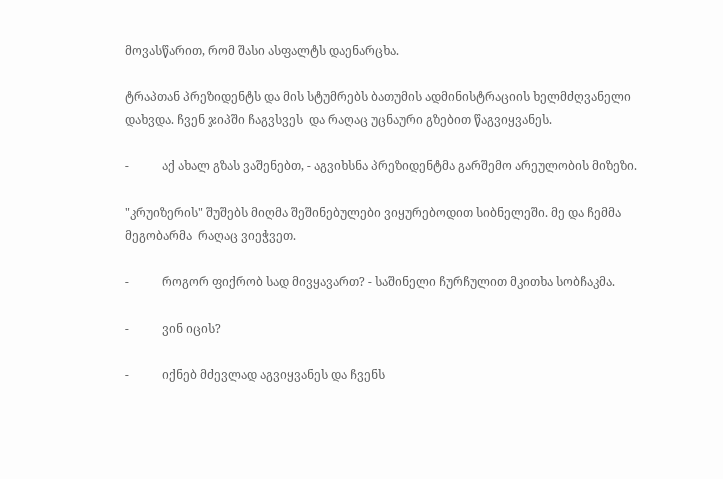მოვასწარით, რომ შასი ასფალტს დაენარცხა.

ტრაპთან პრეზიდენტს და მის სტუმრებს ბათუმის ადმინისტრაციის ხელმძღვანელი დახვდა. ჩვენ ჯიპში ჩაგვსვეს  და რაღაც უცნაური გზებით წაგვიყვანეს.

-           აქ ახალ გზას ვაშენებთ, - აგვიხსნა პრეზიდენტმა გარშემო არეულობის მიზეზი.

"კრუიზერის" შუშებს მიღმა შეშინებულები ვიყურებოდით სიბნელეში. მე და ჩემმა მეგობარმა  რაღაც ვიეჭვეთ.

-           როგორ ფიქრობ სად მივყავართ? - საშინელი ჩურჩულით მკითხა სობჩაკმა.

-           ვინ იცის?

-           იქნებ მძევლად აგვიყვანეს და ჩვენს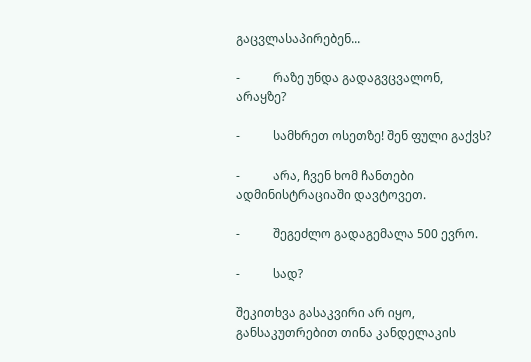გაცვლასაპირებენ...

-           რაზე უნდა გადაგვცვალონ, არაყზე?

-           სამხრეთ ოსეთზე! შენ ფული გაქვს?

-           არა, ჩვენ ხომ ჩანთები ადმინისტრაციაში დავტოვეთ.

-           შეგეძლო გადაგემალა 500 ევრო.

-           სად?

შეკითხვა გასაკვირი არ იყო, განსაკუთრებით თინა კანდელაკის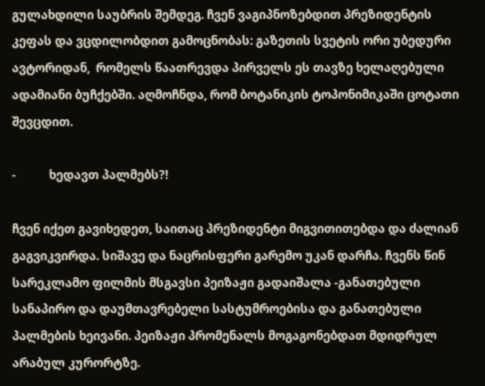გულახდილი საუბრის შემდეგ. ჩვენ ვაგიპნოზებდით პრეზიდენტის კეფას და ვცდილობდით გამოცნობას: გაზეთის სვეტის ორი უბედური ავტორიდან,  რომელს წაათრევდა პირველს ეს თავზე ხელაღებული ადამიანი ბუჩქებში. აღმოჩნდა, რომ ბოტანიკის ტოპონიმიკაში ცოტათი შევცდით.

-           ხედავთ პალმებს?!

ჩვენ იქეთ გავიხედეთ, საითაც პრეზიდენტი მიგვითითებდა და ძალიან გაგვიკვირდა. სიშავე და ნაცრისფერი გარემო უკან დარჩა. ჩვენს წინ სარეკლამო ფილმის მსგავსი პეიზაჟი გადაიშალა -განათებული სანაპირო და დაუმთავრებელი სასტუმროებისა და განათებული პალმების ხეივანი. პეიზაჟი პრომენალს მოგაგონებდათ მდიდრულ არაბულ კურორტზე.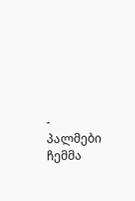-  პალმები ჩემმა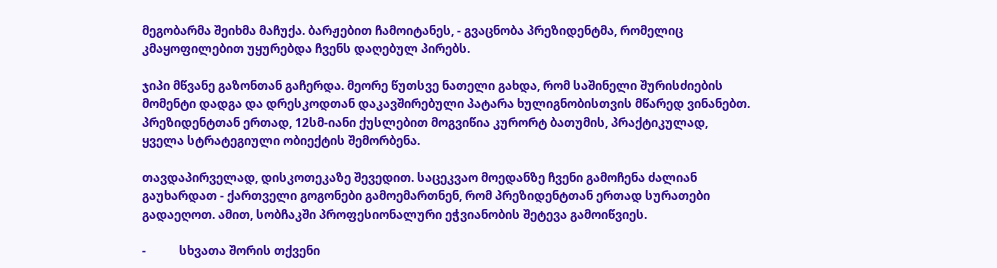მეგობარმა შეიხმა მაჩუქა. ბარჟებით ჩამოიტანეს, - გვაცნობა პრეზიდენტმა, რომელიც კმაყოფილებით უყურებდა ჩვენს დაღებულ პირებს.

ჯიპი მწვანე გაზონთან გაჩერდა. მეორე წუთსვე ნათელი გახდა, რომ საშინელი შურისძიების მომენტი დადგა და დრესკოდთან დაკავშირებული პატარა ხულიგნობისთვის მწარედ ვინანებთ. პრეზიდენტთან ერთად, 12სმ-იანი ქუსლებით მოგვიწია კურორტ ბათუმის, პრაქტიკულად, ყველა სტრატეგიული ობიექტის შემორბენა.

თავდაპირველად, დისკოთეკაზე შევედით. საცეკვაო მოედანზე ჩვენი გამოჩენა ძალიან გაუხარდათ - ქართველი გოგონები გამოემართნენ, რომ პრეზიდენტთან ერთად სურათები გადაეღოთ. ამით, სობჩაკში პროფესიონალური ეჭვიანობის შეტევა გამოიწვიეს.

-           სხვათა შორის თქვენი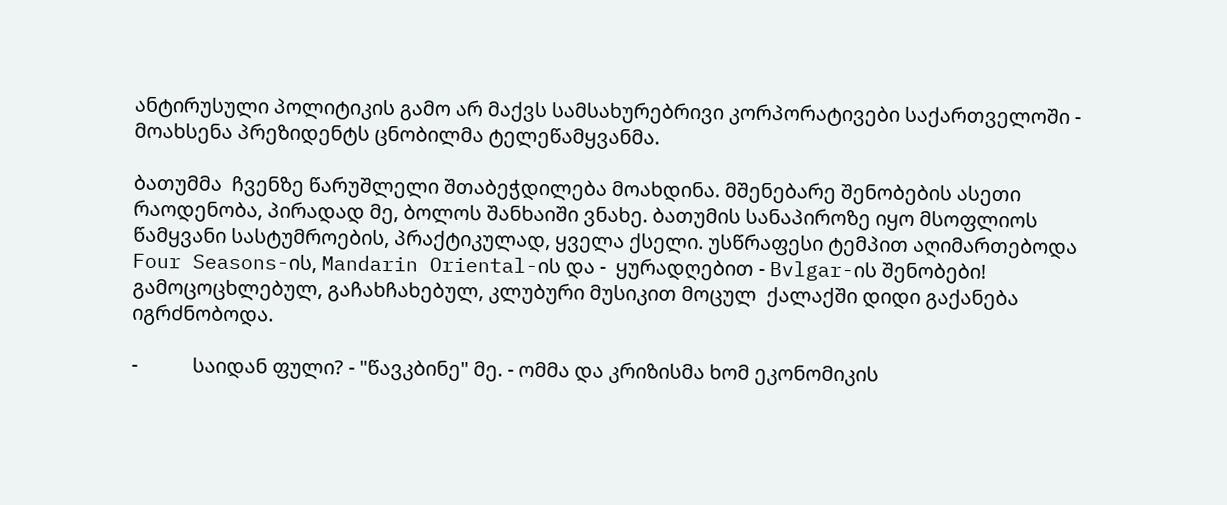ანტირუსული პოლიტიკის გამო არ მაქვს სამსახურებრივი კორპორატივები საქართველოში - მოახსენა პრეზიდენტს ცნობილმა ტელეწამყვანმა.

ბათუმმა  ჩვენზე წარუშლელი შთაბეჭდილება მოახდინა. მშენებარე შენობების ასეთი რაოდენობა, პირადად მე, ბოლოს შანხაიში ვნახე. ბათუმის სანაპიროზე იყო მსოფლიოს  წამყვანი სასტუმროების, პრაქტიკულად, ყველა ქსელი. უსწრაფესი ტემპით აღიმართებოდა   Four Seasons-ის, Mandarin Oriental-ის და -  ყურადღებით - Bvlgar-ის შენობები! გამოცოცხლებულ, გაჩახჩახებულ, კლუბური მუსიკით მოცულ  ქალაქში დიდი გაქანება იგრძნობოდა.

-           საიდან ფული? - "წავკბინე" მე. - ომმა და კრიზისმა ხომ ეკონომიკის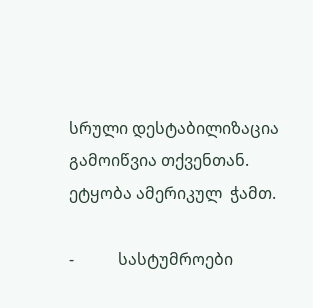სრული დესტაბილიზაცია გამოიწვია თქვენთან. ეტყობა ამერიკულ  ჭამთ.

-           სასტუმროები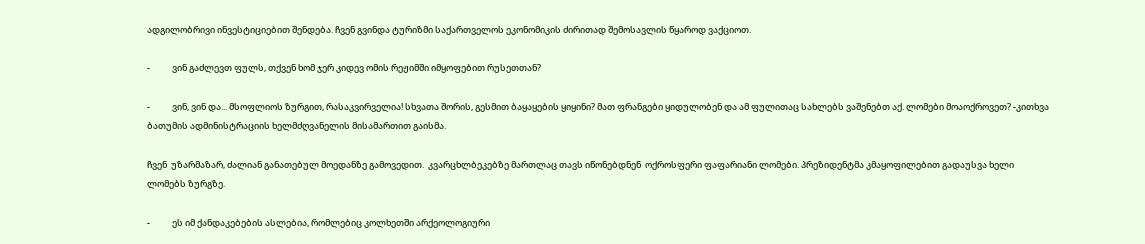ადგილობრივი ინვესტიციებით შენდება. ჩვენ გვინდა ტურიზმი საქართველოს ეკონომიკის ძირითად შემოსავლის წყაროდ ვაქციოთ.

-           ვინ გაძლევთ ფულს, თქვენ ხომ ჯერ კიდევ ომის რეჟიმში იმყოფებით რუსეთთან?

-           ვინ, ვინ და... მსოფლიოს ზურგით, რასაკვირველია! სხვათა შორის, გესმით ბაყაყების ყიყინი? მათ ფრანგები ყიდულობენ და ამ ფულითაც სახლებს ვაშენებთ აქ. ლომები მოაოქროვეთ? -კითხვა ბათუმის ადმინისტრაციის ხელმძღვანელის მისამართით გაისმა.

ჩვენ  უზარმაზარ, ძალიან განათებულ მოედანზე გამოვედით.  კვარცხლბეკებზე მართლაც თავს იწონებდნენ  ოქროსფერი ფაფარიანი ლომები. პრეზიდენტმა კმაყოფილებით გადაუსვა ხელი ლომებს ზურგზე.

-           ეს იმ ქანდაკებების ასლებია, რომლებიც კოლხეთში არქეოლოგიური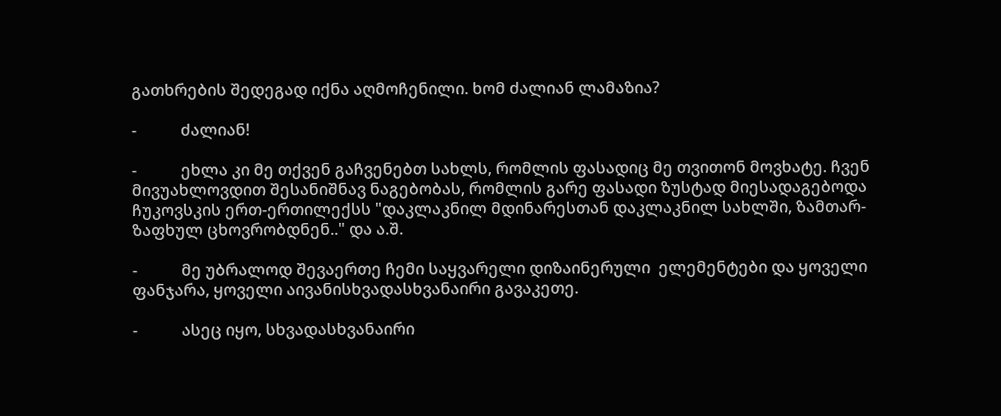გათხრების შედეგად იქნა აღმოჩენილი. ხომ ძალიან ლამაზია?

-           ძალიან!

-           ეხლა კი მე თქვენ გაჩვენებთ სახლს, რომლის ფასადიც მე თვითონ მოვხატე. ჩვენ მივუახლოვდით შესანიშნავ ნაგებობას, რომლის გარე ფასადი ზუსტად მიესადაგებოდა ჩუკოვსკის ერთ-ერთილექსს "დაკლაკნილ მდინარესთან დაკლაკნილ სახლში, ზამთარ-ზაფხულ ცხოვრობდნენ.." და ა.შ.

-           მე უბრალოდ შევაერთე ჩემი საყვარელი დიზაინერული  ელემენტები და ყოველი ფანჯარა, ყოველი აივანისხვადასხვანაირი გავაკეთე.

-           ასეც იყო, სხვადასხვანაირი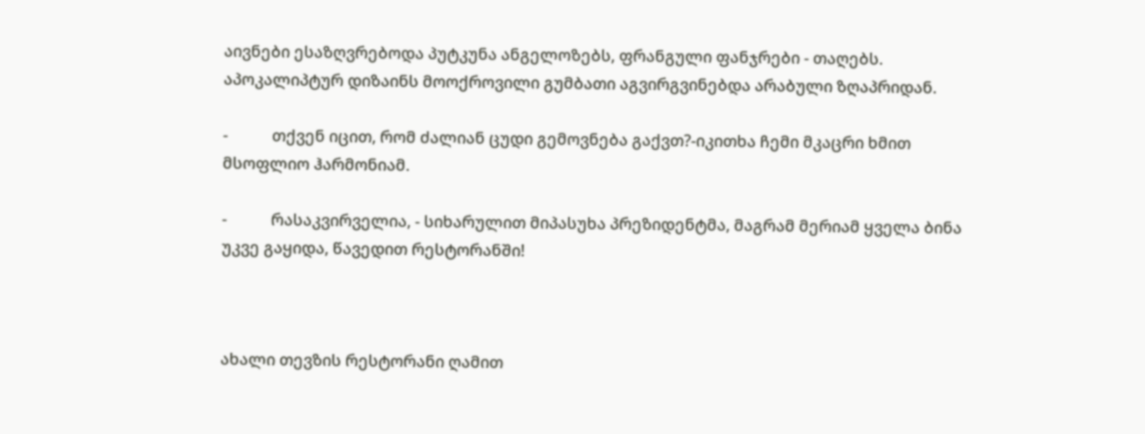აივნები ესაზღვრებოდა პუტკუნა ანგელოზებს, ფრანგული ფანჯრები - თაღებს. აპოკალიპტურ დიზაინს მოოქროვილი გუმბათი აგვირგვინებდა არაბული ზღაპრიდან.

-           თქვენ იცით, რომ ძალიან ცუდი გემოვნება გაქვთ?-იკითხა ჩემი მკაცრი ხმით მსოფლიო ჰარმონიამ.

-           რასაკვირველია, - სიხარულით მიპასუხა პრეზიდენტმა, მაგრამ მერიამ ყველა ბინა უკვე გაყიდა, წავედით რესტორანში!



ახალი თევზის რესტორანი ღამით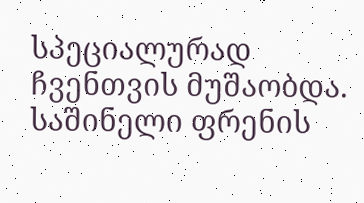სპეციალურად ჩვენთვის მუშაობდა.  საშინელი ფრენის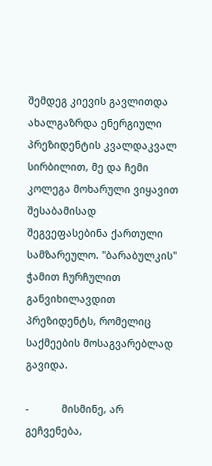შემდეგ კიევის გავლითდა ახალგაზრდა ენერგიული პრეზიდენტის კვალდაკვალ სირბილით, მე და ჩემი კოლეგა მოხარული ვიყავით შესაბამისად შეგვეფასებინა ქართული სამზარეულო. "ბარაბულკის" ჭამით ჩურჩულით განვიხილავდით პრეზიდენტს, რომელიც საქმეების მოსაგვარებლად გავიდა.

-           მისმინე, არ გეჩვენება,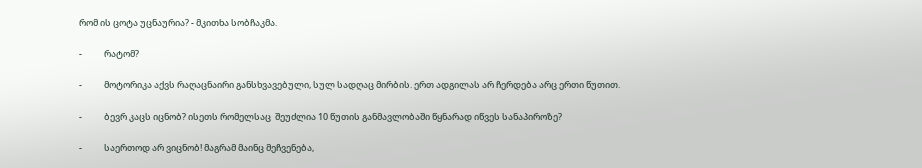რომ ის ცოტა უცნაურია? - მკითხა სობჩაკმა.

-           რატომ?

-           მოტორიკა აქვს რაღაცნაირი განსხვავებული, სულ სადღაც მირბის. ერთ ადგილას არ ჩერდება არც ერთი წუთით.

-           ბევრ კაცს იცნობ? ისეთს რომელსაც  შეუძლია 10 წუთის განმავლობაში წყნარად იწვეს სანაპიროზე?

-           საერთოდ არ ვიცნობ! მაგრამ მაინც მეჩვენება,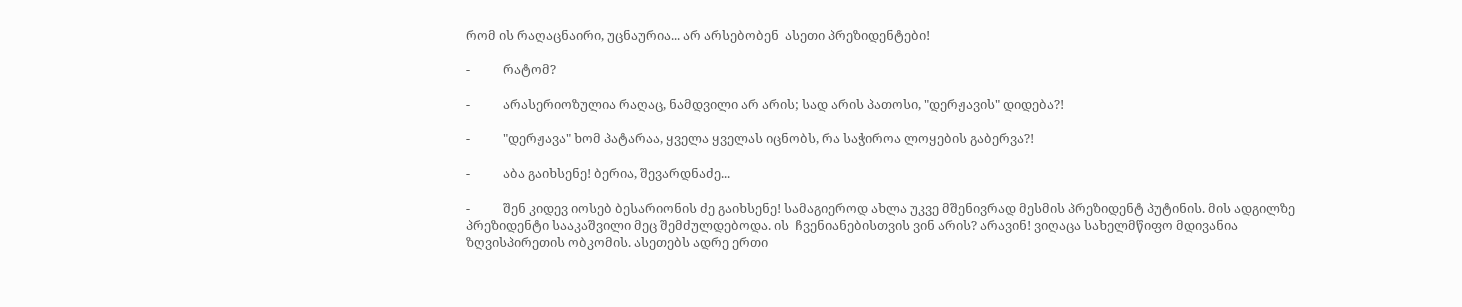რომ ის რაღაცნაირი, უცნაურია... არ არსებობენ  ასეთი პრეზიდენტები!

-           რატომ?

-           არასერიოზულია რაღაც, ნამდვილი არ არის; სად არის პათოსი, "დერჟავის" დიდება?!

-           "დერჟავა" ხომ პატარაა, ყველა ყველას იცნობს, რა საჭიროა ლოყების გაბერვა?!

-           აბა გაიხსენე! ბერია, შევარდნაძე...

-           შენ კიდევ იოსებ ბესარიონის ძე გაიხსენე! სამაგიეროდ ახლა უკვე მშენივრად მესმის პრეზიდენტ პუტინის. მის ადგილზე პრეზიდენტი სააკაშვილი მეც შემძულდებოდა. ის  ჩვენიანებისთვის ვინ არის? არავინ! ვიღაცა სახელმწიფო მდივანია ზღვისპირეთის ობკომის. ასეთებს ადრე ერთი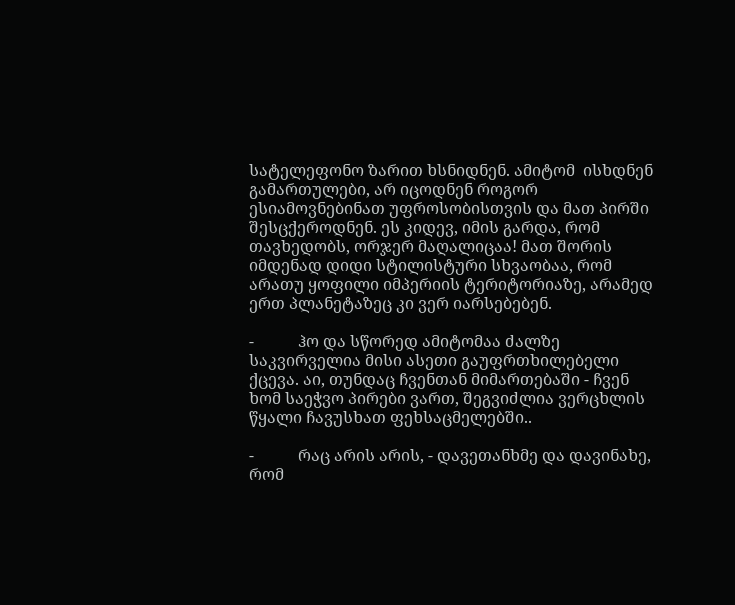სატელეფონო ზარით ხსნიდნენ. ამიტომ  ისხდნენ გამართულები, არ იცოდნენ როგორ ესიამოვნებინათ უფროსობისთვის და მათ პირში შესცქეროდნენ. ეს კიდევ, იმის გარდა, რომ თავხედობს, ორჯერ მაღალიცაა! მათ შორის იმდენად დიდი სტილისტური სხვაობაა, რომ არათუ ყოფილი იმპერიის ტერიტორიაზე, არამედ ერთ პლანეტაზეც კი ვერ იარსებებენ.

-           ჰო და სწორედ ამიტომაა ძალზე საკვირველია მისი ასეთი გაუფრთხილებელი ქცევა. აი, თუნდაც ჩვენთან მიმართებაში - ჩვენ ხომ საეჭვო პირები ვართ, შეგვიძლია ვერცხლის წყალი ჩავუსხათ ფეხსაცმელებში..

-           რაც არის არის, - დავეთანხმე და დავინახე, რომ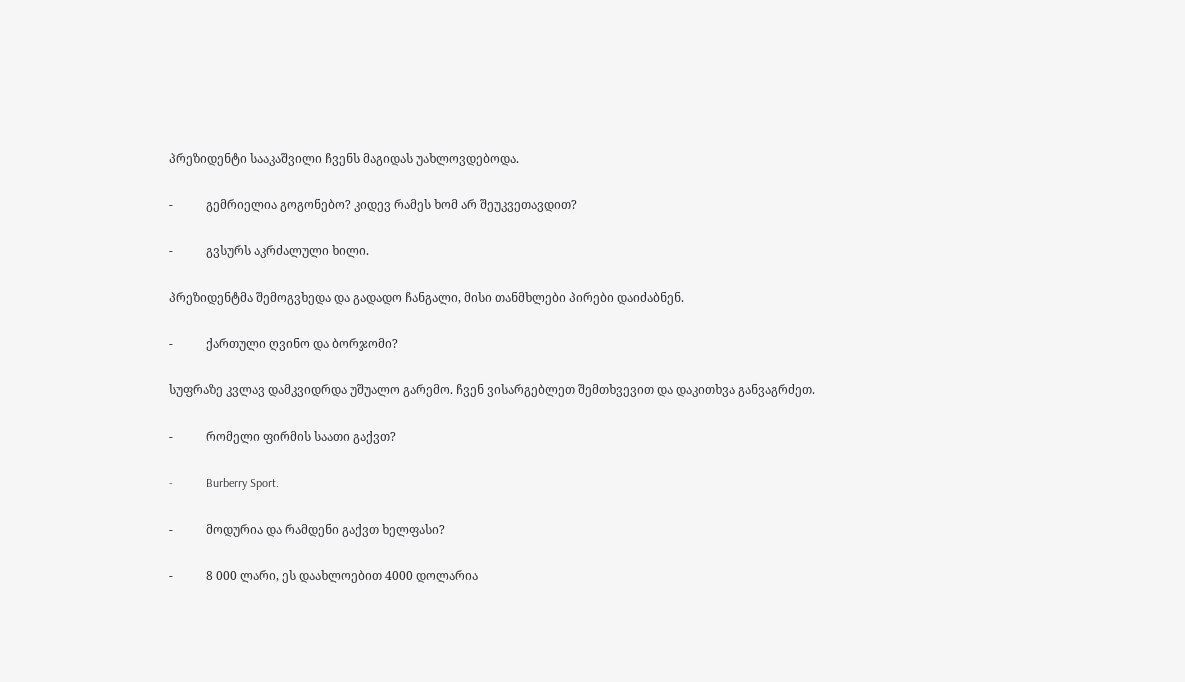პრეზიდენტი სააკაშვილი ჩვენს მაგიდას უახლოვდებოდა.

-           გემრიელია გოგონებო? კიდევ რამეს ხომ არ შეუკვეთავდით?

-           გვსურს აკრძალული ხილი.

პრეზიდენტმა შემოგვხედა და გადადო ჩანგალი, მისი თანმხლები პირები დაიძაბნენ.

-           ქართული ღვინო და ბორჯომი?

სუფრაზე კვლავ დამკვიდრდა უშუალო გარემო. ჩვენ ვისარგებლეთ შემთხვევით და დაკითხვა განვაგრძეთ.

-           რომელი ფირმის საათი გაქვთ?

-           Burberry Sport.

-           მოდურია და რამდენი გაქვთ ხელფასი?

-           8 000 ლარი, ეს დაახლოებით 4000 დოლარია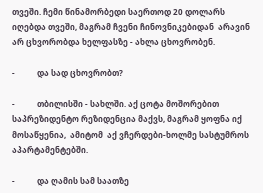თვეში. ჩემი წინამორბედი საერთოდ 20 დოლარს იღებდა თვეში, მაგრამ ჩვენი ჩინოვნიკებიდან  არავინ არ ცხვორობდა ხელფასზე - ახლა ცხოვრობენ.

-           და სად ცხოვრობთ?

-           თბილისში - სახლში. აქ ცოტა მოშორებით საპრეზიდენტო რეზიდენცია მაქვს, მაგრამ ყოფნა იქ მოსაწყენია,  ამიტომ  აქ ვჩერდები-ხოლმე სასტუმროს აპარტამენტებში.

-           და ღამის სამ საათზე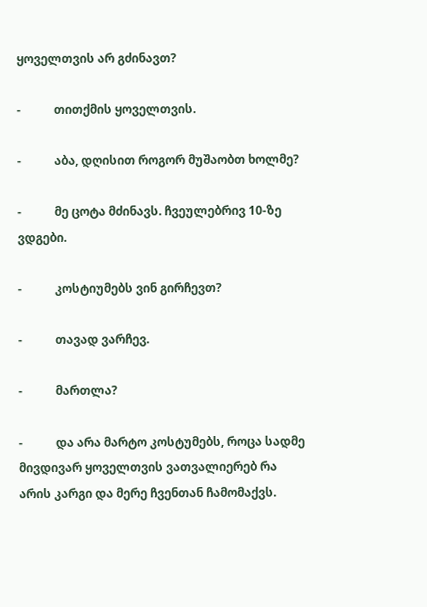ყოველთვის არ გძინავთ?

-           თითქმის ყოველთვის.

-           აბა, დღისით როგორ მუშაობთ ხოლმე?

-           მე ცოტა მძინავს. ჩვეულებრივ 10-ზე ვდგები.

-           კოსტიუმებს ვინ გირჩევთ?

-           თავად ვარჩევ.

-           მართლა?

-           და არა მარტო კოსტუმებს, როცა სადმე მივდივარ ყოველთვის ვათვალიერებ რა არის კარგი და მერე ჩვენთან ჩამომაქვს.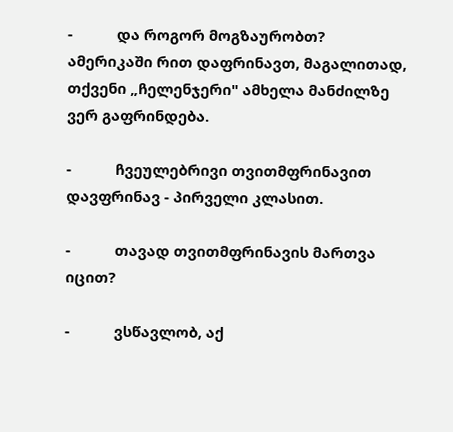-           და როგორ მოგზაურობთ? ამერიკაში რით დაფრინავთ, მაგალითად, თქვენი „ჩელენჯერი" ამხელა მანძილზე ვერ გაფრინდება.

-           ჩვეულებრივი თვითმფრინავით დავფრინავ - პირველი კლასით.

-           თავად თვითმფრინავის მართვა იცით?

-           ვსწავლობ, აქ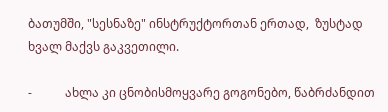ბათუმში, "სესნაზე" ინსტრუქტორთან ერთად,  ზუსტად ხვალ მაქვს გაკვეთილი.

-           ახლა კი ცნობისმოყვარე გოგონებო, წაბრძანდით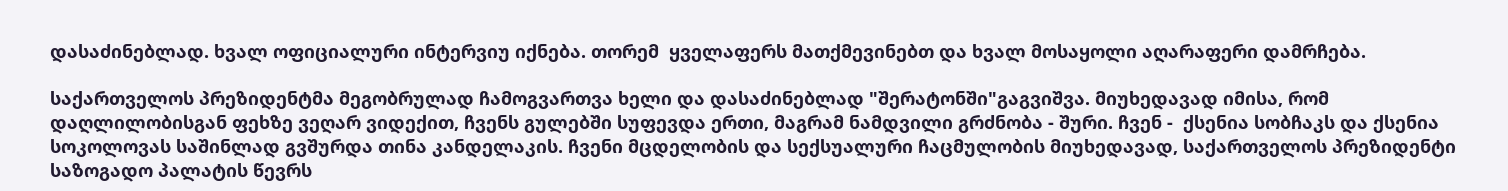დასაძინებლად. ხვალ ოფიციალური ინტერვიუ იქნება. თორემ  ყველაფერს მათქმევინებთ და ხვალ მოსაყოლი აღარაფერი დამრჩება.

საქართველოს პრეზიდენტმა მეგობრულად ჩამოგვართვა ხელი და დასაძინებლად "შერატონში"გაგვიშვა. მიუხედავად იმისა, რომ დაღლილობისგან ფეხზე ვეღარ ვიდექით, ჩვენს გულებში სუფევდა ერთი, მაგრამ ნამდვილი გრძნობა - შური. ჩვენ -  ქსენია სობჩაკს და ქსენია სოკოლოვას საშინლად გვშურდა თინა კანდელაკის. ჩვენი მცდელობის და სექსუალური ჩაცმულობის მიუხედავად, საქართველოს პრეზიდენტი  საზოგადო პალატის წევრს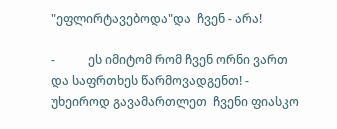"ეფლირტავებოდა"და  ჩვენ - არა!

-           ეს იმიტომ რომ ჩვენ ორნი ვართ და საფრთხეს წარმოვადგენთ! - უხეიროდ გავამართლეთ  ჩვენი ფიასკო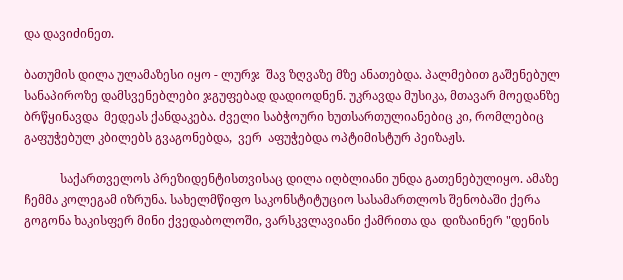და დავიძინეთ.

ბათუმის დილა ულამაზესი იყო - ლურჯ  შავ ზღვაზე მზე ანათებდა. პალმებით გაშენებულ სანაპიროზე დამსვენებლები ჯგუფებად დადიოდნენ. უკრავდა მუსიკა, მთავარ მოედანზე ბრწყინავდა  მედეას ქანდაკება. ძველი საბჭოური ხუთსართულიანებიც კი, რომლებიც  გაფუჭებულ კბილებს გვაგონებდა,  ვერ  აფუჭებდა ოპტიმისტურ პეიზაჟს.

            საქართველოს პრეზიდენტისთვისაც დილა იღბლიანი უნდა გათენებულიყო. ამაზე  ჩემმა კოლეგამ იზრუნა. სახელმწიფო საკონსტიტუციო სასამართლოს შენობაში ქერა გოგონა ხაკისფერ მინი ქვედაბოლოში, ვარსკვლავიანი ქამრითა და  დიზაინერ "დენის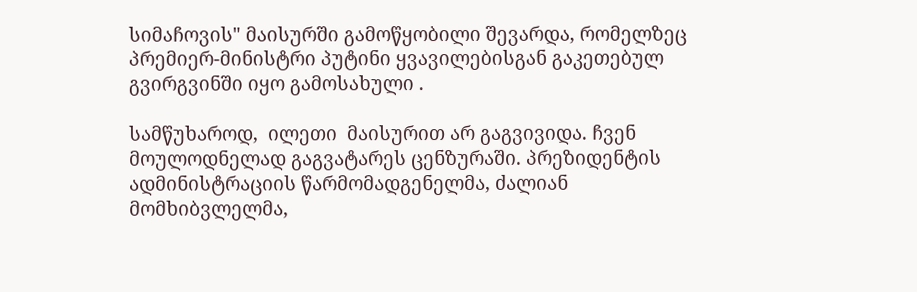სიმაჩოვის" მაისურში გამოწყობილი შევარდა, რომელზეც   პრემიერ-მინისტრი პუტინი ყვავილებისგან გაკეთებულ გვირგვინში იყო გამოსახული .

სამწუხაროდ,  ილეთი  მაისურით არ გაგვივიდა. ჩვენ მოულოდნელად გაგვატარეს ცენზურაში. პრეზიდენტის ადმინისტრაციის წარმომადგენელმა, ძალიან მომხიბვლელმა,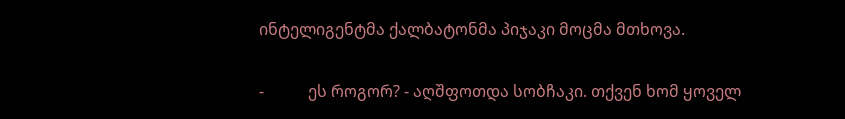ინტელიგენტმა ქალბატონმა პიჯაკი მოცმა მთხოვა.

-           ეს როგორ? - აღშფოთდა სობჩაკი. თქვენ ხომ ყოველ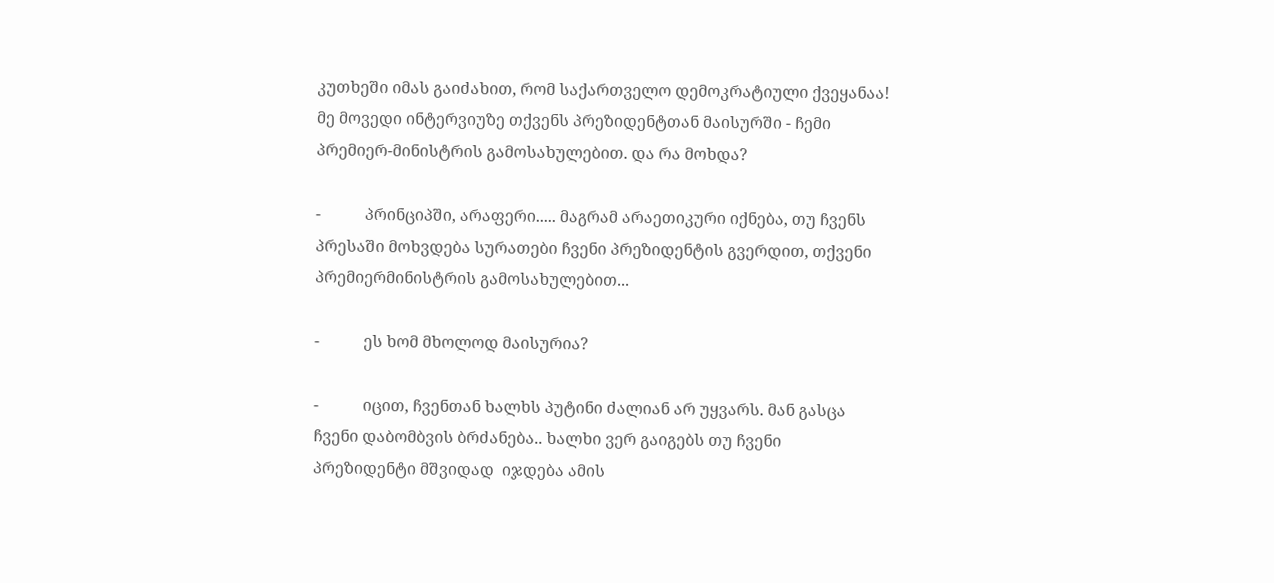კუთხეში იმას გაიძახით, რომ საქართველო დემოკრატიული ქვეყანაა! მე მოვედი ინტერვიუზე თქვენს პრეზიდენტთან მაისურში - ჩემი პრემიერ-მინისტრის გამოსახულებით. და რა მოხდა?

-           პრინციპში, არაფერი..... მაგრამ არაეთიკური იქნება, თუ ჩვენს პრესაში მოხვდება სურათები ჩვენი პრეზიდენტის გვერდით, თქვენი პრემიერმინისტრის გამოსახულებით...

-           ეს ხომ მხოლოდ მაისურია?

-           იცით, ჩვენთან ხალხს პუტინი ძალიან არ უყვარს. მან გასცა ჩვენი დაბომბვის ბრძანება.. ხალხი ვერ გაიგებს თუ ჩვენი პრეზიდენტი მშვიდად  იჯდება ამის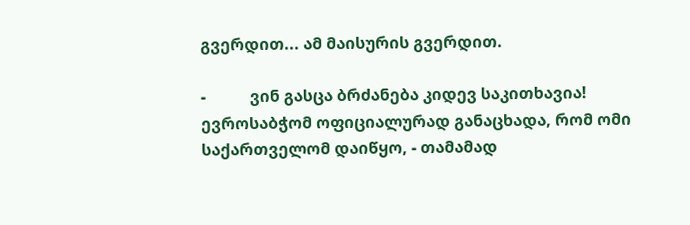გვერდით... ამ მაისურის გვერდით.

-           ვინ გასცა ბრძანება კიდევ საკითხავია! ევროსაბჭომ ოფიციალურად განაცხადა, რომ ომი საქართველომ დაიწყო, - თამამად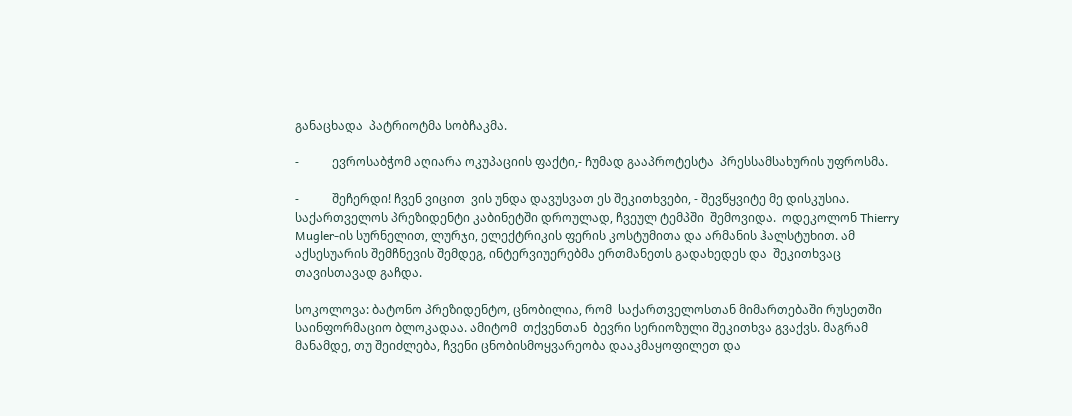განაცხადა  პატრიოტმა სობჩაკმა.

-           ევროსაბჭომ აღიარა ოკუპაციის ფაქტი,- ჩუმად გააპროტესტა  პრესსამსახურის უფროსმა.

-           შეჩერდი! ჩვენ ვიცით  ვის უნდა დავუსვათ ეს შეკითხვები, - შევწყვიტე მე დისკუსია. საქართველოს პრეზიდენტი კაბინეტში დროულად, ჩვეულ ტემპში  შემოვიდა.  ოდეკოლონ Thierry Mugler-ის სურნელით, ლურჯი, ელექტრიკის ფერის კოსტუმითა და არმანის ჰალსტუხით. ამ აქსესუარის შემჩნევის შემდეგ, ინტერვიუერებმა ერთმანეთს გადახედეს და  შეკითხვაც თავისთავად გაჩდა.

სოკოლოვა: ბატონო პრეზიდენტო, ცნობილია, რომ  საქართველოსთან მიმართებაში რუსეთში  საინფორმაციო ბლოკადაა. ამიტომ  თქვენთან  ბევრი სერიოზული შეკითხვა გვაქვს. მაგრამ მანამდე, თუ შეიძლება, ჩვენი ცნობისმოყვარეობა დააკმაყოფილეთ და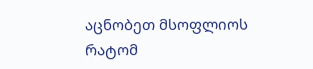აცნობეთ მსოფლიოს რატომ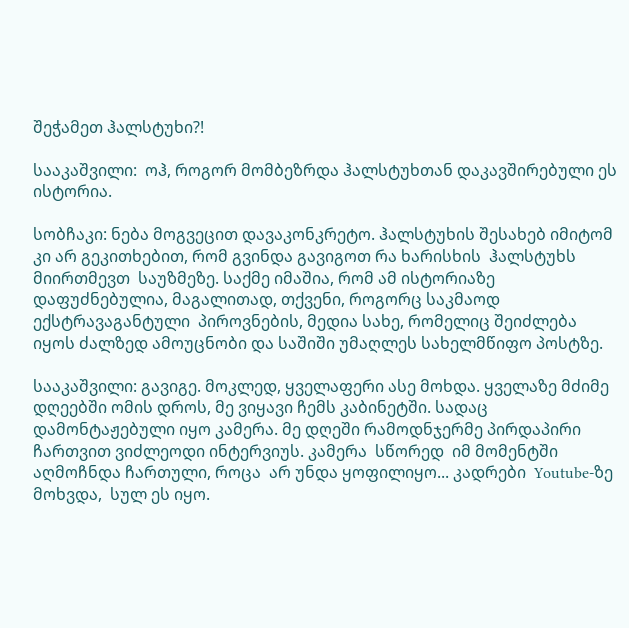შეჭამეთ ჰალსტუხი?!

სააკაშვილი:  ოჰ, როგორ მომბეზრდა ჰალსტუხთან დაკავშირებული ეს  ისტორია.

სობჩაკი: ნება მოგვეცით დავაკონკრეტო. ჰალსტუხის შესახებ იმიტომ კი არ გეკითხებით, რომ გვინდა გავიგოთ რა ხარისხის  ჰალსტუხს  მიირთმევთ  საუზმეზე. საქმე იმაშია, რომ ამ ისტორიაზე დაფუძნებულია, მაგალითად, თქვენი, როგორც საკმაოდ ექსტრავაგანტული  პიროვნების, მედია სახე, რომელიც შეიძლება იყოს ძალზედ ამოუცნობი და საშიში უმაღლეს სახელმწიფო პოსტზე.

სააკაშვილი: გავიგე. მოკლედ, ყველაფერი ასე მოხდა. ყველაზე მძიმე დღეებში ომის დროს, მე ვიყავი ჩემს კაბინეტში. სადაც  დამონტაჟებული იყო კამერა. მე დღეში რამოდნჯერმე პირდაპირი ჩართვით ვიძლეოდი ინტერვიუს. კამერა  სწორედ  იმ მომენტში აღმოჩნდა ჩართული, როცა  არ უნდა ყოფილიყო... კადრები  Youtube-ზე მოხვდა,  სულ ეს იყო.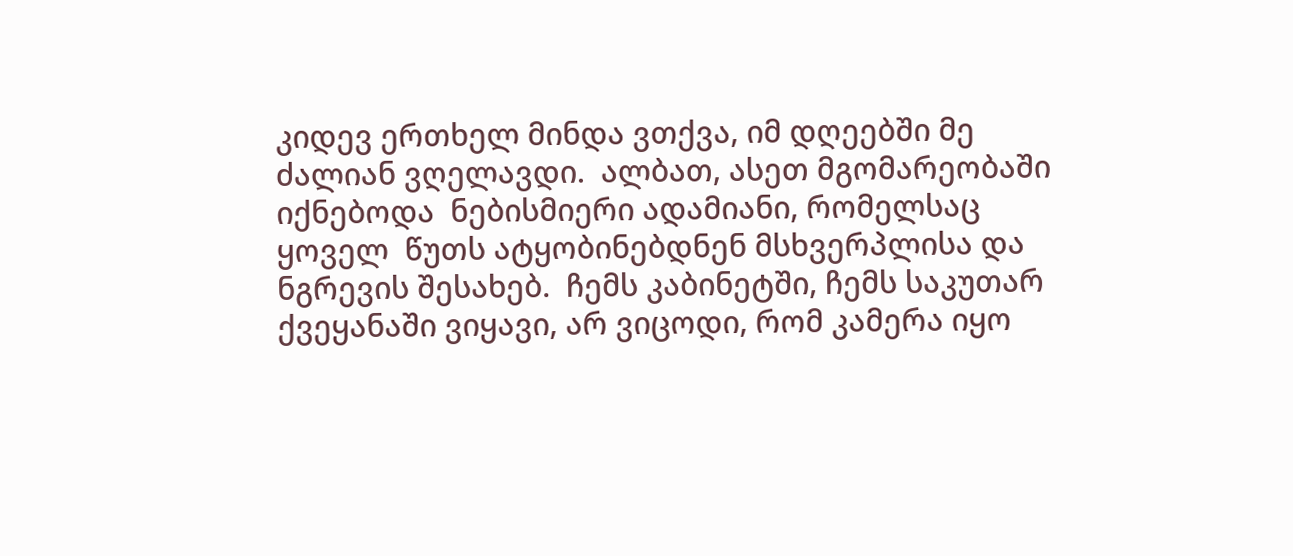კიდევ ერთხელ მინდა ვთქვა, იმ დღეებში მე ძალიან ვღელავდი.  ალბათ, ასეთ მგომარეობაში  იქნებოდა  ნებისმიერი ადამიანი, რომელსაც ყოველ  წუთს ატყობინებდნენ მსხვერპლისა და ნგრევის შესახებ.  ჩემს კაბინეტში, ჩემს საკუთარ ქვეყანაში ვიყავი, არ ვიცოდი, რომ კამერა იყო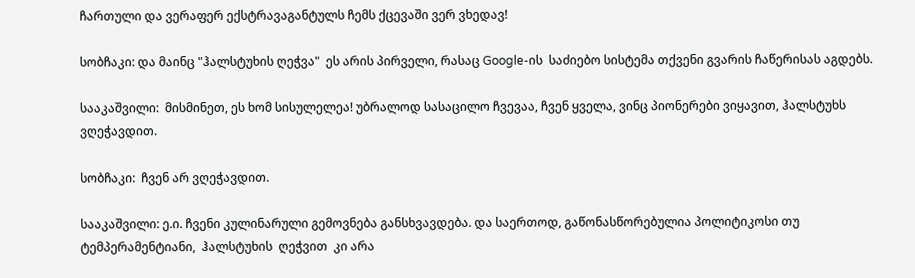ჩართული და ვერაფერ ექსტრავაგანტულს ჩემს ქცევაში ვერ ვხედავ!

სობჩაკი: და მაინც "ჰალსტუხის ღეჭვა"  ეს არის პირველი, რასაც Google-ის  საძიებო სისტემა თქვენი გვარის ჩაწერისას აგდებს.

სააკაშვილი:  მისმინეთ, ეს ხომ სისულელეა! უბრალოდ სასაცილო ჩვევაა, ჩვენ ყველა, ვინც პიონერები ვიყავით, ჰალსტუხს ვღეჭავდით.

სობჩაკი:  ჩვენ არ ვღეჭავდით.

სააკაშვილი: ე.ი. ჩვენი კულინარული გემოვნება განსხვავდება. და საერთოდ, გაწონასწორებულია პოლიტიკოსი თუ  ტემპერამენტიანი,  ჰალსტუხის  ღეჭვით  კი არა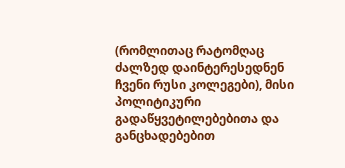(რომლითაც რატომღაც ძალზედ დაინტერესედნენ ჩვენი რუსი კოლეგები), მისი პოლიტიკური გადაწყვეტილებებითა და განცხადებებით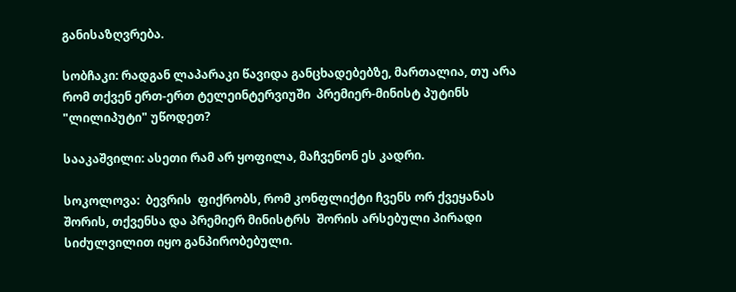განისაზღვრება.

სობჩაკი: რადგან ლაპარაკი წავიდა განცხადებებზე, მართალია, თუ არა  რომ თქვენ ერთ-ერთ ტელეინტერვიუში  პრემიერ-მინისტ პუტინს "ლილიპუტი" უწოდეთ?

სააკაშვილი: ასეთი რამ არ ყოფილა, მაჩვენონ ეს კადრი.

სოკოლოვა:  ბევრის  ფიქრობს, რომ კონფლიქტი ჩვენს ორ ქვეყანას შორის, თქვენსა და პრემიერ მინისტრს  შორის არსებული პირადი სიძულვილით იყო განპირობებული.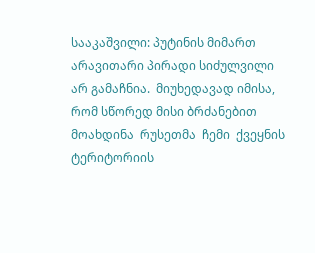სააკაშვილი: პუტინის მიმართ არავითარი პირადი სიძულვილი არ გამაჩნია.  მიუხედავად იმისა, რომ სწორედ მისი ბრძანებით მოახდინა  რუსეთმა  ჩემი  ქვეყნის  ტერიტორიის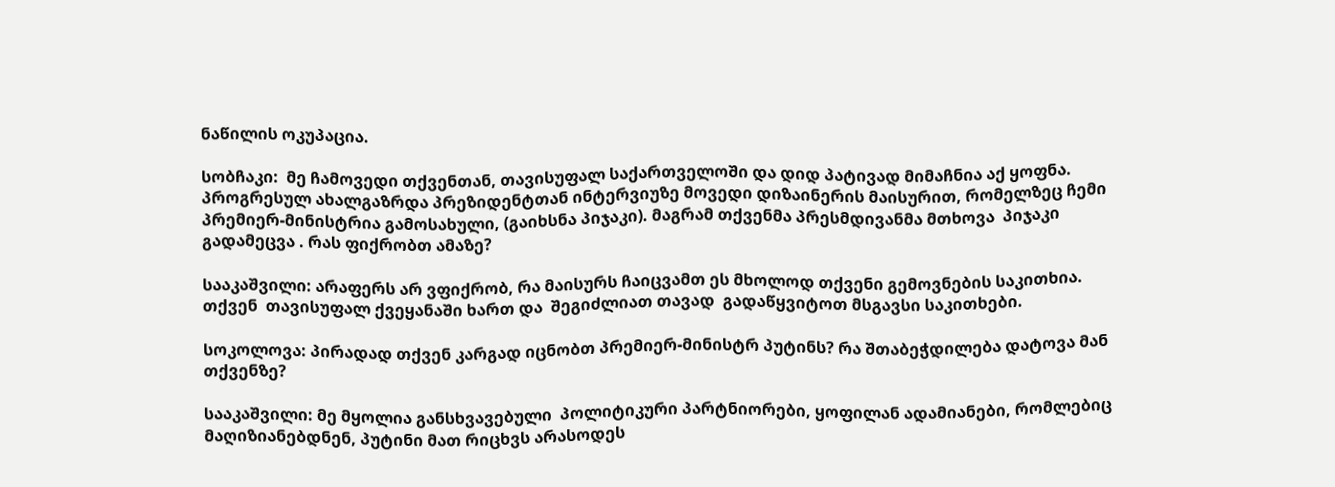ნაწილის ოკუპაცია.

სობჩაკი:  მე ჩამოვედი თქვენთან, თავისუფალ საქართველოში და დიდ პატივად მიმაჩნია აქ ყოფნა. პროგრესულ ახალგაზრდა პრეზიდენტთან ინტერვიუზე მოვედი დიზაინერის მაისურით, რომელზეც ჩემი  პრემიერ-მინისტრია გამოსახული, (გაიხსნა პიჯაკი). მაგრამ თქვენმა პრესმდივანმა მთხოვა  პიჯაკი  გადამეცვა . რას ფიქრობთ ამაზე?

სააკაშვილი: არაფერს არ ვფიქრობ, რა მაისურს ჩაიცვამთ ეს მხოლოდ თქვენი გემოვნების საკითხია. თქვენ  თავისუფალ ქვეყანაში ხართ და  შეგიძლიათ თავად  გადაწყვიტოთ მსგავსი საკითხები.

სოკოლოვა: პირადად თქვენ კარგად იცნობთ პრემიერ-მინისტრ პუტინს? რა შთაბეჭდილება დატოვა მან თქვენზე?

სააკაშვილი: მე მყოლია განსხვავებული  პოლიტიკური პარტნიორები, ყოფილან ადამიანები, რომლებიც მაღიზიანებდნენ, პუტინი მათ რიცხვს არასოდეს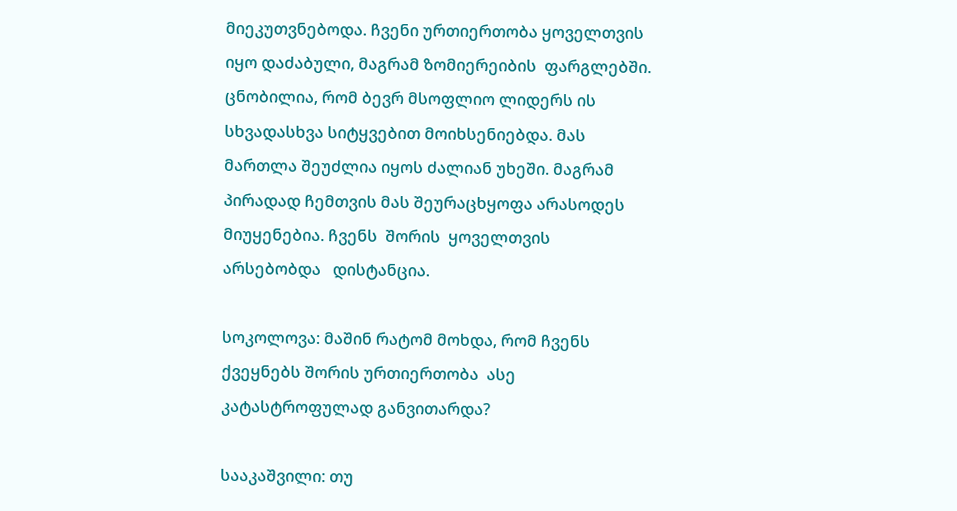მიეკუთვნებოდა. ჩვენი ურთიერთობა ყოველთვის იყო დაძაბული, მაგრამ ზომიერეიბის  ფარგლებში. ცნობილია, რომ ბევრ მსოფლიო ლიდერს ის სხვადასხვა სიტყვებით მოიხსენიებდა. მას მართლა შეუძლია იყოს ძალიან უხეში. მაგრამ პირადად ჩემთვის მას შეურაცხყოფა არასოდეს მიუყენებია. ჩვენს  შორის  ყოველთვის არსებობდა   დისტანცია.

სოკოლოვა: მაშინ რატომ მოხდა, რომ ჩვენს ქვეყნებს შორის ურთიერთობა  ასე კატასტროფულად განვითარდა?

სააკაშვილი: თუ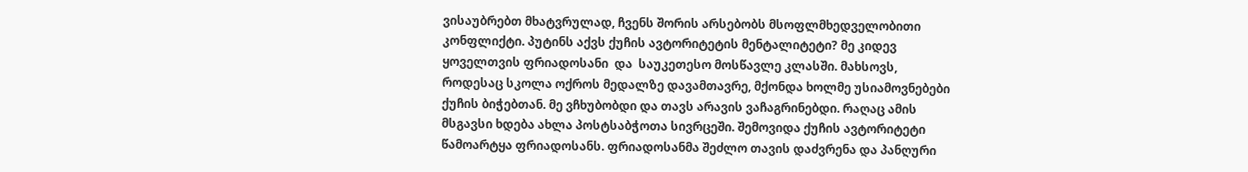ვისაუბრებთ მხატვრულად, ჩვენს შორის არსებობს მსოფლმხედველობითი კონფლიქტი. პუტინს აქვს ქუჩის ავტორიტეტის მენტალიტეტი? მე კიდევ ყოველთვის ფრიადოსანი  და  საუკეთესო მოსწავლე კლასში. მახსოვს, როდესაც სკოლა ოქროს მედალზე დავამთავრე, მქონდა ხოლმე უსიამოვნებები ქუჩის ბიჭებთან. მე ვჩხუბობდი და თავს არავის ვაჩაგრინებდი. რაღაც ამის მსგავსი ხდება ახლა პოსტსაბჭოთა სივრცეში. შემოვიდა ქუჩის ავტორიტეტი წამოარტყა ფრიადოსანს. ფრიადოსანმა შეძლო თავის დაძვრენა და პანღური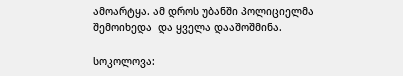ამოარტყა. ამ დროს უბანში პოლიციელმა შემოიხედა  და ყველა დააშოშმინა.

სოკოლოვა: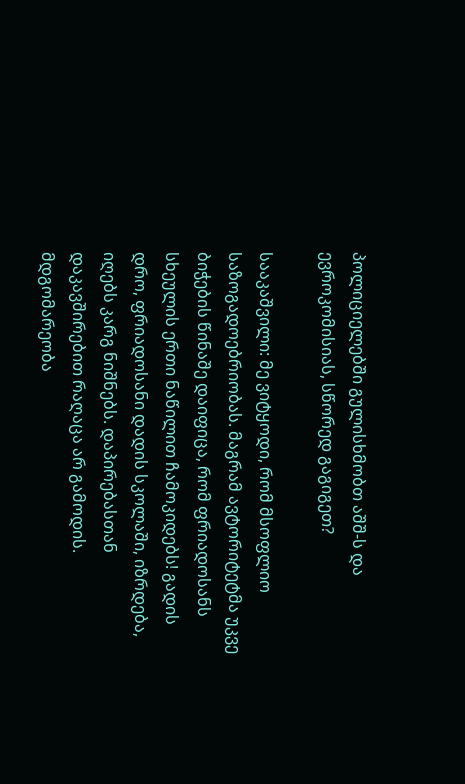პოლიციელებში გულისხმობთ აშშ-ს და ევროკომისიას, სწორედ გაგიგეთ?

სააკაშვილი: მე ვიტყოდი, რომ მსოფლიო საზოგადოებრიობას. მაგრამ ავტორიტეტმა უკვე ბიჭების წინაშე დაიფიცა, რომ ფრიადოსანს სხეულის ერთი ნაწილით ჩამოკიდებს! გადის დრო, ფრიადოსანი დადის სკოლაში, იზრდება, იღებს კარგ ნიშნებს. დაპირებასთან დაკავშირებით რაღაცა არ გამოდის. მდგომარეობა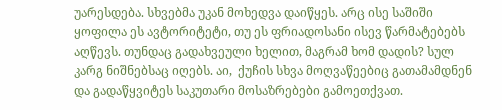უარესდება. სხვებმა უკან მოხედვა დაიწყეს. არც ისე საშიში ყოფილა ეს ავტორიტეტი, თუ ეს ფრიადოსანი ისევ წარმატებებს აღწევს. თუნდაც გადახვეული ხელით, მაგრამ ხომ დადის? სულ  კარგ ნიშნებსაც იღებს. აი,  ქუჩის სხვა მოღვაწეებიც გათამამდნენ და გადაწყვიტეს საკუთარი მოსაზრებები გამოეთქვათ.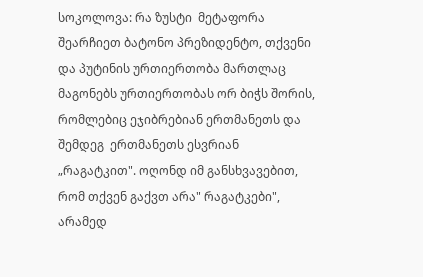სოკოლოვა: რა ზუსტი  მეტაფორა  შეარჩიეთ ბატონო პრეზიდენტო, თქვენი და პუტინის ურთიერთობა მართლაც მაგონებს ურთიერთობას ორ ბიჭს შორის, რომლებიც ეჯიბრებიან ერთმანეთს და შემდეგ  ერთმანეთს ესვრიან „რაგატკით". ოღონდ იმ განსხვავებით, რომ თქვენ გაქვთ არა" რაგატკები", არამედ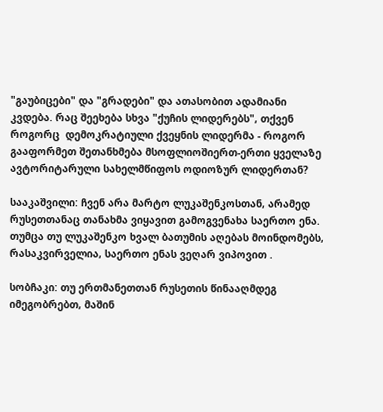"გაუბიცები" და "გრადები" და ათასობით ადამიანი კვდება. რაც შეეხება სხვა "ქუჩის ლიდერებს", თქვენ როგორც  დემოკრატიული ქვეყნის ლიდერმა - როგორ გააფორმეთ შეთანხმება მსოფლიოშიერთ-ერთი ყველაზე ავტორიტარული სახელმწიფოს ოდიოზურ ლიდერთან?

სააკაშვილი: ჩვენ არა მარტო ლუკაშენკოსთან, არამედ რუსეთთანაც თანახმა ვიყავით გამოგვენახა საერთო ენა. თუმცა თუ ლუკაშენკო ხვალ ბათუმის აღებას მოინდომებს, რასაკვირველია, საერთო ენას ვეღარ ვიპოვით .

სობჩაკი: თუ ერთმანეთთან რუსეთის წინააღმდეგ იმეგობრებთ, მაშინ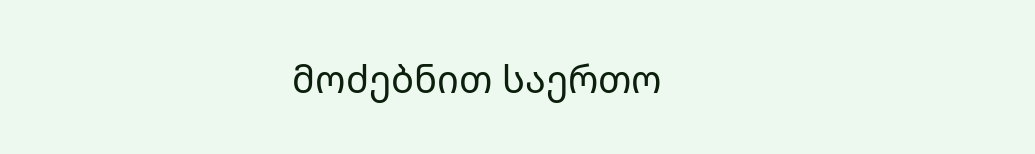მოძებნით საერთო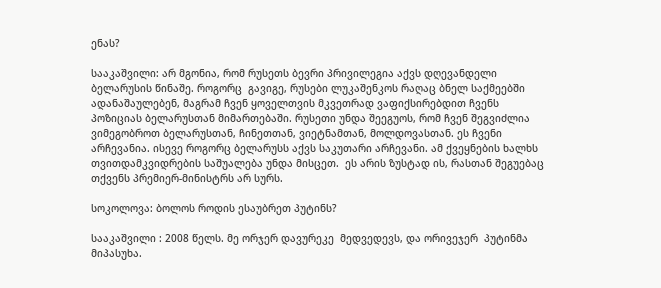ენას?

სააკაშვილი: არ მგონია, რომ რუსეთს ბევრი პრივილეგია აქვს დღევანდელი ბელარუსის წინაშე. როგორც  გავიგე, რუსები ლუკაშენკოს რაღაც ბნელ საქმეებში ადანაშაულებენ, მაგრამ ჩვენ ყოველთვის მკვეთრად ვაფიქსირებდით ჩვენს პოზიციას ბელარუსთან მიმართებაში. რუსეთი უნდა შეეგუოს, რომ ჩვენ შეგვიძლია ვიმეგობროთ ბელარუსთან, ჩინეთთან, ვიეტნამთან, მოლდოვასთან. ეს ჩვენი არჩევანია. ისევე როგორც ბელარუსს აქვს საკუთარი არჩევანი. ამ ქვეყნების ხალხს თვითდამკვიდრების საშუალება უნდა მისცეთ.  ეს არის ზუსტად ის, რასთან შეგუებაც თქვენს პრემიერ-მინისტრს არ სურს.

სოკოლოვა: ბოლოს როდის ესაუბრეთ პუტინს?

სააკაშვილი : 2008 წელს. მე ორჯერ დავურეკე  მედვედევს, და ორივეჯერ  პუტინმა მიპასუხა.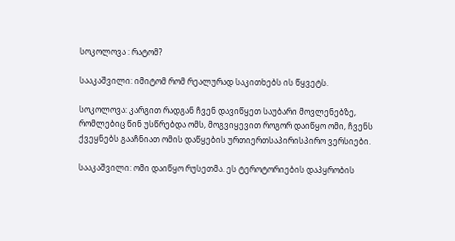სოკოლოვა : რატომ?

სააკაშვილი: იმიტომ რომ რეალურად საკითხებს ის წყვეტს.

სოკოლოვა: კარგით რადგან ჩვენ დავიწყეთ საუბარი მოვლენებზე, რომლებიც წინ უსწრებდა ომს, მოგვიყევით როგორ დაიწყო ომი, ჩვენს ქვეყნებს გააჩნიათ ომის დაწყების ურთიერთსაპირისპირო ვერსიები.

სააკაშვილი: ომი დაიწყო რუსეთმა. ეს ტეროტორიების დაპყრობის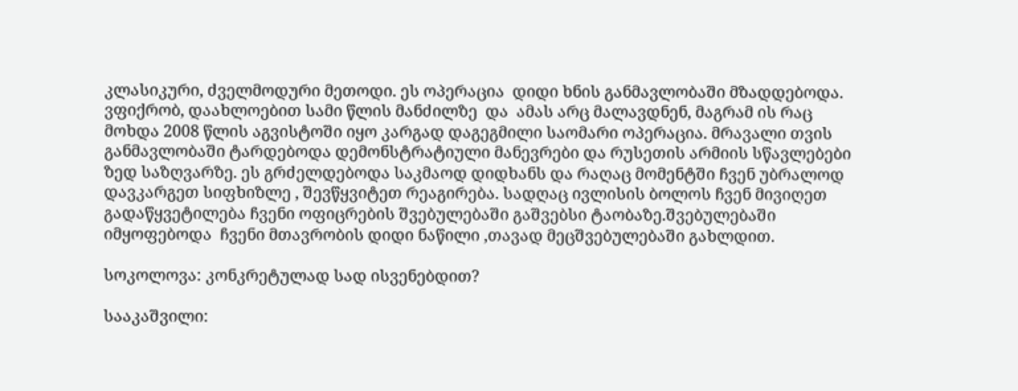კლასიკური, ძველმოდური მეთოდი. ეს ოპერაცია  დიდი ხნის განმავლობაში მზადდებოდა.  ვფიქრობ, დაახლოებით სამი წლის მანძილზე  და  ამას არც მალავდნენ, მაგრამ ის რაც მოხდა 2008 წლის აგვისტოში იყო კარგად დაგეგმილი საომარი ოპერაცია. მრავალი თვის განმავლობაში ტარდებოდა დემონსტრატიული მანევრები და რუსეთის არმიის სწავლებები ზედ საზღვარზე. ეს გრძელდებოდა საკმაოდ დიდხანს და რაღაც მომენტში ჩვენ უბრალოდ დავკარგეთ სიფხიზლე , შევწყვიტეთ რეაგირება. სადღაც ივლისის ბოლოს ჩვენ მივიღეთ გადაწყვეტილება ჩვენი ოფიცრების შვებულებაში გაშვებსი ტაობაზე.შვებულებაში იმყოფებოდა  ჩვენი მთავრობის დიდი ნაწილი ,თავად მეცშვებულებაში გახლდით.

სოკოლოვა: კონკრეტულად სად ისვენებდით?

სააკაშვილი: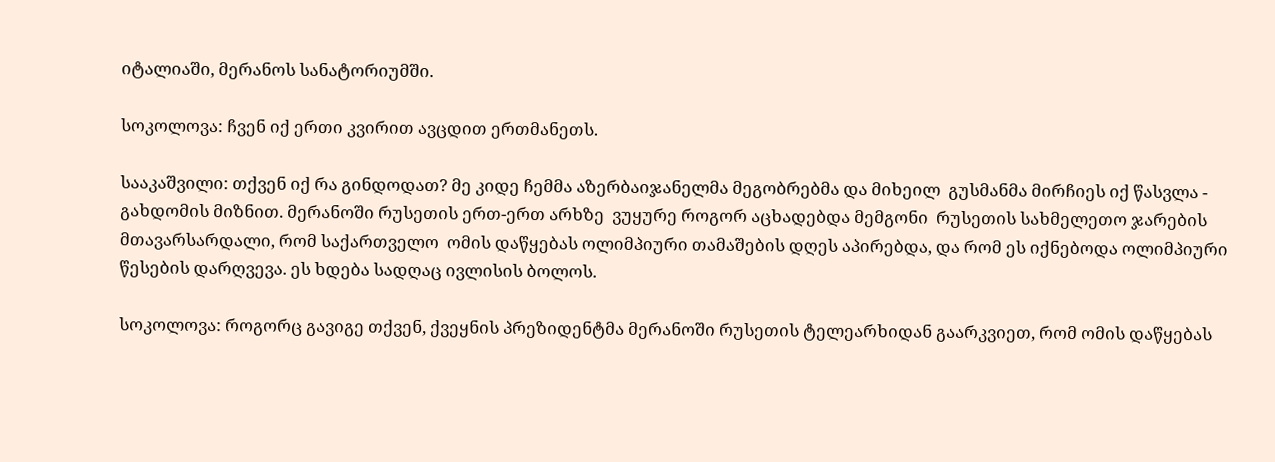იტალიაში, მერანოს სანატორიუმში.

სოკოლოვა: ჩვენ იქ ერთი კვირით ავცდით ერთმანეთს.

სააკაშვილი: თქვენ იქ რა გინდოდათ? მე კიდე ჩემმა აზერბაიჯანელმა მეგობრებმა და მიხეილ  გუსმანმა მირჩიეს იქ წასვლა - გახდომის მიზნით. მერანოში რუსეთის ერთ-ერთ არხზე  ვუყურე როგორ აცხადებდა მემგონი  რუსეთის სახმელეთო ჯარების მთავარსარდალი, რომ საქართველო  ომის დაწყებას ოლიმპიური თამაშების დღეს აპირებდა, და რომ ეს იქნებოდა ოლიმპიური წესების დარღვევა. ეს ხდება სადღაც ივლისის ბოლოს.

სოკოლოვა: როგორც გავიგე თქვენ, ქვეყნის პრეზიდენტმა მერანოში რუსეთის ტელეარხიდან გაარკვიეთ, რომ ომის დაწყებას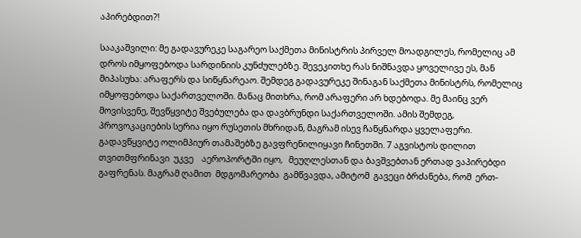აპირებდით?!

სააკაშვილი: მე გადავურეკე საგარეო საქმეთა მინისტრის პირველ მოადგილეს, რომელიც ამ დროს იმყოფებოდა სარდინიის კუნძულებზე. შევეკითხე რას ნიშნავდა ყოველივე ეს, მან მიპასუხა: არაფერს და სიწყნარეაო. შემდეგ გადავურეკე შინაგან საქმეთა მინისტრს, რომელიც იმყოფებოდა საქართველოში. მანაც მითხრა, რომ არაფერი არ ხდებოდა. მე მაინც ვერ მოვისვენე, შევწყვიტე შვებულება და დავბრუნდი საქართველოში. ამის შემდეგ, პროვოკაციების სერია იყო რუსეთის მხრიდან, მაგრამ ისევ ჩაწყნარდა ყველაფერი. გადავწყვიტე ოლიმპიურ თამაშებზე გავფრენილიყავი ჩინეთში. 7 აგვისტოს დილით თვითმფრინავი  უკვე    აეროპორტში იყო,   მეუღლესთან და ბავშვებთან ერთად ვაპირებდი გაფრენას. მაგრამ ღამით  მდგომარეობა  გამწვავდა, ამიტომ  გავეცი ბრძანება, რომ  ერთ-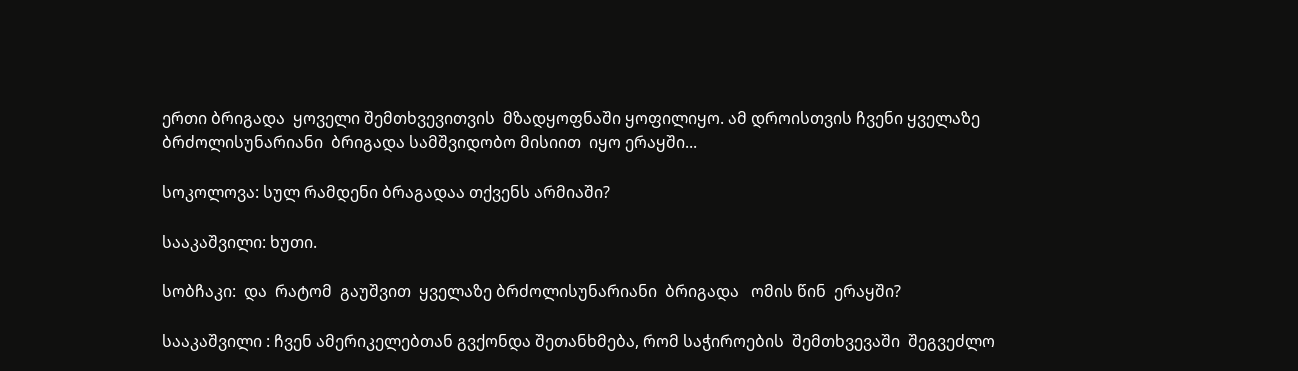ერთი ბრიგადა  ყოველი შემთხვევითვის  მზადყოფნაში ყოფილიყო. ამ დროისთვის ჩვენი ყველაზე  ბრძოლისუნარიანი  ბრიგადა სამშვიდობო მისიით  იყო ერაყში...

სოკოლოვა: სულ რამდენი ბრაგადაა თქვენს არმიაში?

სააკაშვილი: ხუთი.

სობჩაკი:  და  რატომ  გაუშვით  ყველაზე ბრძოლისუნარიანი  ბრიგადა   ომის წინ  ერაყში?

სააკაშვილი : ჩვენ ამერიკელებთან გვქონდა შეთანხმება, რომ საჭიროების  შემთხვევაში  შეგვეძლო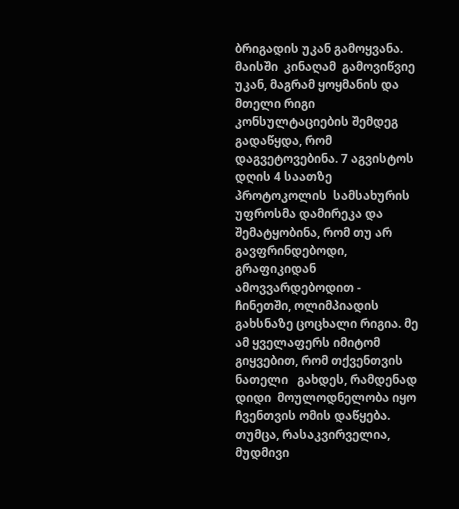ბრიგადის უკან გამოყვანა. მაისში  კინაღამ  გამოვიწვიე  უკან, მაგრამ ყოყმანის და მთელი რიგი კონსულტაციების შემდეგ გადაწყდა, რომ დაგვეტოვებინა. 7 აგვისტოს დღის 4 საათზე პროტოკოლის  სამსახურის უფროსმა დამირეკა და შემატყობინა, რომ თუ არ გავფრინდებოდი, გრაფიკიდან ამოვვარდებოდით - ჩინეთში, ოლიმპიადის გახსნაზე ცოცხალი რიგია. მე ამ ყველაფერს იმიტომ გიყვებით, რომ თქვენთვის ნათელი   გახდეს, რამდენად დიდი  მოულოდნელობა იყო ჩვენთვის ომის დაწყება. თუმცა, რასაკვირველია,  მუდმივი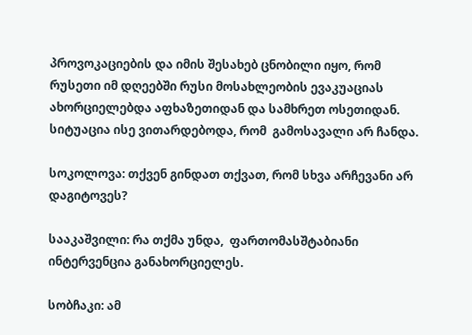პროვოკაციების და იმის შესახებ ცნობილი იყო, რომ რუსეთი იმ დღეებში რუსი მოსახლეობის ევაკუაციას ახორციელებდა აფხაზეთიდან და სამხრეთ ოსეთიდან. სიტუაცია ისე ვითარდებოდა, რომ  გამოსავალი არ ჩანდა.

სოკოლოვა: თქვენ გინდათ თქვათ, რომ სხვა არჩევანი არ დაგიტოვეს?

სააკაშვილი: რა თქმა უნდა,  ფართომასშტაბიანი ინტერვენცია განახორციელეს.

სობჩაკი: ამ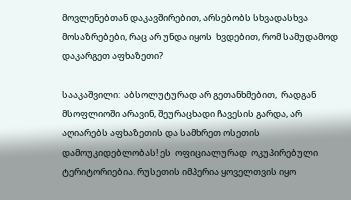მოვლენებთან დაკავშირებით, არსებობს სხვადასხვა მოსაზრებები, რაც არ უნდა იყოს  ხვდებით, რომ სამუდამოდ დაკარგეთ აფხაზეთი?

სააკაშვილი:  აბსოლუტურად არ გეთანხმებით,  რადგან მსოფლიოში არავინ, შეურაცხადი ჩავესის გარდა, არ აღიარებს აფხაზეთის და სამხრეთ ოსეთის დამოუკიდებლობას! ეს  ოფიციალურად  ოკუპირებული ტერიტორიებია. რუსეთის იმპერია ყოველთვის იყო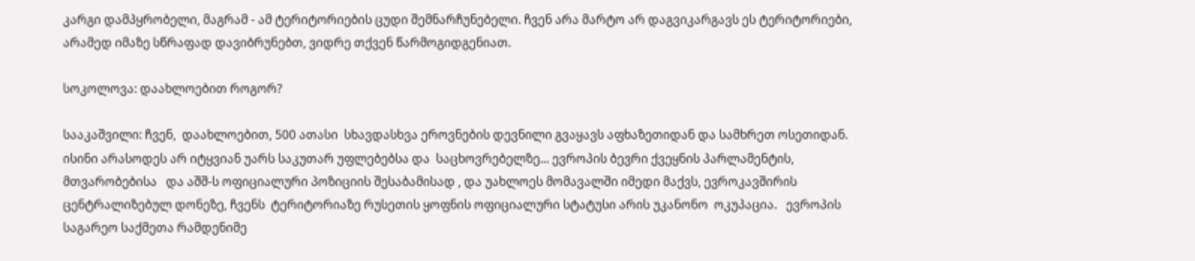კარგი დამპყრობელი, მაგრამ - ამ ტერიტორიების ცუდი შემნარჩუნებელი. ჩვენ არა მარტო არ დაგვიკარგავს ეს ტერიტორიები, არამედ იმაზე სწრაფად დავიბრუნებთ, ვიდრე თქვენ წარმოგიდგენიათ.

სოკოლოვა: დაახლოებით როგორ?

სააკაშვილი: ჩვენ,  დაახლოებით, 500 ათასი  სხავდასხვა ეროვნების დევნილი გვაყავს აფხაზეთიდან და სამხრეთ ოსეთიდან. ისინი არასოდეს არ იტყვიან უარს საკუთარ უფლებებსა და  საცხოვრებელზე... ევროპის ბევრი ქვეყნის პარლამენტის, მთვარობებისა   და აშშ-ს ოფიციალური პოზიციის შესაბამისად , და უახლოეს მომავალში იმედი მაქვს, ევროკავშირის ცენტრალიზებულ დონეზე, ჩვენს  ტერიტორიაზე რუსეთის ყოფნის ოფიციალური სტატუსი არის უკანონო  ოკუპაცია.   ევროპის საგარეო საქმეთა რამდენიმე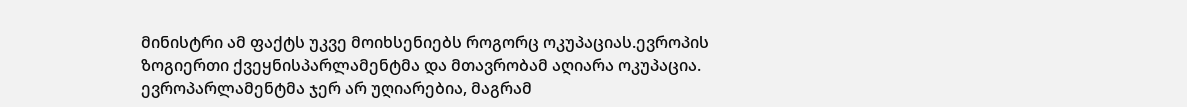მინისტრი ამ ფაქტს უკვე მოიხსენიებს როგორც ოკუპაციას.ევროპის ზოგიერთი ქვეყნისპარლამენტმა და მთავრობამ აღიარა ოკუპაცია. ევროპარლამენტმა ჯერ არ უღიარებია, მაგრამ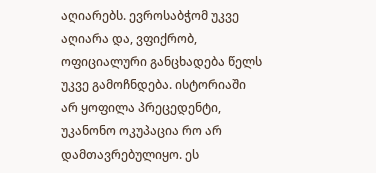აღიარებს. ევროსაბჭომ უკვე აღიარა და, ვფიქრობ, ოფიციალური განცხადება წელს უკვე გამოჩნდება. ისტორიაში არ ყოფილა პრეცედენტი, უკანონო ოკუპაცია რო არ დამთავრებულიყო. ეს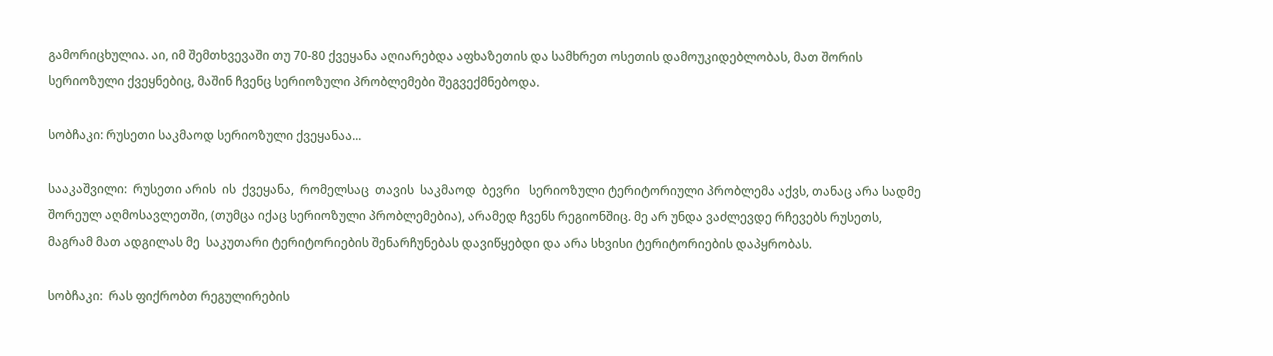გამორიცხულია. აი, იმ შემთხვევაში თუ 70-80 ქვეყანა აღიარებდა აფხაზეთის და სამხრეთ ოსეთის დამოუკიდებლობას, მათ შორის სერიოზული ქვეყნებიც, მაშინ ჩვენც სერიოზული პრობლემები შეგვექმნებოდა.

სობჩაკი: რუსეთი საკმაოდ სერიოზული ქვეყანაა...

სააკაშვილი:  რუსეთი არის  ის  ქვეყანა,  რომელსაც  თავის  საკმაოდ  ბევრი   სერიოზული ტერიტორიული პრობლემა აქვს, თანაც არა სადმე შორეულ აღმოსავლეთში, (თუმცა იქაც სერიოზული პრობლემებია), არამედ ჩვენს რეგიონშიც. მე არ უნდა ვაძლევდე რჩევებს რუსეთს, მაგრამ მათ ადგილას მე  საკუთარი ტერიტორიების შენარჩუნებას დავიწყებდი და არა სხვისი ტერიტორიების დაპყრობას.

სობჩაკი:  რას ფიქრობთ რეგულირების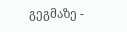გეგმაზე -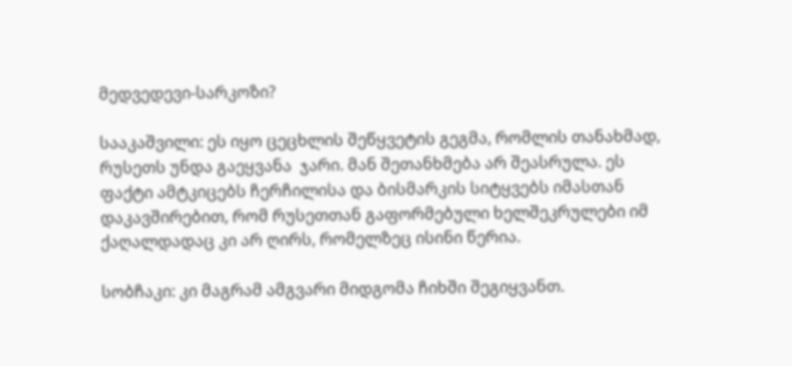მედვედევი-სარკოზი?

სააკაშვილი: ეს იყო ცეცხლის შეწყვეტის გეგმა, რომლის თანახმად, რუსეთს უნდა გაეყვანა  ჯარი. მან შეთანხმება არ შეასრულა. ეს ფაქტი ამტკიცებს ჩერჩილისა და ბისმარკის სიტყვებს იმასთან დაკავშირებით, რომ რუსეთთან გაფორმებული ხელშეკრულები იმ ქაღალდადაც კი არ ღირს, რომელზეც ისინი წერია.

სობჩაკი: კი მაგრამ ამგვარი მიდგომა ჩიხში შეგიყვანთ.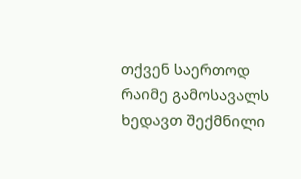თქვენ საერთოდ რაიმე გამოსავალს ხედავთ შექმნილი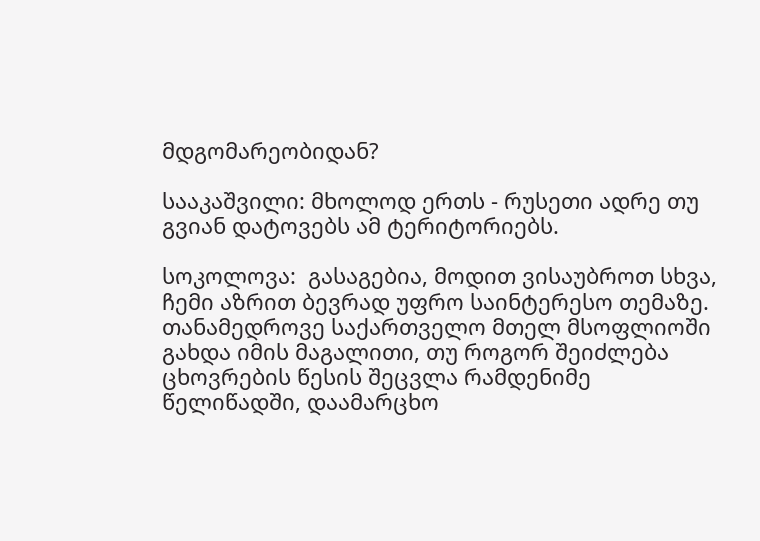მდგომარეობიდან?

სააკაშვილი: მხოლოდ ერთს - რუსეთი ადრე თუ გვიან დატოვებს ამ ტერიტორიებს.

სოკოლოვა:  გასაგებია, მოდით ვისაუბროთ სხვა, ჩემი აზრით ბევრად უფრო საინტერესო თემაზე. თანამედროვე საქართველო მთელ მსოფლიოში გახდა იმის მაგალითი, თუ როგორ შეიძლება ცხოვრების წესის შეცვლა რამდენიმე წელიწადში, დაამარცხო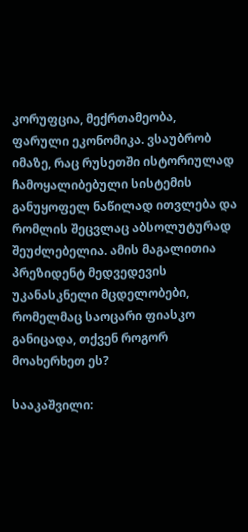კორუფცია, მექრთამეობა,  ფარული ეკონომიკა. ვსაუბრობ იმაზე, რაც რუსეთში ისტორიულად ჩამოყალიბებული სისტემის განუყოფელ ნაწილად ითვლება და რომლის შეცვლაც აბსოლუტურად შეუძლებელია. ამის მაგალითია პრეზიდენტ მედვედევის უკანასკნელი მცდელობები, რომელმაც საოცარი ფიასკო განიცადა, თქვენ როგორ მოახერხეთ ეს?

სააკაშვილი: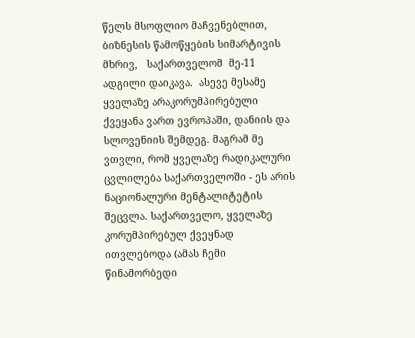წელს მსოფლიო მაჩვენებლით, ბიზნესის წამოწყების სიმარტივის მხრივ,   საქართველომ  მე-11 ადგილი დაიკავა.  ასევე მესამე ყველაზე არაკორუმპირებული ქვეყანა ვართ ევროპაში, დანიის და სლოვენიის შემდეგ. მაგრამ მე ვთვლი, რომ ყველაზე რადიკალური ცვლილება საქართველოში - ეს არის ნაციონალური მენტალიტეტის შეცვლა. საქართველო, ყველაზე კორუმპირებულ ქვეყნად ითვლებოდა (ამას ჩემი წინამორბედი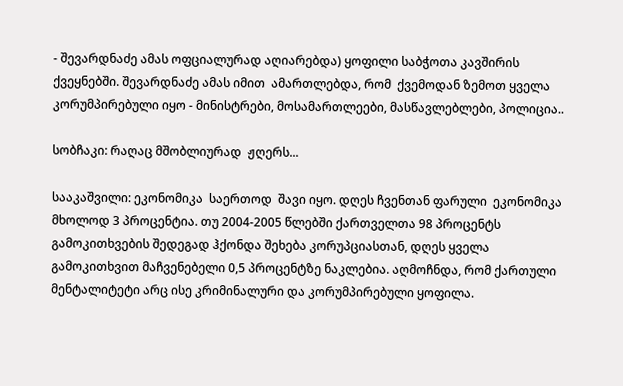- შევარდნაძე ამას ოფციალურად აღიარებდა) ყოფილი საბჭოთა კავშირის ქვეყნებში. შევარდნაძე ამას იმით  ამართლებდა, რომ  ქვემოდან ზემოთ ყველა კორუმპირებული იყო - მინისტრები, მოსამართლეები, მასწავლებლები, პოლიცია..

სობჩაკი: რაღაც მშობლიურად  ჟღერს...

სააკაშვილი: ეკონომიკა  საერთოდ  შავი იყო. დღეს ჩვენთან ფარული  ეკონომიკა მხოლოდ 3 პროცენტია. თუ 2004-2005 წლებში ქართველთა 98 პროცენტს გამოკითხვების შედეგად ჰქონდა შეხება კორუპციასთან, დღეს ყველა გამოკითხვით მაჩვენებელი 0,5 პროცენტზე ნაკლებია. აღმოჩნდა, რომ ქართული მენტალიტეტი არც ისე კრიმინალური და კორუმპირებული ყოფილა.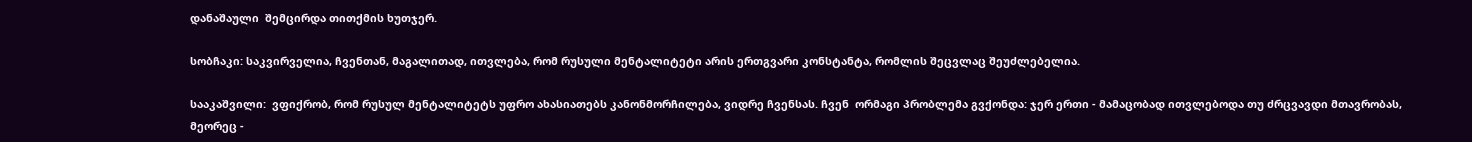დანაშაული  შემცირდა თითქმის ხუთჯერ.

სობჩაკი: საკვირველია, ჩვენთან, მაგალითად, ითვლება, რომ რუსული მენტალიტეტი არის ერთგვარი კონსტანტა, რომლის შეცვლაც შეუძლებელია.

სააკაშვილი:  ვფიქრობ, რომ რუსულ მენტალიტეტს უფრო ახასიათებს კანონმორჩილება, ვიდრე ჩვენსას. ჩვენ  ორმაგი პრობლემა გვქონდა: ჯერ ერთი - მამაცობად ითვლებოდა თუ ძრცვავდი მთავრობას, მეორეც -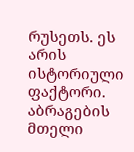რუსეთს. ეს არის ისტორიული ფაქტორი. აბრაგების მთელი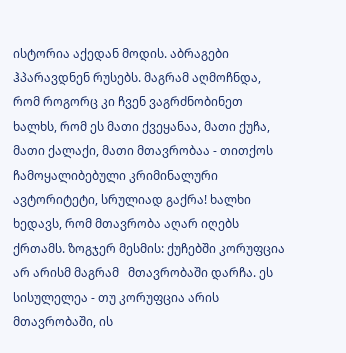ისტორია აქედან მოდის. აბრაგები ჰპარავდნენ რუსებს. მაგრამ აღმოჩნდა, რომ როგორც კი ჩვენ ვაგრძნობინეთ ხალხს, რომ ეს მათი ქვეყანაა, მათი ქუჩა, მათი ქალაქი, მათი მთავრობაა - თითქოს ჩამოყალიბებული კრიმინალური ავტორიტეტი, სრულიად გაქრა! ხალხი ხედავს, რომ მთავრობა აღარ იღებს ქრთამს. ზოგჯერ მესმის: ქუჩებში კორუფცია არ არისმ მაგრამ   მთავრობაში დარჩა. ეს სისულელეა - თუ კორუფცია არის მთავრობაში, ის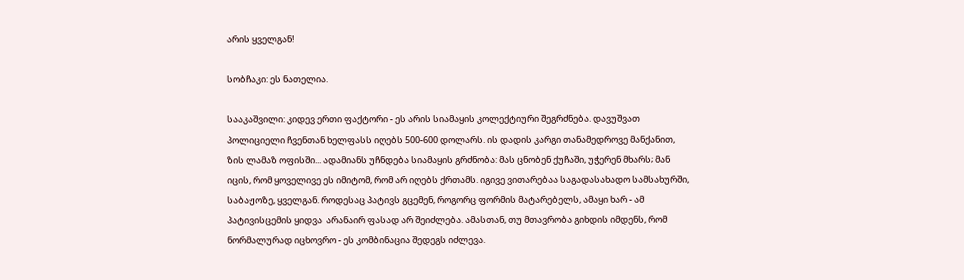არის ყველგან!

სობჩაკი: ეს ნათელია.

სააკაშვილი: კიდევ ერთი ფაქტორი - ეს არის სიამაყის კოლექტიური შეგრძნება. დავუშვათ პოლიციელი ჩვენთან ხელფასს იღებს 500-600 დოლარს. ის დადის კარგი თანამედროვე მანქანით, ზის ლამაზ ოფისში... ადამიანს უჩნდება სიამაყის გრძნობა: მას ცნობენ ქუჩაში, უჭერენ მხარს; მან იცის, რომ ყოველივე ეს იმიტომ, რომ არ იღებს ქრთამს. იგივე ვითარებაა საგადასახადო სამსახურში, საბაჟოზე, ყველგან. როდესაც პატივს გცემენ, როგორც ფორმის მატარებელს, ამაყი ხარ - ამ პატივისცემის ყიდვა  არანაირ ფასად არ შეიძლება. ამასთან, თუ მთავრობა გიხდის იმდენს, რომ ნორმალურად იცხოვრო - ეს კომბინაცია შედეგს იძლევა.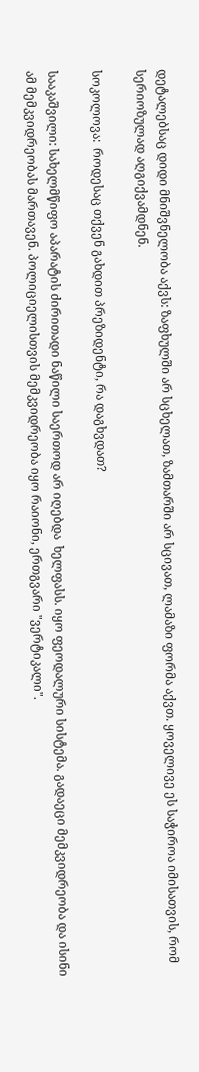დეტალებსაც დიდი მნიშვნელობა აქვს: ზაფხულში არ სცხელათ, ზამთარში არ სცივათ, ლამაზი ფორმა აქვთ. ყოველივე ეს საჭიროა იმისათვის, რომ სერიოზულად აღგიქვამდნენ.

სოკოლოვა:  როდესაც თქვენ გახდით პრეზიდენტი, რა დაგხვდათ?

სააკაშვილი: სახელმწიფო აპარატის ძირითადი ნაწილი საერთოდ არ იღებდა  ხელფასს. იყო ფეოდალური სისტემა. გადაეცი მემკვიდრეობა და ისინი ამ მემკვიდრეობას მართავენ. პოლიციელისთვის მემკვიდრეობა იყო რაიონი, ერთგვარი "ვერტიკალი".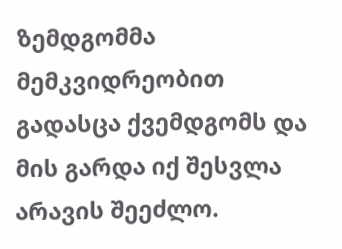ზემდგომმა მემკვიდრეობით გადასცა ქვემდგომს და მის გარდა იქ შესვლა არავის შეეძლო.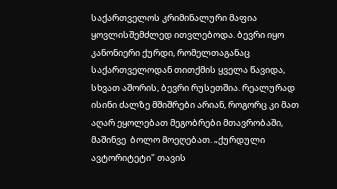საქართველოს კრიმინალური მაფია ყოვლისშემძლედ ითვლებოდა. ბევრი იყო კანონიერი ქურდი, რომელთაგანაც საქართველოდან თითქმის ყველა წავიდა, სხვათ აშორის, ბევრი რუსეთშია. რეალურად ისინი ძალზე მშიშრები არიან, როგორც კი მათ აღარ ეყოლებათ მეგობრები მთავრობაში, მაშინვე  ბოლო მოეღებათ. „ქურდული ავტორიტეტი" თავის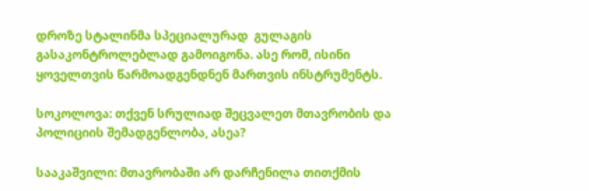დროზე სტალინმა სპეციალურად  გულაგის გასაკონტროლებლად გამოიგონა. ასე რომ, ისინი ყოველთვის წარმოადგენდნენ მართვის ინსტრუმენტს.

სოკოლოვა: თქვენ სრულიად შეცვალეთ მთავრობის და პოლიციის შემადგენლობა, ასეა?

სააკაშვილი: მთავრობაში არ დარჩენილა თითქმის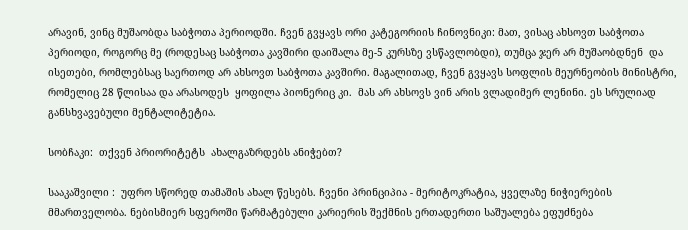არავინ, ვინც მუშაობდა საბჭოთა პერიოდში. ჩვენ გვყავს ორი კატეგორიის ჩინოვნიკი: მათ, ვისაც ახსოვთ საბჭოთა პერიოდი, როგორც მე (როდესაც საბჭოთა კავშირი დაიშალა მე-5 კურსზე ვსწავლობდი), თუმცა ჯერ არ მუშაობდნენ  და ისეთები, რომლებსაც საერთოდ არ ახსოვთ საბჭოთა კავშირი. მაგალითად, ჩვენ გვყავს სოფლის მეურნეობის მინისტრი, რომელიც 28 წლისაა და არასოდეს  ყოფილა პიონერიც კი.  მას არ ახსოვს ვინ არის ვლადიმერ ლენინი. ეს სრულიად განსხვავებული მენტალიტეტია.

სობჩაკი:  თქვენ პრიორიტეტს  ახალგაზრდებს ანიჭებთ?

სააკაშვილი :  უფრო სწორედ თამაშის ახალ წესებს. ჩვენი პრინციპია - მერიტოკრატია, ყველაზე ნიჭიერების მმართველობა. ნებისმიერ სფეროში წარმატებული კარიერის შექმნის ერთადერთი საშუალება ეფუძნება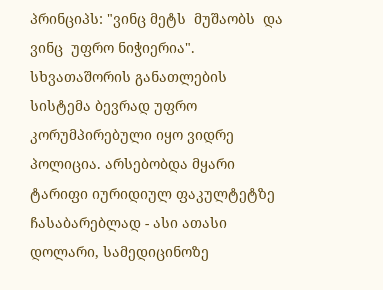პრინციპს: "ვინც მეტს  მუშაობს  და ვინც  უფრო ნიჭიერია". სხვათაშორის განათლების სისტემა ბევრად უფრო კორუმპირებული იყო ვიდრე პოლიცია. არსებობდა მყარი ტარიფი იურიდიულ ფაკულტეტზე ჩასაბარებლად - ასი ათასი დოლარი, სამედიცინოზე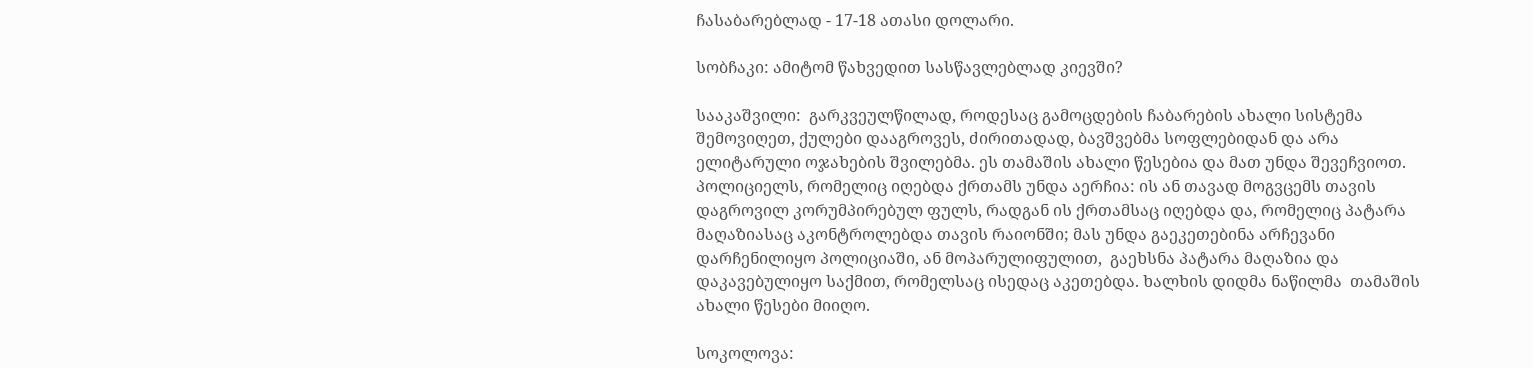ჩასაბარებლად - 17-18 ათასი დოლარი.

სობჩაკი: ამიტომ წახვედით სასწავლებლად კიევში?

სააკაშვილი:  გარკვეულწილად, როდესაც გამოცდების ჩაბარების ახალი სისტემა შემოვიღეთ, ქულები დააგროვეს, ძირითადად, ბავშვებმა სოფლებიდან და არა ელიტარული ოჯახების შვილებმა. ეს თამაშის ახალი წესებია და მათ უნდა შევეჩვიოთ. პოლიციელს, რომელიც იღებდა ქრთამს უნდა აერჩია: ის ან თავად მოგვცემს თავის დაგროვილ კორუმპირებულ ფულს, რადგან ის ქრთამსაც იღებდა და, რომელიც პატარა მაღაზიასაც აკონტროლებდა თავის რაიონში; მას უნდა გაეკეთებინა არჩევანი დარჩენილიყო პოლიციაში, ან მოპარულიფულით,  გაეხსნა პატარა მაღაზია და დაკავებულიყო საქმით, რომელსაც ისედაც აკეთებდა. ხალხის დიდმა ნაწილმა  თამაშის ახალი წესები მიიღო.

სოკოლოვა: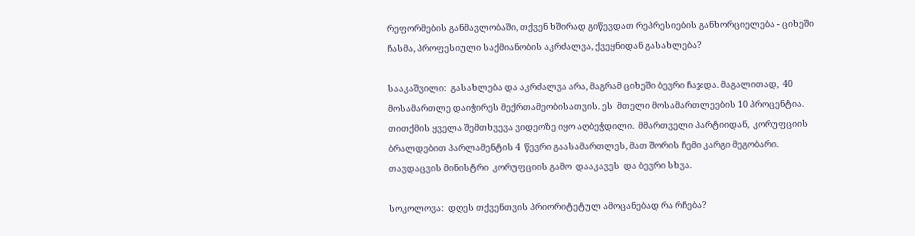რეფორმების განმავლობაში, თქვენ ხშირად გიწევდათ რეპრესიების განხორციელება - ციხეში ჩასმა, პროფესიული საქმიანობის აკრძალვა, ქვეყნიდან გასახლება?

სააკაშვილი:  გასახლება და აკრძალვა არა, მაგრამ ციხეში ბევრი ჩაჯდა. მაგალითად,  40 მოსამართლე დაიჭირეს მექრთამეობისათვის. ეს  მთელი მოსამართლეების 10 პროცენტია. თითქმის ყველა შემთხვევა ვიდეოზე იყო აღბეჭდილი.  მმართველი პარტიიდან,  კორუფციის  ბრალდებით პარლამენტის 4  წევრი გაასამართლეს, მათ შორის ჩემი კარგი მეგობარი. თავდაცვის მინისტრი  კორუფციის გამო  დააკავეს  და ბევრი სხვა.

სოკოლოვა:  დღეს თქვენთვის პრიორიტეტულ ამოცანებად რა რჩება?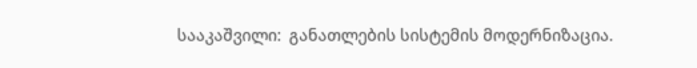სააკაშვილი:  განათლების სისტემის მოდერნიზაცია.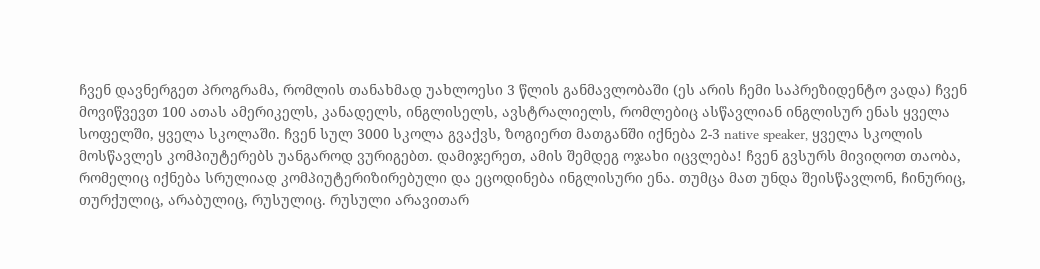ჩვენ დავნერგეთ პროგრამა, რომლის თანახმად უახლოესი 3 წლის განმავლობაში (ეს არის ჩემი საპრეზიდენტო ვადა) ჩვენ მოვიწვევთ 100 ათას ამერიკელს, კანადელს, ინგლისელს, ავსტრალიელს, რომლებიც ასწავლიან ინგლისურ ენას ყველა სოფელში, ყველა სკოლაში. ჩვენ სულ 3000 სკოლა გვაქვს, ზოგიერთ მათგანში იქნება 2-3 native speaker, ყველა სკოლის მოსწავლეს კომპიუტერებს უანგაროდ ვურიგებთ. დამიჯერეთ, ამის შემდეგ ოჯახი იცვლება! ჩვენ გვსურს მივიღოთ თაობა, რომელიც იქნება სრულიად კომპიუტერიზირებული და ეცოდინება ინგლისური ენა. თუმცა მათ უნდა შეისწავლონ, ჩინურიც, თურქულიც, არაბულიც, რუსულიც. რუსული არავითარ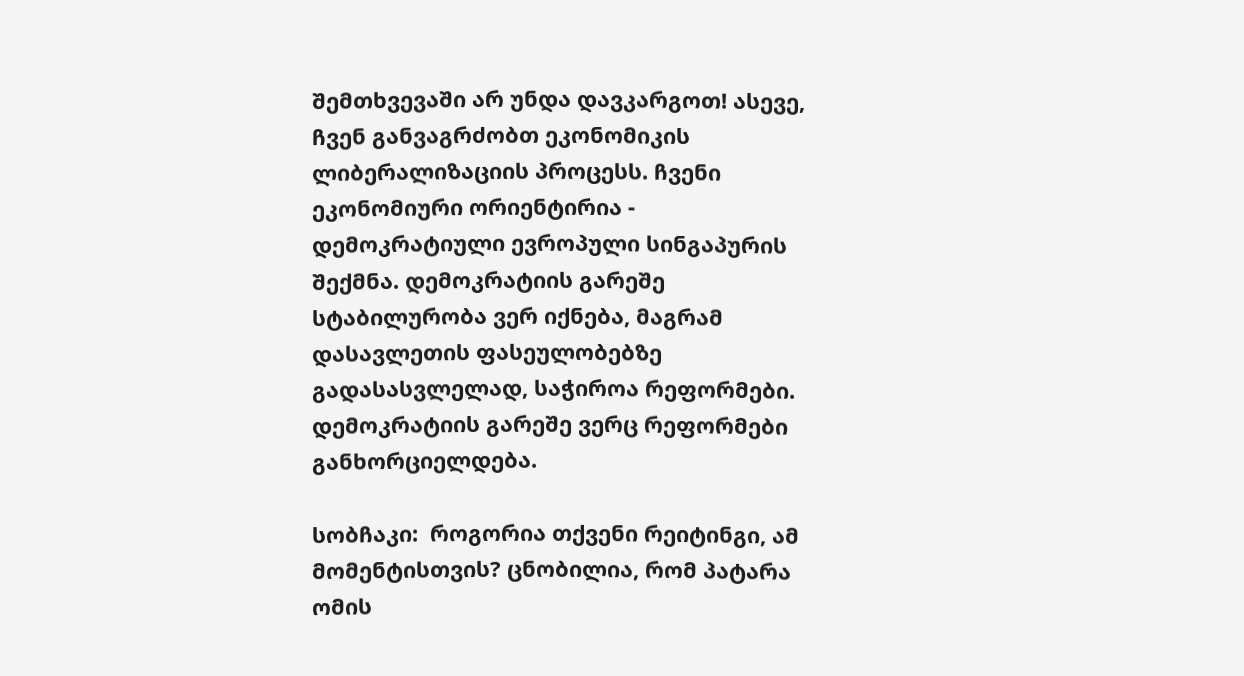შემთხვევაში არ უნდა დავკარგოთ! ასევე, ჩვენ განვაგრძობთ ეკონომიკის ლიბერალიზაციის პროცესს. ჩვენი ეკონომიური ორიენტირია - დემოკრატიული ევროპული სინგაპურის შექმნა. დემოკრატიის გარეშე სტაბილურობა ვერ იქნება, მაგრამ დასავლეთის ფასეულობებზე გადასასვლელად, საჭიროა რეფორმები. დემოკრატიის გარეშე ვერც რეფორმები განხორციელდება.

სობჩაკი:  როგორია თქვენი რეიტინგი, ამ მომენტისთვის? ცნობილია, რომ პატარა ომის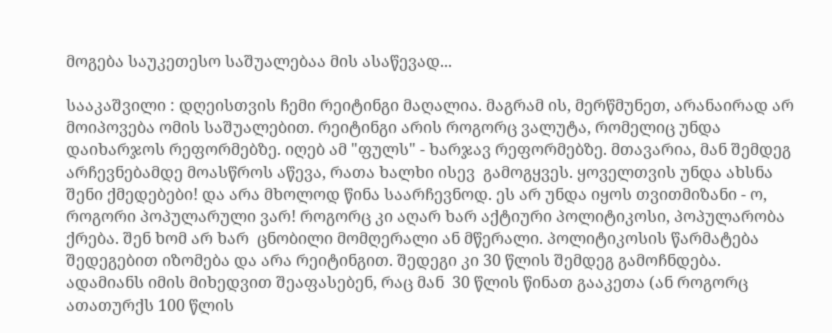მოგება საუკეთესო საშუალებაა მის ასაწევად...

სააკაშვილი : დღეისთვის ჩემი რეიტინგი მაღალია. მაგრამ ის, მერწმუნეთ, არანაირად არ მოიპოვება ომის საშუალებით. რეიტინგი არის როგორც ვალუტა, რომელიც უნდა დაიხარჯოს რეფორმებზე. იღებ ამ "ფულს" - ხარჯავ რეფორმებზე. მთავარია, მან შემდეგ არჩევნებამდე მოასწროს აწევა, რათა ხალხი ისევ  გამოგყვეს. ყოველთვის უნდა ახსნა შენი ქმედებები! და არა მხოლოდ წინა საარჩევნოდ. ეს არ უნდა იყოს თვითმიზანი - ო, როგორი პოპულარული ვარ! როგორც კი აღარ ხარ აქტიური პოლიტიკოსი, პოპულარობა ქრება. შენ ხომ არ ხარ  ცნობილი მომღერალი ან მწერალი. პოლიტიკოსის წარმატება შედეგებით იზომება და არა რეიტინგით. შედეგი კი 30 წლის შემდეგ გამოჩნდება. ადამიანს იმის მიხედვით შეაფასებენ, რაც მან  30 წლის წინათ გააკეთა (ან როგორც ათათურქს 100 წლის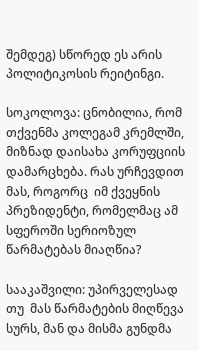შემდეგ) სწორედ ეს არის პოლიტიკოსის რეიტინგი.

სოკოლოვა: ცნობილია, რომ თქვენმა კოლეგამ კრემლში, მიზნად დაისახა კორუფციის დამარცხება. რას ურჩევდით მას, როგორც  იმ ქვეყნის პრეზიდენტი, რომელმაც ამ სფეროში სერიოზულ წარმატებას მიაღწია?

სააკაშვილი: უპირველესად თუ  მას წარმატების მიღწევა სურს, მან და მისმა გუნდმა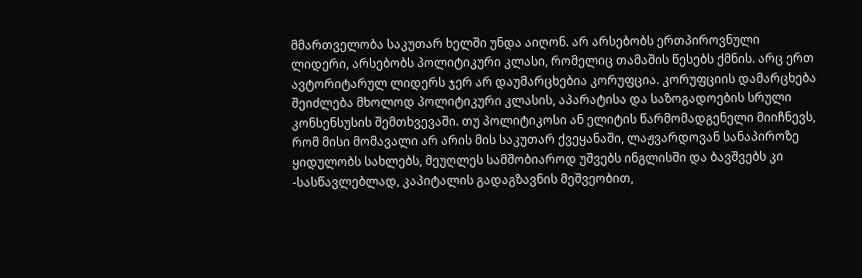მმართველობა საკუთარ ხელში უნდა აიღონ. არ არსებობს ერთპიროვნული  ლიდერი, არსებობს პოლიტიკური კლასი, რომელიც თამაშის წესებს ქმნის. არც ერთ ავტორიტარულ ლიდერს ჯერ არ დაუმარცხებია კორუფცია. კორუფციის დამარცხება შეიძლება მხოლოდ პოლიტიკური კლასის, აპარატისა და საზოგადოების სრული კონსენსუსის შემთხვევაში. თუ პოლიტიკოსი ან ელიტის წარმომადგენელი მიიჩნევს, რომ მისი მომავალი არ არის მის საკუთარ ქვეყანაში, ლაჟვარდოვან სანაპიროზე ყიდულობს სახლებს, მეუღლეს სამშობიაროდ უშვებს ინგლისში და ბავშვებს კი -სასწავლებლად, კაპიტალის გადაგზავნის მეშვეობით,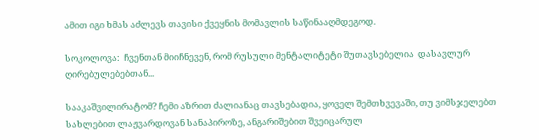ამით იგი ხმას აძლევს თავისი ქვეყნის მომავლის საწინააღმდეგოდ.

სოკოლოვა:  ჩვენთან მიიჩნევენ, რომ რუსული მენტალიტეტი შუთავსებელია  დასავლურ ღირებულებებთან...

სააკაშვილირატომ? ჩემი აზრით ძალიანაც თავსებადია, ყოველ შემთხვევაში, თუ ვიმსჯელებთ სახლებით ლაჟვარდოვან სანაპიროზე, ანგარიშებით შვეიცარულ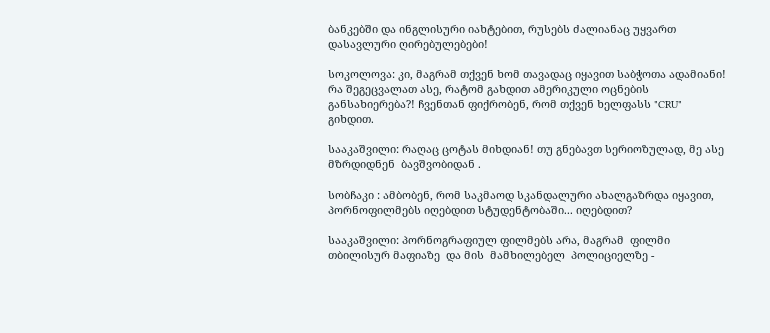ბანკებში და ინგლისური იახტებით, რუსებს ძალიანაც უყვართ დასავლური ღირებულებები!

სოკოლოვა: კი, მაგრამ თქვენ ხომ თავადაც იყავით საბჭოთა ადამიანი! რა შეგეცვალათ ასე, რატომ გახდით ამერიკული ოცნების განსახიერება?! ჩვენთან ფიქრობენ, რომ თქვენ ხელფასს "CRU" გიხდით.

სააკაშვილი: რაღაც ცოტას მიხდიან! თუ გნებავთ სერიოზულად, მე ასე მზრდიდნენ  ბავშვობიდან .

სობჩაკი : ამბობენ, რომ საკმაოდ სკანდალური ახალგაზრდა იყავით, პორნოფილმებს იღებდით სტუდენტობაში... იღებდით?

სააკაშვილი: პორნოგრაფიულ ფილმებს არა, მაგრამ  ფილმი თბილისურ მაფიაზე  და მის  მამხილებელ  პოლიციელზე -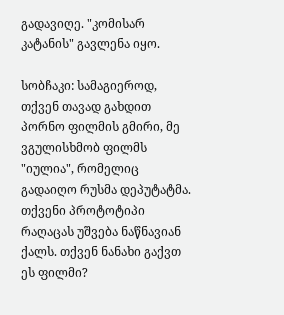გადავიღე. "კომისარ კატანის" გავლენა იყო.

სობჩაკი: სამაგიეროდ, თქვენ თავად გახდით პორნო ფილმის გმირი, მე ვგულისხმობ ფილმს "იულია", რომელიც გადაიღო რუსმა დეპუტატმა. თქვენი პროტოტიპი რაღაცას უშვება ნაწნავიან ქალს. თქვენ ნანახი გაქვთ ეს ფილმი?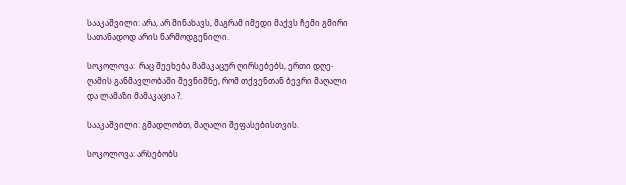სააკაშვილი: არა, არ მინახავს, მაგრამ იმედი მაქვს ჩემი გმირი სათანადოდ არის წარმოდგენილი.

სოკოლოვა:  რაც შეეხება მამაკაცურ ღირსებებს, ერთი დღე-ღამის განმავლობაში შევნიშნე, რომ თქვენთან ბევრი მაღალი და ლამაზი მამაკაცია ?.

სააკაშვილი: გმადლობთ, მაღალი შეფასებისთვის.

სოკოლოვა: არსებობს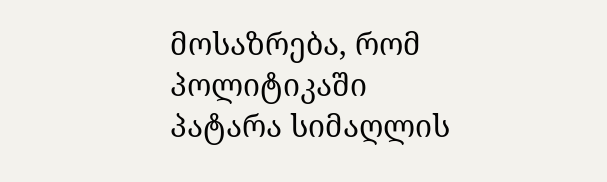მოსაზრება, რომ პოლიტიკაში პატარა სიმაღლის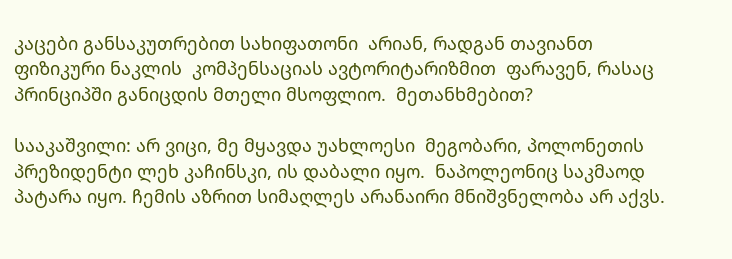კაცები განსაკუთრებით სახიფათონი  არიან, რადგან თავიანთ ფიზიკური ნაკლის  კომპენსაციას ავტორიტარიზმით  ფარავენ, რასაც პრინციპში განიცდის მთელი მსოფლიო.  მეთანხმებით?

სააკაშვილი: არ ვიცი, მე მყავდა უახლოესი  მეგობარი, პოლონეთის  პრეზიდენტი ლეხ კაჩინსკი, ის დაბალი იყო.  ნაპოლეონიც საკმაოდ პატარა იყო. ჩემის აზრით სიმაღლეს არანაირი მნიშვნელობა არ აქვს.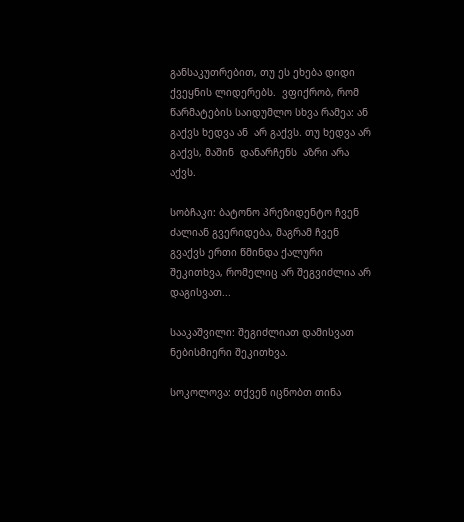განსაკუთრებით, თუ ეს ეხება დიდი ქვეყნის ლიდერებს.  ვფიქრობ, რომ წარმატების საიდუმლო სხვა რამეა: ან გაქვს ხედვა ან  არ გაქვს. თუ ხედვა არ გაქვს, მაშინ  დანარჩენს  აზრი არა აქვს.

სობჩაკი: ბატონო პრეზიდენტო ჩვენ ძალიან გვერიდება, მაგრამ ჩვენ გვაქვს ერთი წმინდა ქალური შეკითხვა, რომელიც არ შეგვიძლია არ დაგისვათ...

სააკაშვილი: შეგიძლიათ დამისვათ ნებისმიერი შეკითხვა.

სოკოლოვა: თქვენ იცნობთ თინა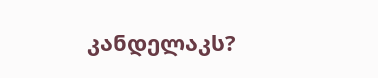კანდელაკს?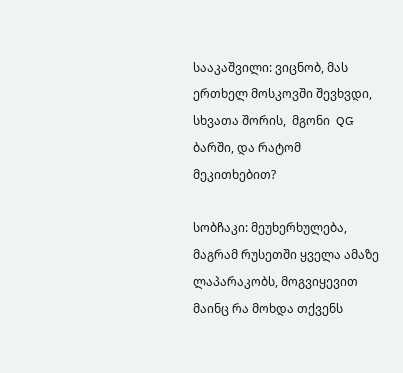სააკაშვილი: ვიცნობ, მას ერთხელ მოსკოვში შევხვდი, სხვათა შორის,  მგონი  QG ბარში, და რატომ მეკითხებით?

სობჩაკი: მეუხერხულება, მაგრამ რუსეთში ყველა ამაზე ლაპარაკობს, მოგვიყევით მაინც რა მოხდა თქვენს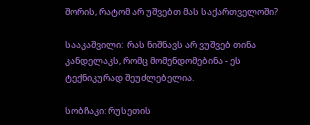შორის, რატომ არ უშვებთ მას საქართველოში?

სააკაშვილი:  რას ნიშნავს არ ვუშვებ თინა კანდელაკს, რომც მომენდომებინა - ეს ტექნიკურად შეუძლებელია.

სობჩაკი: რუსეთის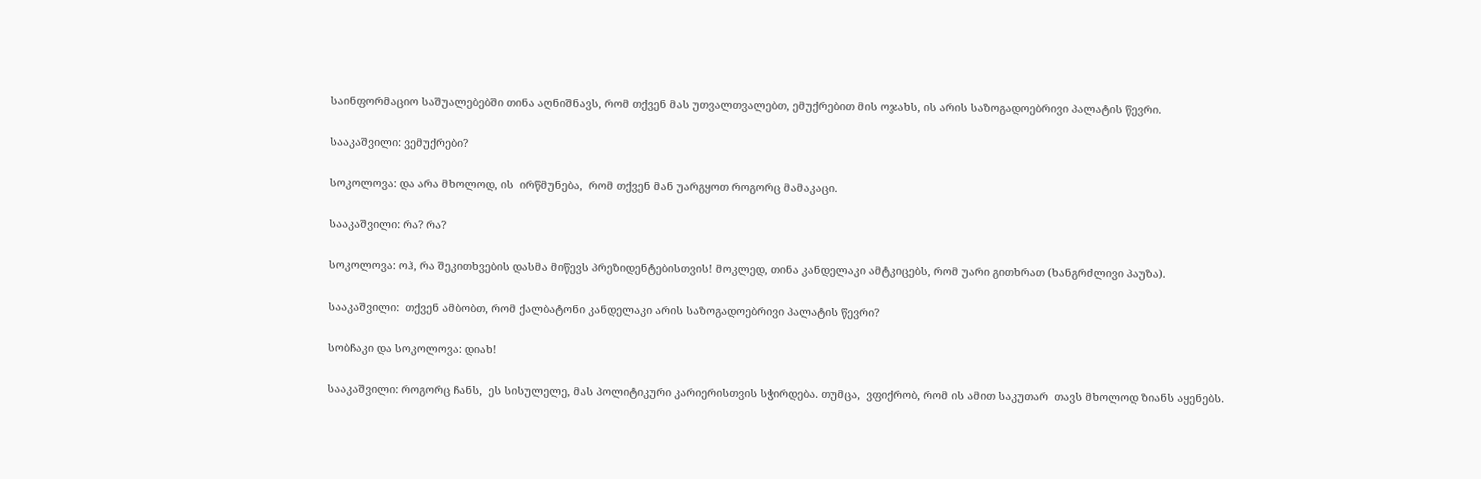საინფორმაციო საშუალებებში თინა აღნიშნავს, რომ თქვენ მას უთვალთვალებთ, ემუქრებით მის ოჯახს, ის არის საზოგადოებრივი პალატის წევრი.

სააკაშვილი: ვემუქრები?

სოკოლოვა: და არა მხოლოდ, ის  ირწმუნება,  რომ თქვენ მან უარგყოთ როგორც მამაკაცი.

სააკაშვილი: რა? რა?

სოკოლოვა: ოჰ, რა შეკითხვების დასმა მიწევს პრეზიდენტებისთვის! მოკლედ, თინა კანდელაკი ამტკიცებს, რომ უარი გითხრათ (ხანგრძლივი პაუზა).

სააკაშვილი:  თქვენ ამბობთ, რომ ქალბატონი კანდელაკი არის საზოგადოებრივი პალატის წევრი?

სობჩაკი და სოკოლოვა: დიახ!

სააკაშვილი: როგორც ჩანს,  ეს სისულელე, მას პოლიტიკური კარიერისთვის სჭირდება. თუმცა,  ვფიქრობ, რომ ის ამით საკუთარ  თავს მხოლოდ ზიანს აყენებს.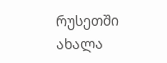რუსეთში ახალა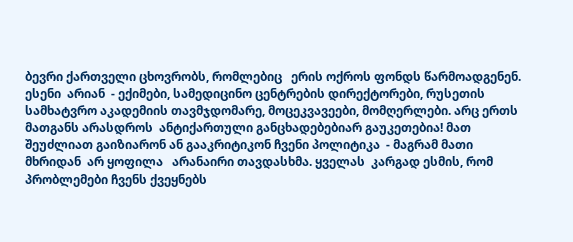ბევრი ქართველი ცხოვრობს, რომლებიც   ერის ოქროს ფონდს წარმოადგენენ. ესენი  არიან  - ექიმები, სამედიცინო ცენტრების დირექტორები, რუსეთის სამხატვრო აკადემიის თავმჯდომარე, მოცეკვავეები, მომღერლები. არც ერთს  მათგანს არასდროს  ანტიქართული განცხადებებიარ გაუკეთებია! მათ შეუძლიათ გაიზიარონ ან გააკრიტიკონ ჩვენი პოლიტიკა  - მაგრამ მათი  მხრიდან  არ ყოფილა   არანაირი თავდასხმა. ყველას  კარგად ესმის, რომ პრობლემები ჩვენს ქვეყნებს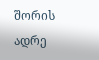შორის ადრე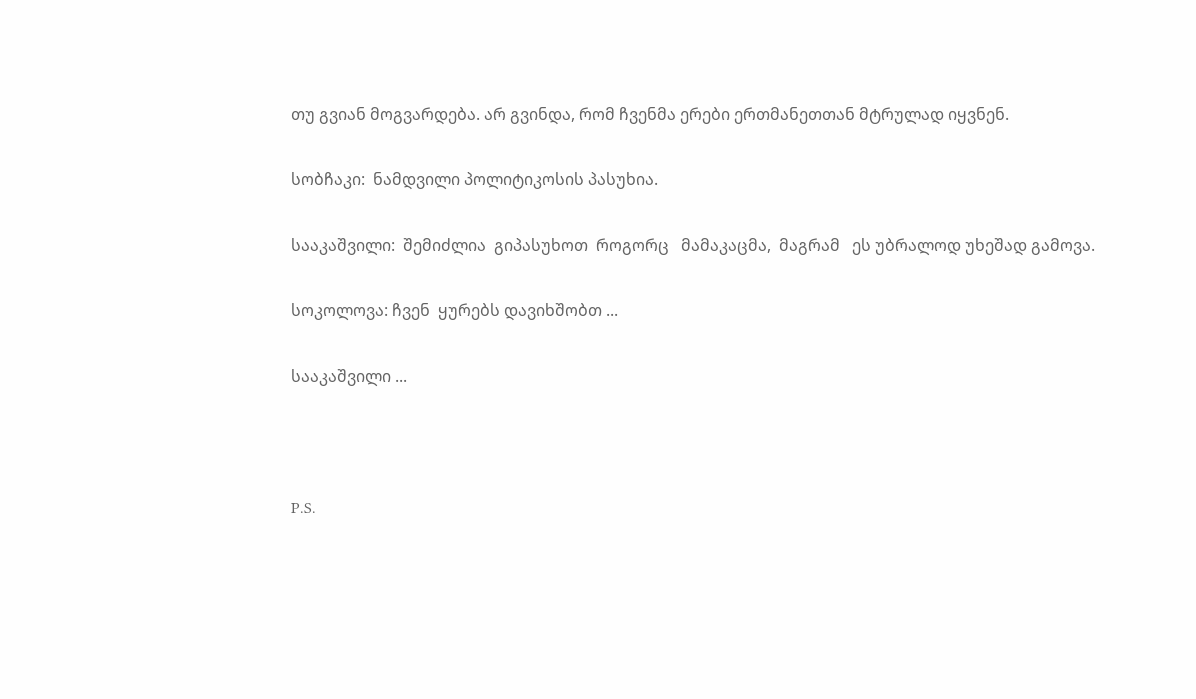თუ გვიან მოგვარდება. არ გვინდა, რომ ჩვენმა ერები ერთმანეთთან მტრულად იყვნენ.

სობჩაკი:  ნამდვილი პოლიტიკოსის პასუხია.

სააკაშვილი:  შემიძლია  გიპასუხოთ  როგორც   მამაკაცმა,  მაგრამ   ეს უბრალოდ უხეშად გამოვა.

სოკოლოვა: ჩვენ  ყურებს დავიხშობთ ...

სააკაშვილი ...



P.S.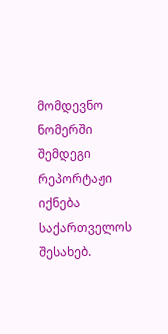მომდევნო ნომერში შემდეგი რეპორტაჟი იქნება საქართველოს შესახებ.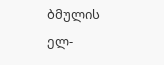ბმულის ელ-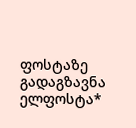ფოსტაზე გადაგზავნა
ელფოსტა*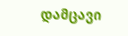დამცავი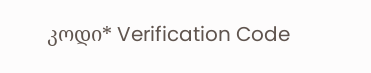კოდი* Verification Code